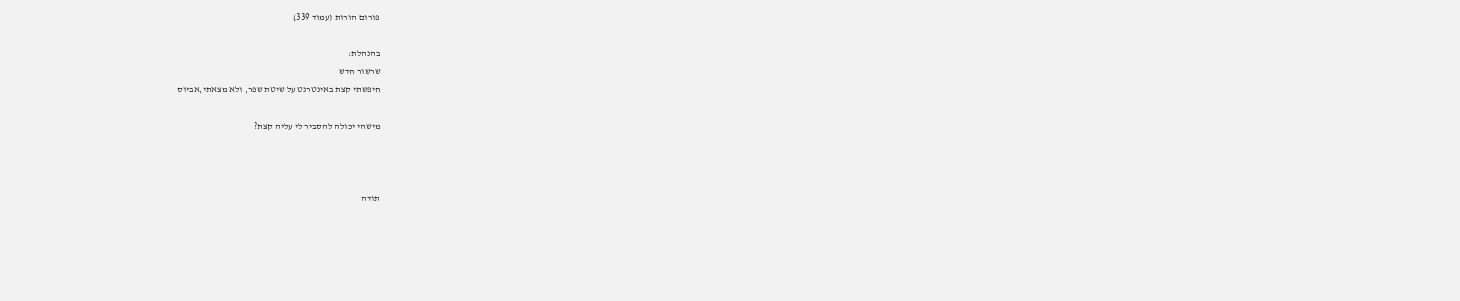פורום הורות (עמוד 339)

בהנהלת:
שרשור חדש
חיפשתי קצת באינטרנט על שיטת שפר, ולא מצאתי,אביוס

מישהי יכולה להסביר לי עליה קצת?



תודה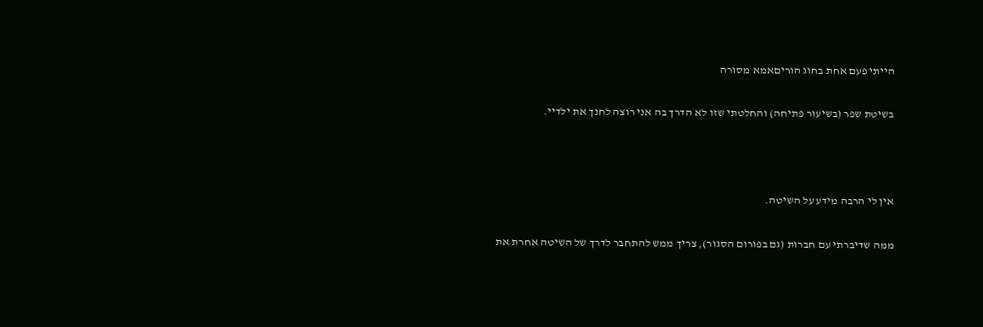הייתי פעם אחת בחוג הוריםאמא מסורה

בשיטת שפר (בשיעור פתיחה) והחלטתי שזו לא הדרך בה אני רוצה לחנך את ילדיי.



אין לי הרבה מידע על השיטה.

ממה שדיברתי עם חברות (גם בפורום הסגור), צריך ממש להתחבר לדרך של השיטה אחרת את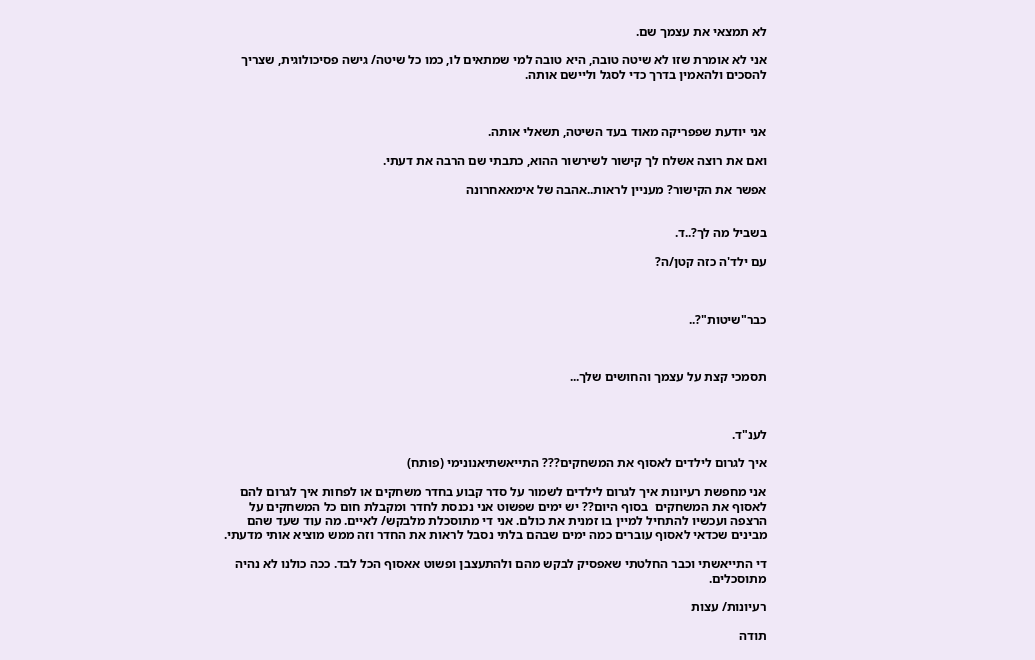לא תמצאי את עצמך שם.

אני לא אומרת שזו לא שיטה טובה, היא טובה למי שמתאים לו, כמו כל שיטה/ גישה פסיכולוגית, שצריך להסכים ולהאמין בדרך כדי לסגל וליישם אותה.



אני יודעת שפפריקה מאוד בעד השיטה, תשאלי אותה.

ואם את רוצה אשלח לך קישור לשירשור ההוא, כתבתי שם הרבה את דעתי.

אפשר את הקישור? מעניין לראות..אהבה של אימאאחרונה


בשביל מה לך?..ד.

עם ילד'ה כזה קטן/ה?



כבר"שיטות"?..



תסמכי קצת על עצמך והחושים שלך...



לענ"ד.

איך לגרום לילדים לאסוף את המשחקים??? התייאשתיאנונימי (פותח)

אני מחפשת רעיונות איך לגרום לילדים לשמור על סדר קבוע בחדר משחקים או לפחות איך לגרום להם לאסוף את המשחקים  בסוף היום?? יש ימים שפשוט אני נכנסת לחדר ומקבלת חום כל המשחקים על הרצפה ועכשיו להתחיל למיין בו זמנית את כולם. אני די מתוסכלת מלבקש/ לאיים. מה עוד שעד שהם מבינים שכדאי לאסוף עוברים כמה ימים שבהם בלתי נסבל לראות את החדר וזה ממש מוציא אותי מדעתי.

די התייאשתי וכבר החלטתי שאפסיק לבקש מהם ולהתעצבן ופשוט אאסוף הכל לבד. ככה כולנו לא נהיה מתוסכלים.

רעיונות/ עצות

תודה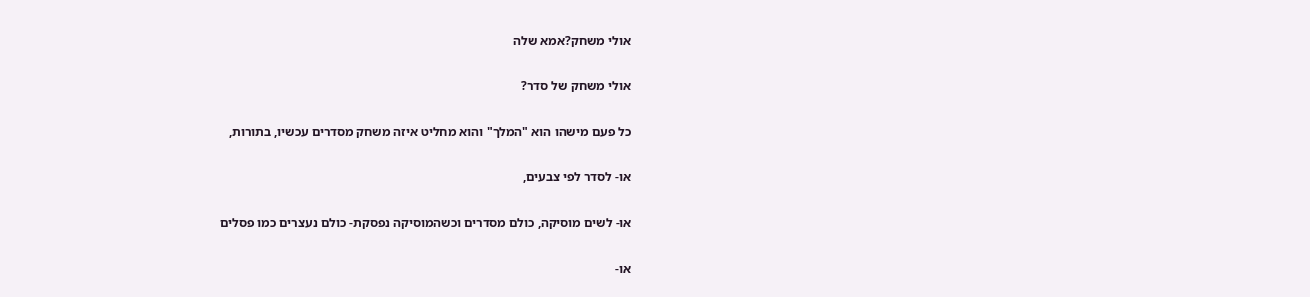אולי משחק?אמא שלה

אולי משחק של סדר?

כל פעם מישהו הוא "המלך" והוא מחליט איזה משחק מסדרים עכשיו, בתורות,

או- לסדר לפי צבעים,

או- לשים מוסיקה, כולם מסדרים וכשהמוסיקה נפסקת- כולם נעצרים כמו פסלים

או-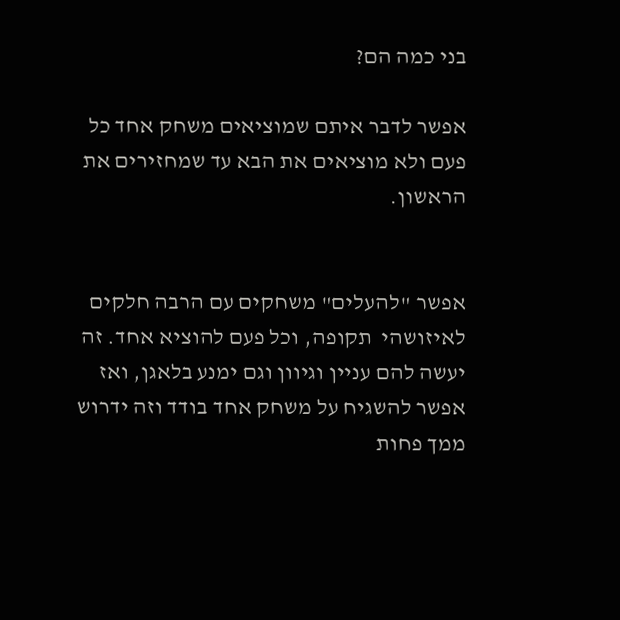בני כמה הם?

אפשר לדבר איתם שמוציאים משחק אחד כל פעם ולא מוציאים את הבא עד שמחזירים את הראשון.


אפשר "להעלים" משחקים עם הרבה חלקים לאיזושהי  תקופה, וכל פעם להוציא אחד. זה יעשה להם עניין וגיוון וגם ימנע בלאגן, ואז אפשר להשגיח על משחק אחד בודד וזה ידרוש ממך פחות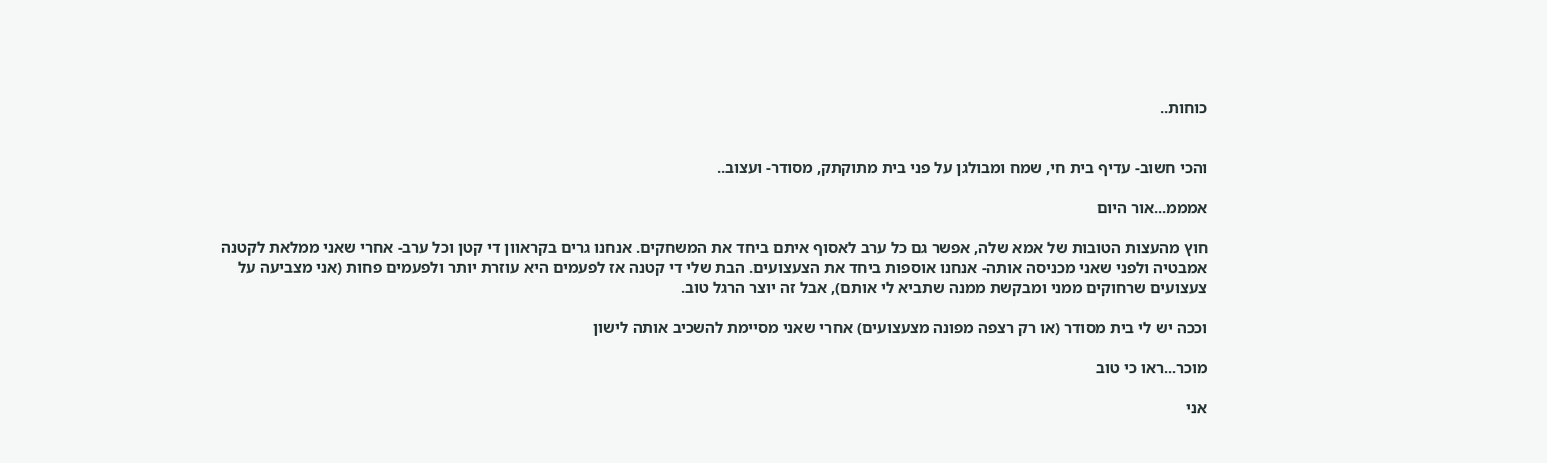כוחות..


והכי חשוב- עדיף בית חי, שמח ומבולגן על פני בית מתוקתק, מסודר- ועצוב..

אמממ...אור היום

חוץ מהעצות הטובות של אמא שלה, אפשר גם כל ערב לאסוף איתם ביחד את המשחקים. אנחנו גרים בקראוון די קטן וכל ערב- אחרי שאני ממלאת לקטנה אמבטיה ולפני שאני מכניסה אותה- אנחנו אוספות ביחד את הצעצועים. הבת שלי די קטנה אז לפעמים היא עוזרת יותר ולפעמים פחות (אני מצביעה על צעצועים שרחוקים ממני ומבקשת ממנה שתביא לי אותם), אבל זה יוצר הרגל טוב.

וככה יש לי בית מסודר (או רק רצפה מפונה מצעצועים) אחרי שאני מסיימת להשכיב אותה לישון

מוכר...ראו כי טוב

אני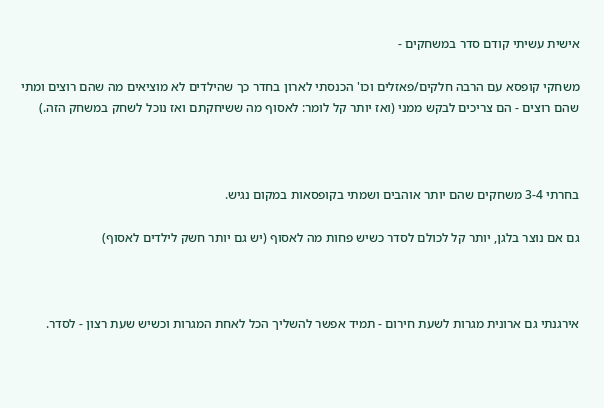אישית עשיתי קודם סדר במשחקים -

משחקי קופסא עם הרבה חלקים/פאזלים וכו' הכנסתי לארון בחדר כך שהילדים לא מוציאים מה שהם רוצים ומתי שהם רוצים - הם צריכים לבקש ממני (ואז יותר קל לומר: לאסוף מה ששיחקתם ואז נוכל לשחק במשחק הזה.)



בחרתי 3-4 משחקים שהם יותר אוהבים ושמתי בקופסאות במקום נגיש.

גם אם נוצר בלגן, יותר קל לכולם לסדר כשיש פחות מה לאסוף (יש גם יותר חשק לילדים לאסוף)



אירגנתי גם ארונית מגרות לשעת חירום - תמיד אפשר להשליך הכל לאחת המגרות וכשיש שעת רצון - לסדר.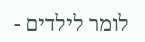לומר לילדים -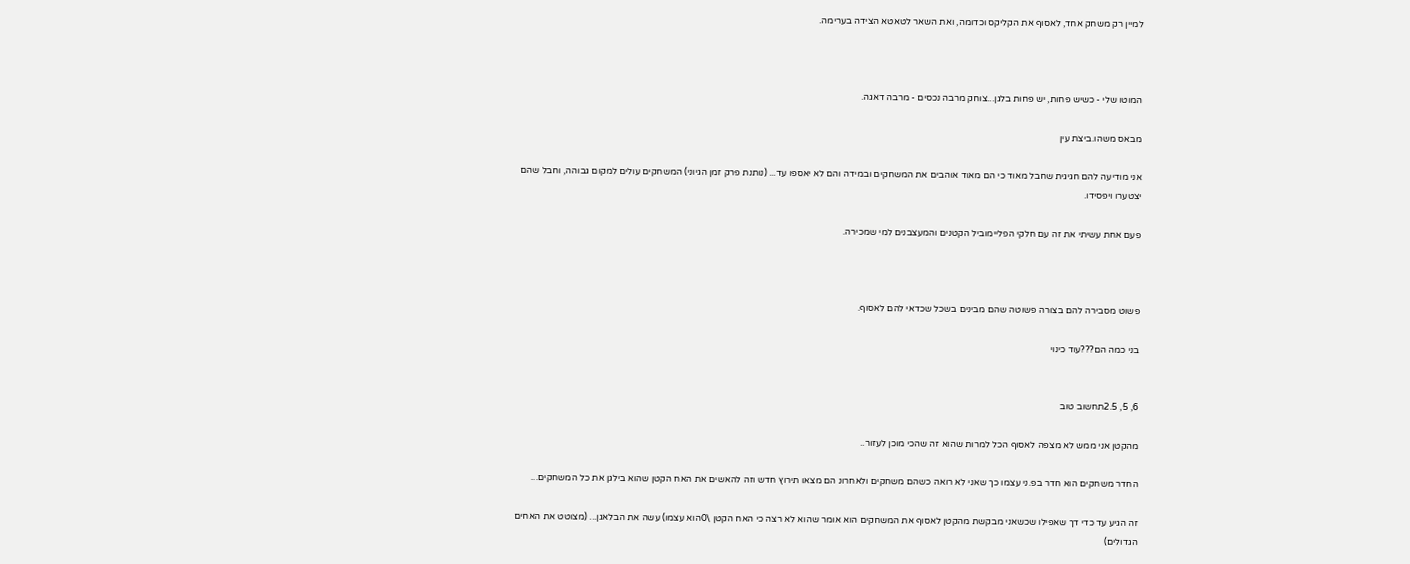למיין רק משחק אחד, לאסוף את הקליקס וכדומה, ואת השאר לטאטא הצידה בערימה.



המוטו שלי - כשיש פחות, יש פחות בלגן...צוחק מרבה נכסים - מרבה דאגה.

מבאס משהו.ביצת עין

אני מודיעה להם חגיגית שחבל מאוד כי הם מאוד אוהבים את המשחקים ובמידה והם לא יאספו עד... (נותנת פרק זמן הגיוני) המשחקים עולים למקום גבוהה, וחבל שהם יצטערו ויפסידו.

פעם אחת עשיתי את זה עם חלקי הפליימוביל הקטנים והמעצבנים למי שמכירה.



פשוט מסבירה להם בצורה פשוטה שהם מבינים בשכל שכדאי להם לאסוף.

בני כמה הם???עוד כינוי


6, 5, 2.5תחשוב טוב

מהקטן אני ממש לא מצפה לאסוף הכל למרות שהוא זה שהכי מוכן לעזור..

החדר משחקים הוא חדר בפ.ני עצמו כך שאני לא רואה כשהם משחקים ולאחרונ הם מצאו תירוץ חדש וזה להאשים את האח הקטן שהוא בילגן את כל המשחקים...

זה הגיע עד כדי דך שאפילו שכשאני מבקשת מהקטן לאסוף את המשחקים הוא אומר שהוא לא רצה כי האח הקטן \0הוא עצמו) עשה את הבלאגן... (מצוטט את האחים הגדולים)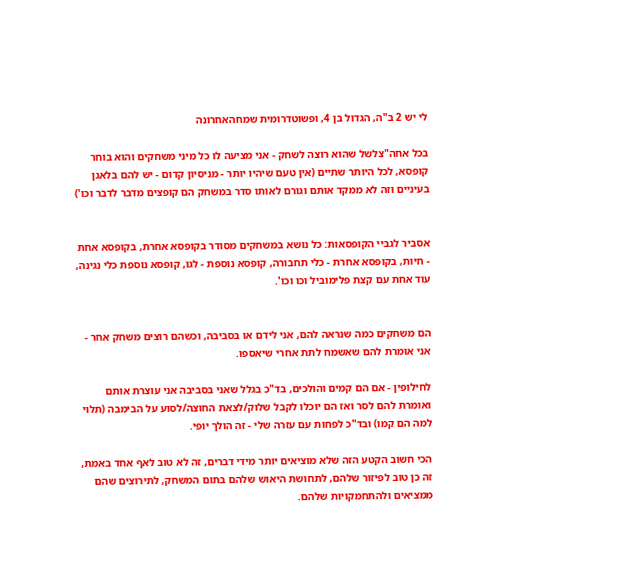לי יש 2 ב"ה, הגדול בן 4, ופשוטדרומית שמחהאחרונה

בכל אחה"צלשל שהוא רוצה לשחק - אני מציעה לו כל מיני משחקים והוא בוחר קופסא, לכל היותר שתיים (אין טעם שיהיו יותר - מניסיון קדום - יש להם בלאגן בעיניים וזה לא ממקד אותם וגורם לאותו סדר במשחק הם קופצים מדבר לדבר וכו')


אסביר לגביי הקופסאות: כל נושא במשחקים מסודר בקופסא אחרת, בקופסא אחת - חיות, בקופסא אחרת - כלי תחבורה, קופסא נוספת - לגו, קופסא נוספת כלי נגינה, עוד אחת עם קצת פלימוביל וכו וכו'.


הם משחקים כמה שנראה להם, אני לידם או בסביבה, וכשהם רוצים משחק אחר - אני אומרת להם שאשמח לתת אחרי שיאספו.

לחילופין - אם הם קמים והולכים, בד"כ בגלל שאני בסביבה אני עוצרת אותם ואומרת להם לסר ואז הם יוכלו לקבל שלוק/לצאת החוצה/לסוע על הבימבה (תלוי למה הם קמו) ובד"כ לפחות עם עזרה שלי - זה הולך יופי.

הכי חשוב הקטע הזה שלא מוציאים יותר מידי דברים, זה לא טוב לאף אחד באמת, זה כן טוב לפיזור שלהם, לתחושת היאוש שלהם בתום המשחק, לתירוצים שהם ממציאים ולהתחמקויות שלהם.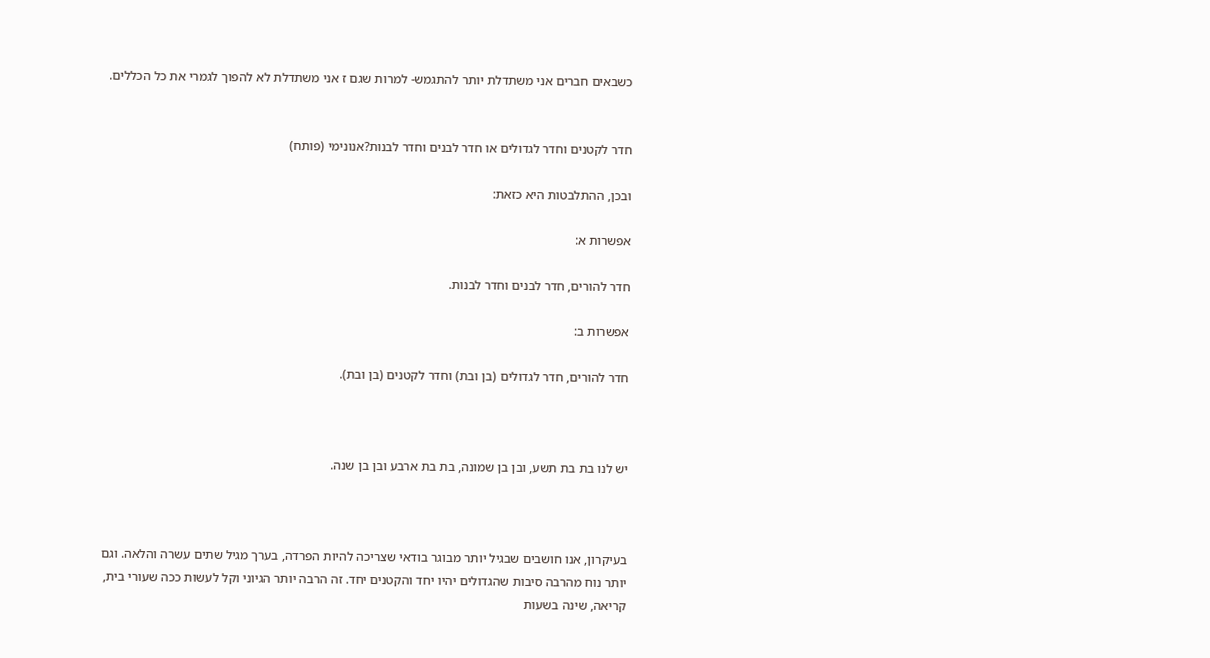כשבאים חברים אני משתדלת יותר להתגמש- למרות שגם ז אני משתדלת לא להפוך לגמרי את כל הכללים.


חדר לקטנים וחדר לגדולים או חדר לבנים וחדר לבנות?אנונימי (פותח)

ובכן, ההתלבטות היא כזאת:

אפשרות א:

חדר להורים, חדר לבנים וחדר לבנות.

אפשרות ב:

חדר להורים, חדר לגדולים (בן ובת) וחדר לקטנים (בן ובת).



יש לנו בת בת תשע, ובן בן שמונה, בת בת ארבע ובן בן שנה.



בעיקרון, אנו חושבים שבגיל יותר מבוגר בודאי שצריכה להיות הפרדה, בערך מגיל שתים עשרה והלאה. וגם יותר נוח מהרבה סיבות שהגדולים יהיו יחד והקטנים יחד. זה הרבה יותר הגיוני וקל לעשות ככה שעורי בית, קריאה, שינה בשעות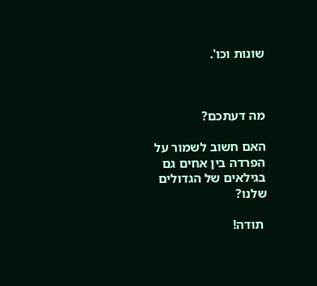שונות וכו'.



מה דעתכם?

האם חשוב לשמור על הפרדה בין אחים גם בגילאים של הגדולים שלנו?

 תודה!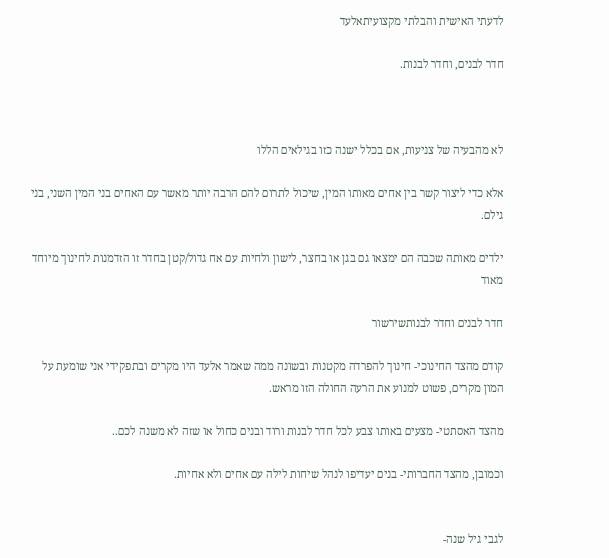לדעתי האישית והבלתי מקצועיתאלעד

חדר לבנים, וחדר לבנות.



לא מהבעיה של צניעות, אם בכלל ישנה כזו בגילאים הללו

אלא כדי ליצור קשר בין אחים מאותו המין, שיכול לתרום להם הרבה יותר מאשר עם האחים בני המין השני, בני גילם.

ילדים מאותה שכבה הם ימצאו גם בגן או בחצר, לישון ולחיות עם אח גדול/קטן בחדר זו הזדמנות לחינוך מיוחד מאוד

חדר לבנים וחדר לבנותשירשור

קודם מהצד החינוכי- חינוך להפרדה מקטנות ובשונה ממה שאמר אלעד היו מקרים ובתפקידי אני שומעת על המון מקרים, פשוט למנוע את הרעה החולה הזו מראש.

מהצד האסתטי- מצעים באותו צבע לכל חדר לבנות ורוד ובנים כחול או שזה לא משנה לכם..

וכמובן, מהצד החברותי- בנים יעדיפו לנהל שיחות לילה עם אחים ולא אחיות.


לגבי גיל שנה-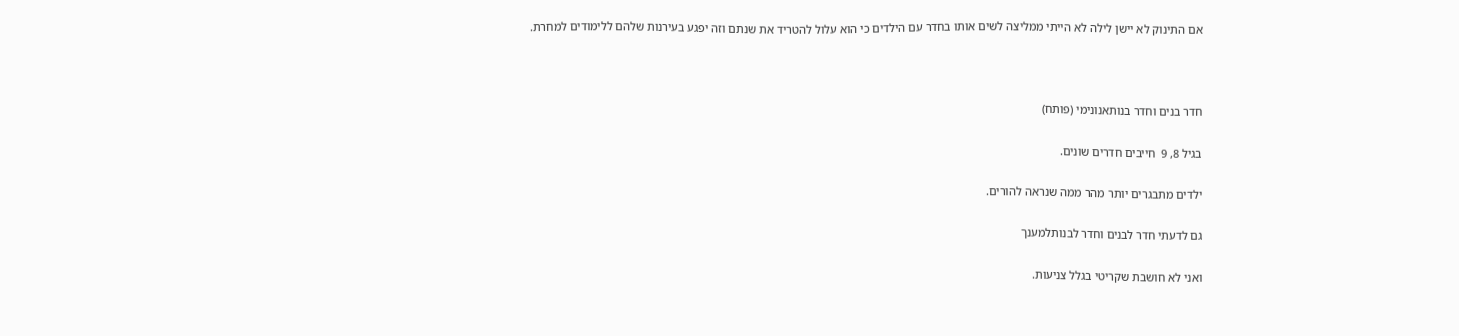אם התינוק לא יישן לילה לא הייתי ממליצה לשים אותו בחדר עם הילדים כי הוא עלול להטריד את שנתם וזה יפגע בעירנות שלהם ללימודים למחרת.



חדר בנים וחדר בנותאנונימי (פותח)

בגיל 8, 9  חייבים חדרים שונים.

ילדים מתבגרים יותר מהר ממה שנראה להורים.

גם לדעתי חדר לבנים וחדר לבנותלמענך

ואני לא חושבת שקריטי בגלל צניעות.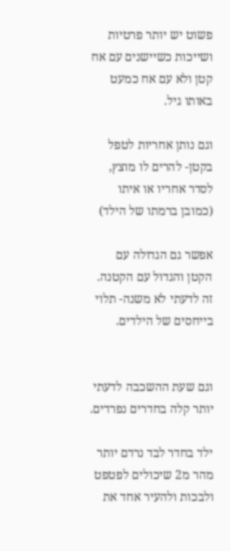פשוט יש יותר פרטיות ושייכות כשיישנים עם אח קטן ולא עם אח כמעט באותו גיל.

וגם נותן אחריות לטפל בקטן- להרים לו מוצץ, לסדר אחריו או איתו (כמובן ברמתו של הילד)

אפשר גם הגדולה עם הקטן והגדול עם הקטנה. זה לדעתי לא משנה- תלוי בייחסים של הילדים.


וגם שעת ההשכבה לדעתי יותר קלה בחדרים נפרדים.

ילד בחדר לבד נרדם יותר מהר מ2 שיכולים לפטפט ולבכות ולהעיר אחד את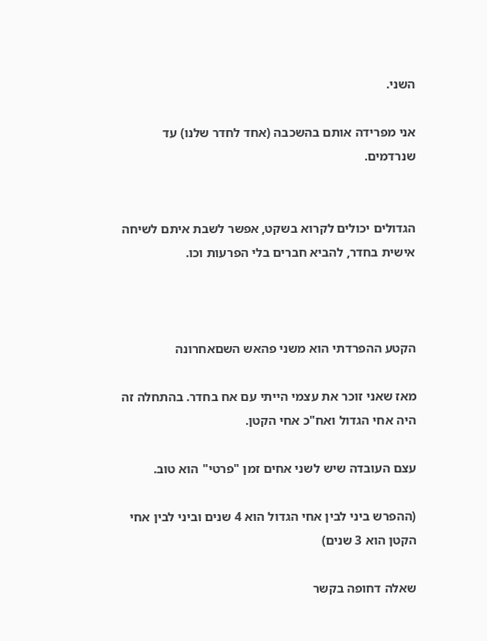השני.

אני מפרידה אותם בהשכבה (אחד לחדר שלנו) עד שנרדמים.


הגדולים יכולים לקרוא בשקט, אפשר לשבת איתם לשיחה אישית בחדר, להביא חברים בלי הפרעות וכו.



הקטע ההפרדתי הוא משני פהאש השםאחרונה

מאז שאני זוכר את עצמי הייתי עם אח בחדר. בהתחלה זה היה אחי הגדול ואח"כ אחי הקטן.

עצם העובדה שיש לשני אחים זמן "פרטי" הוא טוב.

(ההפרש ביני לבין אחי הגדול הוא 4 שנים וביני לבין אחי הקטן הוא 3 שנים)

שאלה דחופה בקשר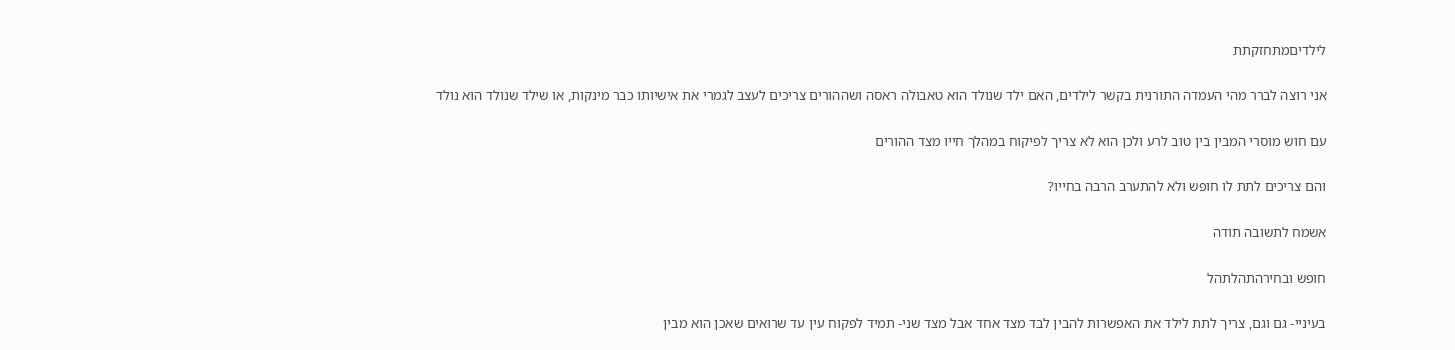לילדיםמתחזקתת

אני רוצה לברר מהי העמדה התורנית בקשר לילדים, האם ילד שנולד הוא טאבולה ראסה ושההורים צריכים לעצב לגמרי את אישיותו כבר מינקות, או שילד שנולד הוא נולד

עם חוש מוסרי המבין בין טוב לרע ולכן הוא לא צריך לפיקוח במהלך חייו מצד ההורים

והם צריכים לתת לו חופש ולא להתערב הרבה בחייו?

אשמח לתשובה תודה

חופש ובחירהתהלתהל

בעיניי- גם וגם, צריך לתת לילד את האפשרות להבין לבד מצד אחד אבל מצד שני- תמיד לפקוח עין עד שרואים שאכן הוא מבין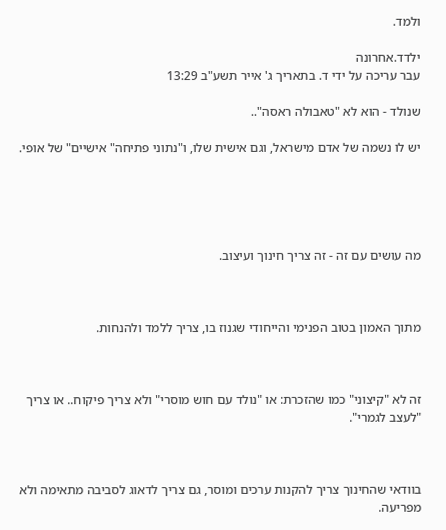ולמד.

ילדד.אחרונה
עבר עריכה על ידי ד. בתאריך ג' אייר תשע"ב 13:29

שנולד - הוא לא "טאבולה ראסה"..

יש לו נשמה של אדם מישראל, וגם אישית שלו, ו"נתוני פתיחה" אישיים" של אופי.





מה עושים עם זה - זה צריך חינוך ועיצוב.



מתוך האמון בטוב הפנימי והייחודי שגנוז בו, צריך ללמד ולהנחות.



זה לא "קיצוני" כמו שהזכרת: או "נולד עם חוש מוסרי" ולא צריך פיקוח.. או צריך "לעצב לגמרי".



בוודאי שהחינוך צריך להקנות ערכים ומוסר, גם צריך לדאוג לסביבה מתאימה ולא מפריעה.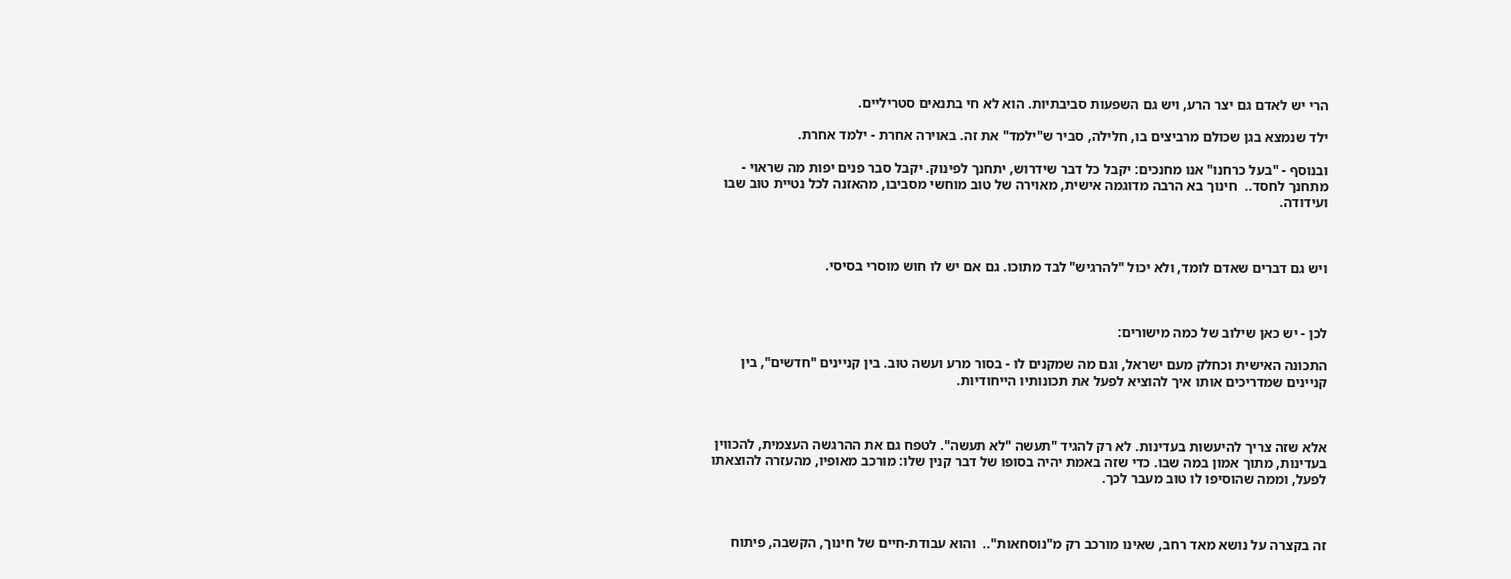הרי יש לאדם גם יצר הרע, ויש גם השפעות סביבתיות. הוא לא חי בתנאים סטריליים.

ילד שנמצא בגן שכולם מרביצים בו, חלילה, סביר ש"ילמד" את זה. באוירה אחרת - ילמד אחרת.

ובנוסף - "בעל כרחנו" אנו מחנכים: יקבל כל דבר שידרוש, יתחנך לפינוק. יקבל סבר פנים יפות מה שראוי - מתחנך לחסד..  חינוך בא הרבה מדוגמה אישית, מאוירה של טוב מוחשי מסביבו, מהאזנה לכל נטיית טוב שבו ועידודה.



ויש גם דברים שאדם לומד, ולא יכול "להרגיש" לבד מתוכו. גם אם יש לו חוש מוסרי בסיסי.



לכן - יש כאן שילוב של כמה מישורים:

התכונה האישית וכחלק מעם ישראל, וגם מה שמקנים לו - בסור מרע ועשה טוב. בין קניינים "חדשים", בין קניינים שמדריכים אותו איך להוציא לפעל את תכונותיו הייחודיות.



אלא שזה צריך להיעשות בעדינות. לא רק להגיד "תעשה "לא תעשה". לטפח גם את ההרגשה העצמית, להכווין בעדינות, מתוך אמון במה שבו. כדי שזה באמת יהיה בסופו של דבר קנין שלו: מורכב מאופיו, מהעזרה להוצאתו לפעל, וממה שהוסיפו לו טוב מעבר לכך.



זה בקצרה על נושא מאד רחב, שאינו מורכב רק מ"נוסחאות"..  והוא עבודת-חיים של חינוך, הקשבה, פיתוח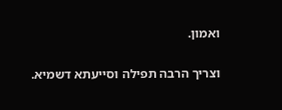ואמון.

וצריך הרבה תפילה וסייעתא דשמיא.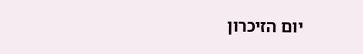יום הזיכרון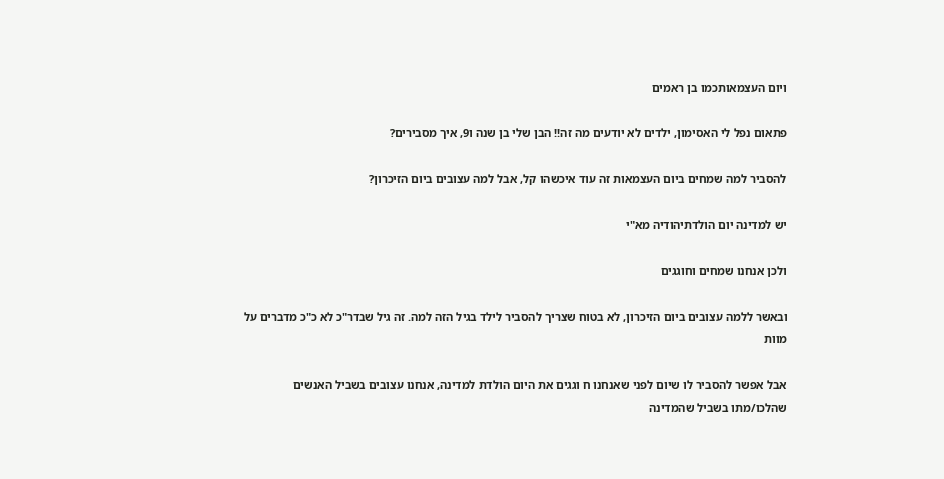ויום העצמאותכמו בן ראמים

פתאום נפל לי האסימון, ילדים לא יודעים מה זה!! הבן שלי בן שנה ו9, איך מסבירים?

להסביר למה שמחים ביום העצמאות זה עוד איכשהו קל, אבל למה עצובים ביום הזיכרון?

יש למדינה יום הולדתיהודיה מא"י

ולכן אנחנו שמחים וחוגגים

ובאשר ללמה עצובים ביום הזיכרון, לא בטוח שצריך להסביר לילד בגיל הזה למה. זה גיל שבדר"כ לא כ"כ מדברים על מוות

אבל אפשר להסביר לו שיום לפני שאנחנו ח וגגים את היום הולדת למדינה, אנחנו עצובים בשביל האנשים שהלכו/מתו בשביל שהמדינה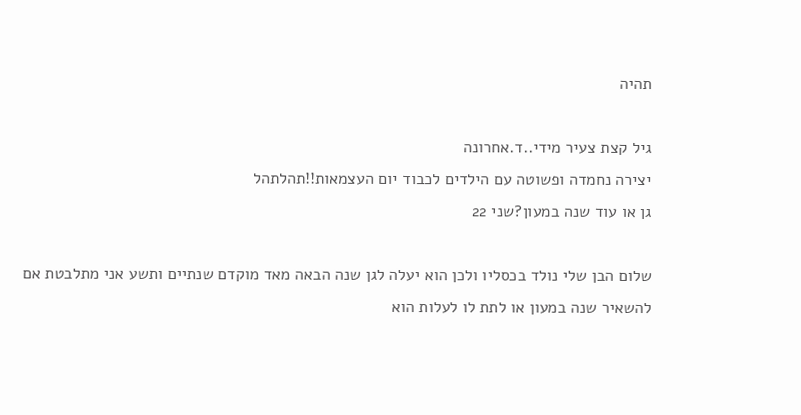תהיה

גיל קצת צעיר מידי..ד.אחרונה
יצירה נחמדה ופשוטה עם הילדים לכבוד יום העצמאות!!תהלתהל
גן או עוד שנה במעון?שני 22

שלום הבן שלי נולד בכסליו ולכן הוא יעלה לגן שנה הבאה מאד מוקדם שנתיים ותשע אני מתלבטת אם להשאיר שנה במעון או לתת לו לעלות הוא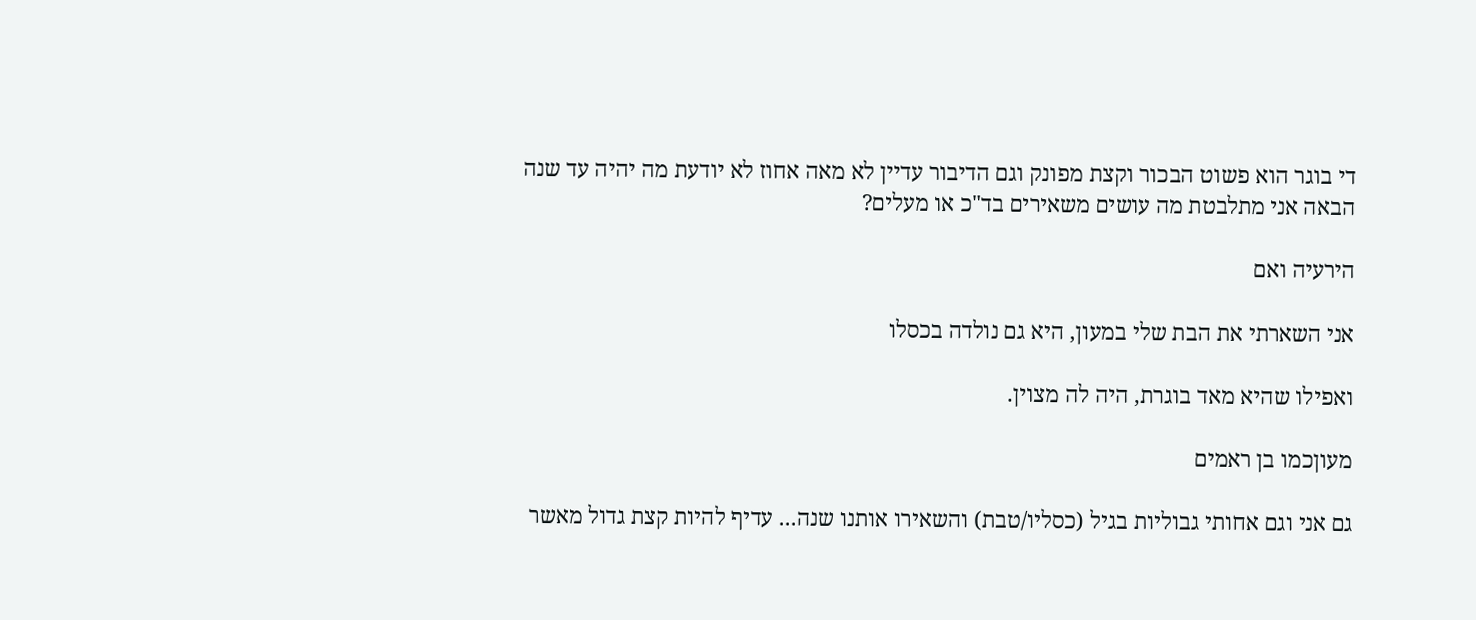די בוגר הוא פשוט הבכור וקצת מפונק וגם הדיבור עדיין לא מאה אחוז לא יודעת מה יהיה עד שנה הבאה אני מתלבטת מה עושים משאירים בד"כ או מעלים?

הירעיה ואם

אני השארתי את הבת שלי במעון, היא גם נולדה בכסלו

ואפילו שהיא מאד בוגרת, היה לה מצוין.

מעוןכמו בן ראמים

גם אני וגם אחותי גבוליות בגיל (כסליו/טבת) והשאירו אותנו שנה... עדיף להיות קצת גדול מאשר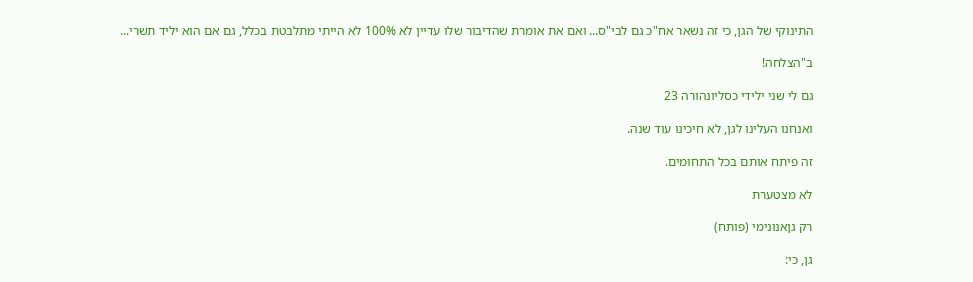התינוקי של הגן, כי זה נשאר אח"כ גם לבי"ס... ואם את אומרת שהדיבור שלו עדיין לא 100% לא הייתי מתלבטת בכלל, גם אם הוא יליד תשרי...

ב"הצלחה!

גם לי שני ילידי כסליונהורה 23

ואנחנו העלינו לגן, לא חיכינו עוד שנה.

זה פיתח אותם בכל התחומים.

לא מצטערת

רק גןאנונימי (פותח)

גן, כי: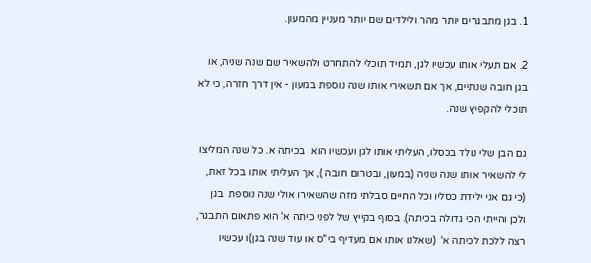1. בגן מתבגרים יותר מהר ולילדים שם יותר מעניין מהמעון.

2. אם תעלי אותו עכשיו לגן, תמיד תוכלי להתחרט ולהשאיר שם שנה שניה, או בגן חובה שנתיים, אך אם תשאירי אותו שנה נוספת במעון - אין דרך חזרה, כי לא תוכלי להקפיץ שנה.

גם הבן שלי נולד בכסלו, העליתי אותו לגן ועכשיו הוא  בכיתה א. כל שנה המליצו לי להשאיר אותו שנה שניה (במעון, ובטרום חובה ), אך העליתי אותו בכל זאת, (כי גם אני ילידת כסליו וכל החיים סבלתי מזה שהשאירו אולי שנה נוספת  בגן ולכן והייתי הכי גדולה בכיתה). בסוף בקייץ של לפני כיתה א' הוא פתאום התבגר,  רצה ללכת לכיתה א'  (שאלנו אותו אם מעדיף בי"ס או עוד שנה בגן)ו עכשיו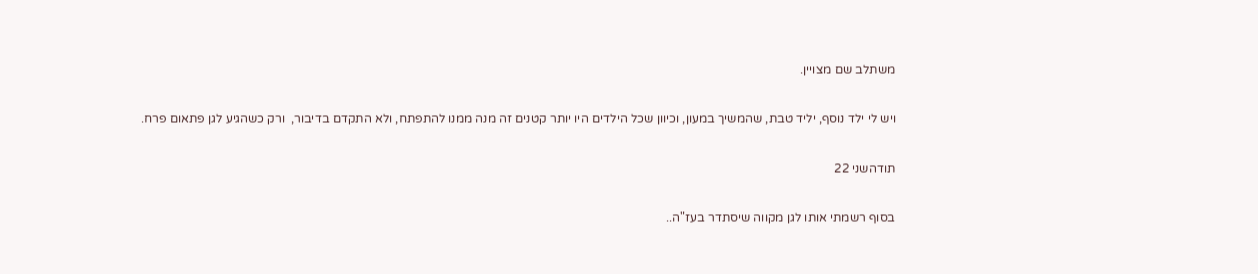משתלב שם מצויין.

ויש לי ילד נוסף, יליד טבת, שהמשיך במעון, וכיוון שכל הילדים היו יותר קטנים זה מנה ממנו להתפתח, ולא התקדם בדיבור,  ורק כשהגיע לגן פתאום פרח.

תודהשני 22

בסוף רשמתי אותו לגן מקווה שיסתדר בעז"ה..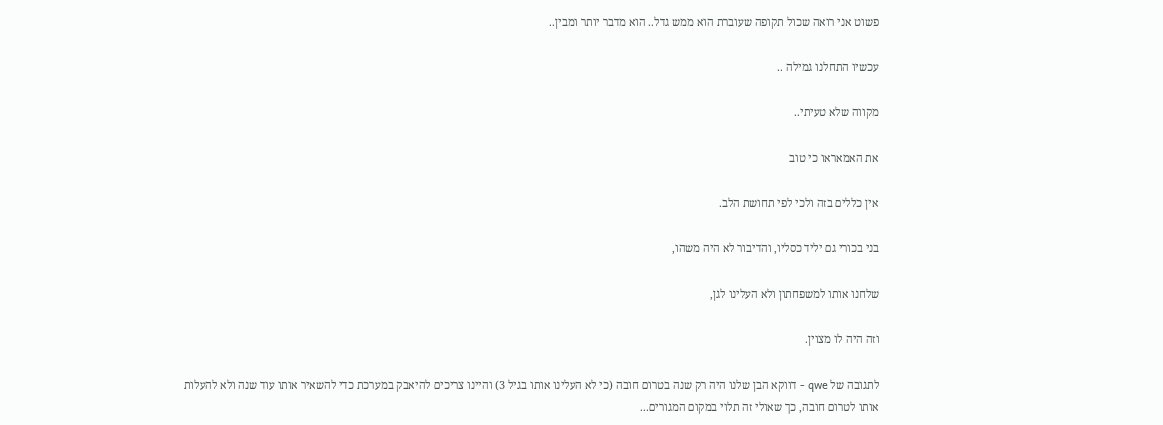פשוט אני רואה שכול תקופה שעוברת הוא ממש גדל.. הוא מדבר יותר ומבין..

עכשיו התחלנו גמילה ..

מקווה שלא טעיתי..

את האמאראו כי טוב

אין כללים בזה ולכי לפי תחושת הלב.

בני בכורי גם יליד כסליו, והדיבור לא היה משהו,

שלחנו אותו למשפחתון ולא העלינו לגן,

וזה היה לו מצוין.

לתגובה של qwe - דווקא הבן שלנו היה רק שנה בטרום חובה (כי לא העלינו אותו בגיל 3) והיינו צריכים להיאבק במערכת כדי להשאיר אותו עוד שנה ולא להעלות אותו לטרום חובה, כך שאולי זה תלוי במקום המגורים...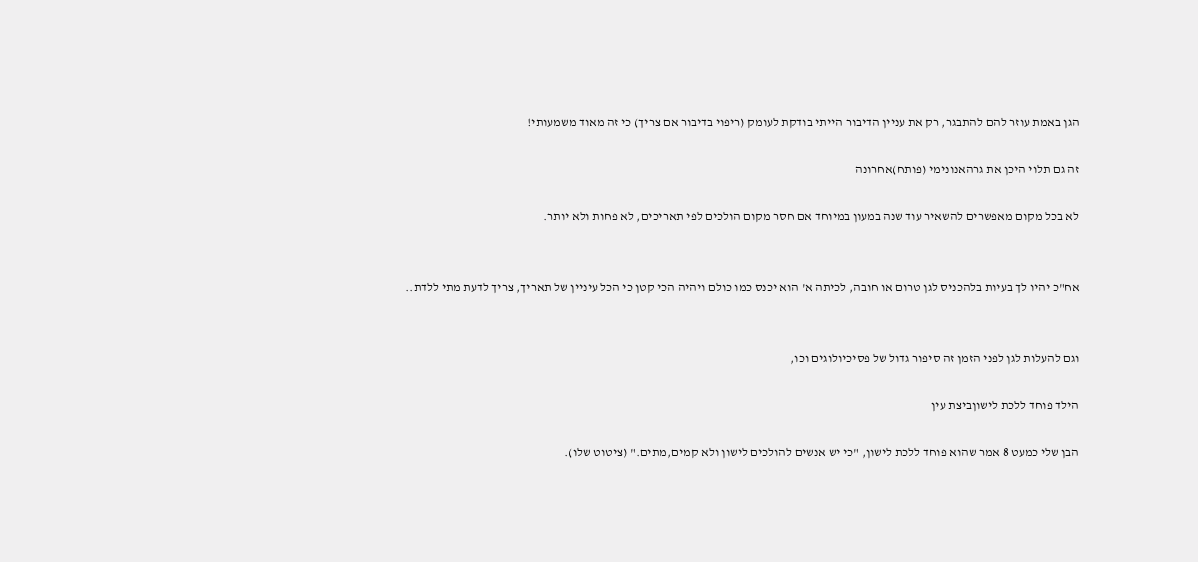הגן באמת עוזר להם להתבגר, רק את עניין הדיבור הייתי בודקת לעומק (ריפוי בדיבור אם צריך) כי זה מאוד משמעותי!

זה גם תלוי היכן את גרהאנונימי (פותח)אחרונה

לא בכל מקום מאפשרים להשאיר עוד שנה במעון במיוחד אם חסר מקום הולכים לפי תאריכים, לא פחות ולא יותר.


אח"כ יהיו לך בעיות בלהכניס לגן טרום או חובה, לכיתה א' הוא יכנס כמו כולם ויהיה הכי קטן כי הכל עיניין של תאריך, צריך לדעת מתי ללדת..


וגם להעלות לגן לפני הזמן זה סיפור גדול של פסיכיולוגים וכו,

הילד פוחד ללכת לישוןביצת עין

הבן שלי כמעט 8 אמר שהוא פוחד ללכת לישון, "כי יש אנשים להולכים לישון ולא קמים,מתים." (ציטוט שלו).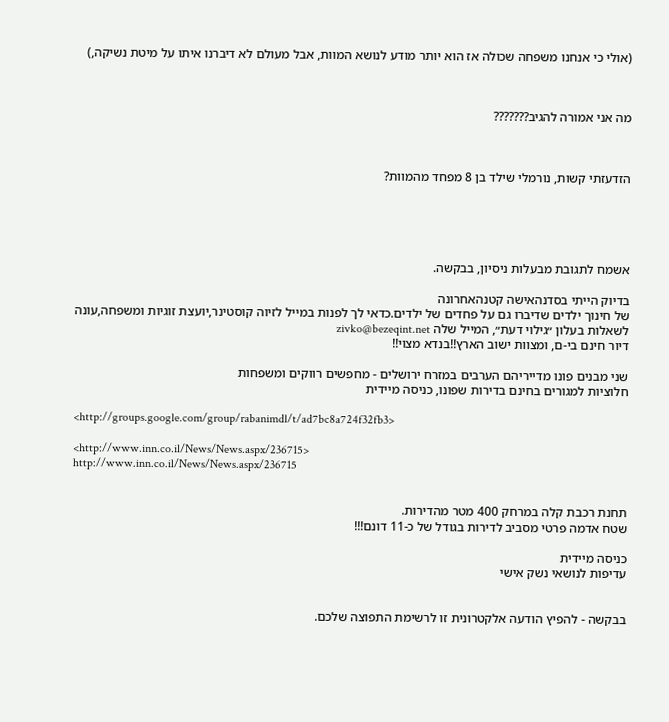(אולי כי אנחנו משפחה שכולה אז הוא יותר מודע לנושא המוות, אבל מעולם לא דיברנו איתו על מיטת נשיקה,)



מה אני אמורה להגיב???????



הזדעזתי קשות, נורמלי שילד בן 8 מפחד מהמוות?





אשמח לתגובת מבעלות ניסיון, בבקשה.

בדיוק הייתי בסדנהאישה קטנהאחרונה
של חינוך ילדים שדיברו גם על פחדים של ילדים.כדאי לך לפנות במייל לזיוה קוסטינר,יועצת זוגיות ומשפחה,עונה לשאלות בעלון ״גילוי דעת״, המייל שלה zivko@bezeqint.net
דיור חינם בי-ם, ומצוות ישוב הארץ!!בנדא מצוי!!

שני מבנים פונו מדייריהם הערבים במזרח ירושלים - מחפשים רווקים ומשפחות
חלוציות למגורים בחינם בדירות שפונו, כניסה מיידית

<http://groups.google.com/group/rabanimdl/t/ad7bc8a724f32fb3>

<http://www.inn.co.il/News/News.aspx/236715>
http://www.inn.co.il/News/News.aspx/236715


תחנת רכבת קלה במרחק 400 מטר מהדירות.
שטח אדמה פרטי מסביב לדירות בגודל של כ-11 דונם!!!

כניסה מיידית
עדיפות לנושאי נשק אישי


בבקשה - להפיץ הודעה אלקטרונית זו לרשימת התפוצה שלכם.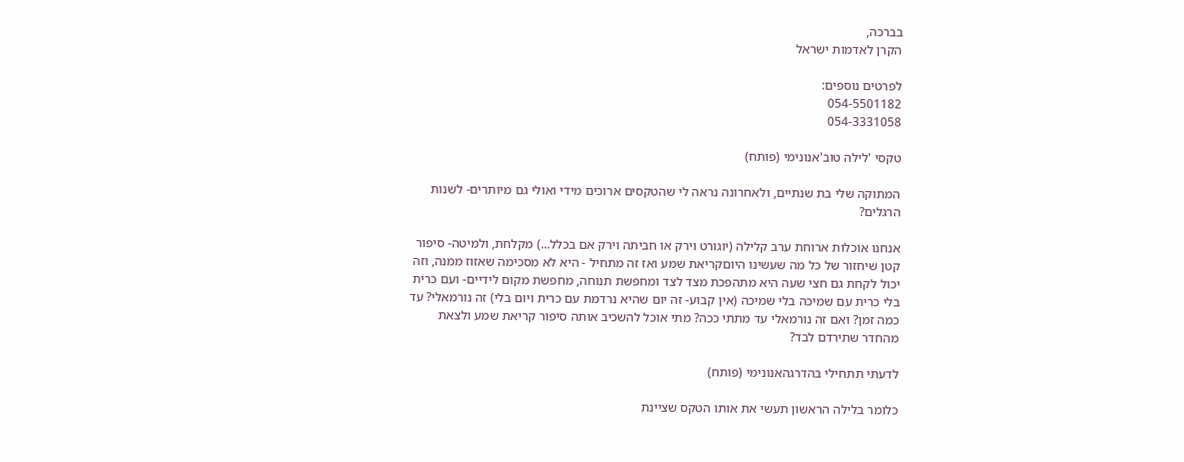בברכה,
הקרן לאדמות ישראל

לפרטים נוספים:
054-5501182
054-3331058

טקסי 'לילה טוב'אנונימי (פותח)

המתוקה שלי בת שנתיים, ולאחרונה נראה לי שהטקסים ארוכים מידי ואולי גם מיותרים- לשנות הרגלים?

אנחנו אוכלות ארוחת ערב קלילה (יוגורט וירק או חביתה וירק אם בכלל...) מקלחת, ולמיטה- סיפור קטן שיחזור של כל מה שעשינו היוםקריאת שמע ואז זה מתחיל - היא לא מסכימה שאזוז ממנה, וזה יכול לקחת גם חצי שעה היא מתהפכת מצד לצד ומחפשת תנוחה, מחפשת מקום לידיים- ועם כרית בלי כרית עם שמיכה בלי שמיכה (אין קבוע- זה יום שהיא נרדמת עם כרית ויום בלי) זה נורמאלי? עד כמה זמן? ואם זה נורמאלי עד מתתי ככה? מתי אוכל להשכיב אותה סיפור קריאת שמע ולצאת מהחדר שתירדם לבד?

לדעתי תתחילי בהדרגהאנונימי (פותח)

כלומר בלילה הראשון תעשי את אותו הטקס שציינת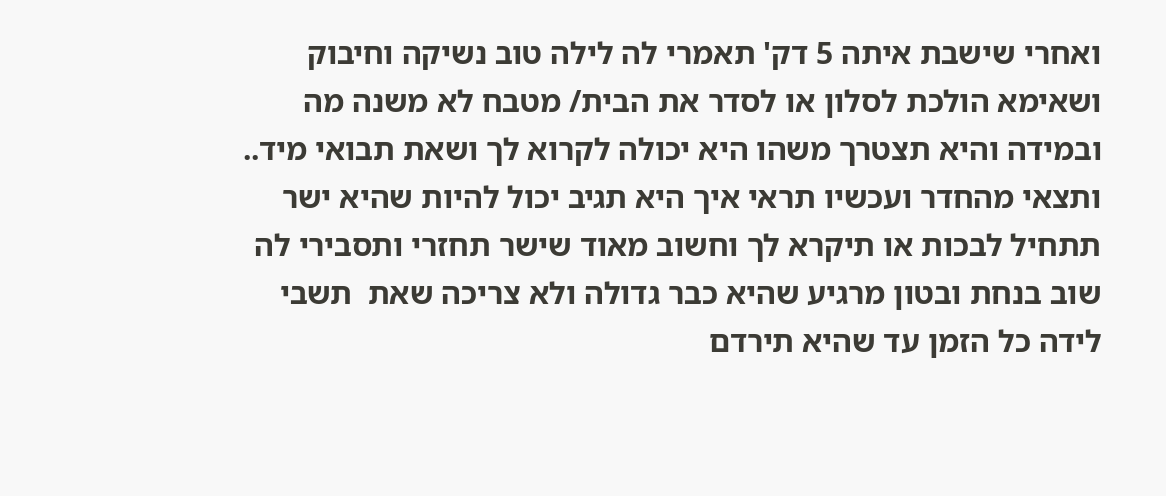ואחרי שישבת איתה 5 דק' תאמרי לה לילה טוב נשיקה וחיבוק ושאימא הולכת לסלון או לסדר את הבית/ מטבח לא משנה מה ובמידה והיא תצטרך משהו היא יכולה לקרוא לך ושאת תבואי מיד.. ותצאי מהחדר ועכשיו תראי איך היא תגיב יכול להיות שהיא ישר תתחיל לבכות או תיקרא לך וחשוב מאוד שישר תחזרי ותסבירי לה שוב בנחת ובטון מרגיע שהיא כבר גדולה ולא צריכה שאת  תשבי לידה כל הזמן עד שהיא תירדם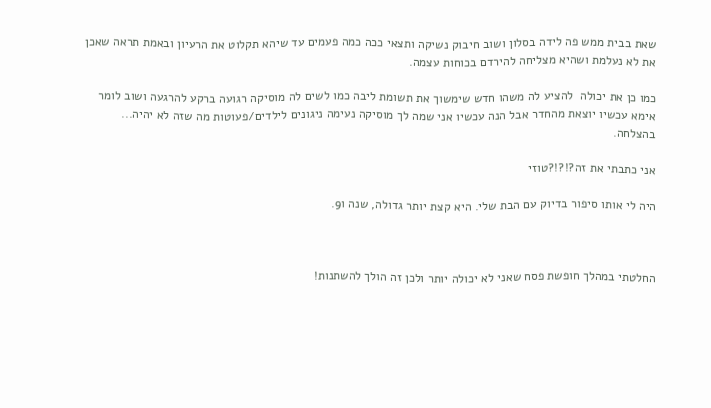שאת בבית ממש פה לידה בסלון ושוב חיבוק נשיקה ותצאי ככה כמה פעמים עד שיהא תקלוט את הרעיון ובאמת תראה שאכן את לא נעלמת ושהיא מצליחה להירדם בכוחות עצמה.

כמו כן את יכולה  להציע לה משהו חדש שימשוך את תשומת ליבה כמו לשים לה מוסיקה רגועה ברקע להרגעה ושוב לומר אימא עכשיו יוצאת מהחדר אבל הנה עכשיו אני שמה לך מוסיקה נעימה ניגונים לילדים/פעוטות מה שזה לא יהיה... בהצלחה.

אני כתבתי את זה?!?!?טוזי

היה לי אותו סיפור בדיוק עם הבת שלי. היא קצת יותר גדולה, שנה ו9.



החלטתי במהלך חופשת פסח שאני לא יכולה יותר ולכן זה הולך להשתנות!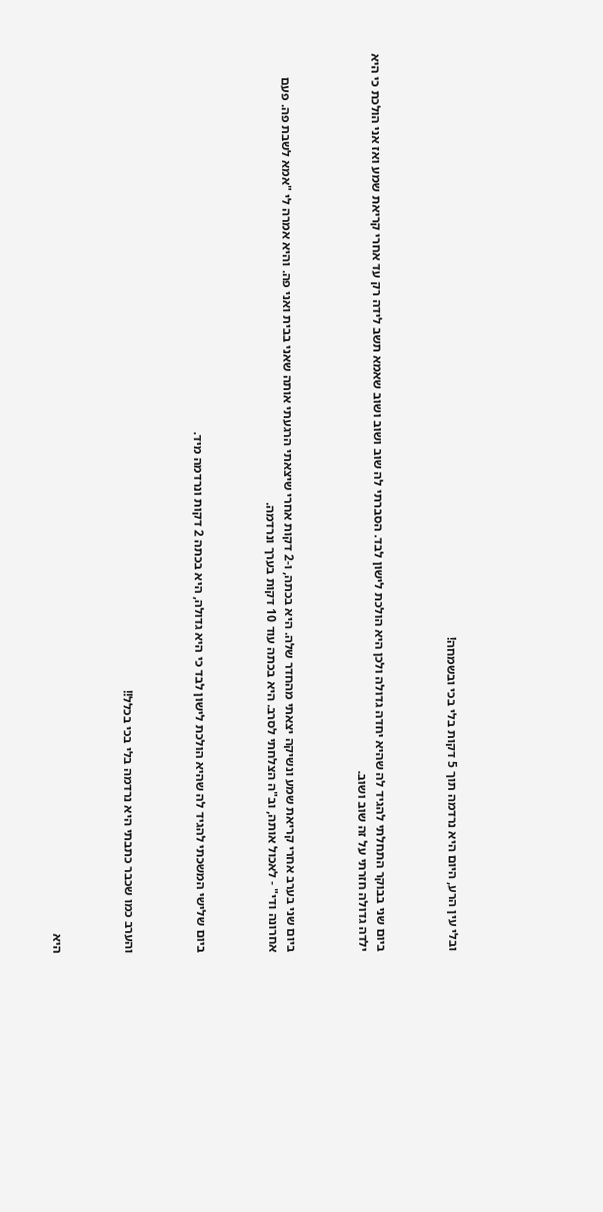ובלי עין הרע, היום היא נרדמה תוך 5 דקות בלי בכי ובשמחה!



ביום שני בבוקר התחלתי להגיד לה שהיא יחדה גדולה ולכן היא הולכת לישון לבד. הסברתי לה שוב ושוב ושוב שאמא תשב לידה רק עד אחרי קריאת שמע ואז אני הולכת כי היא ילדה גדולה חזרתי על זה שוב ושוב.



ביום שני בערב אחרי קריאת שמע ונשיקה יצאתי מהחדר שלה. היא בכתה, ו-2 דקות אחרי שיצאתי הרגעתי אותה שאני בבית ואני פה. והיא אמרה לי "אמא לשבת פה. פעם אחרונה ודי" - לאכול אותה, וב"ה הצלחתי לסרב. היא בכתה עוד 10 דקות בערך ונרדמה.



ביום שלישי המשכתי להגיד לה שהיא הולכת לישון לבד כי היא גדולה, היא בכתה 2 דקות ונרדמה מיד.



והערב כמו שכבר כתבתי היא נרדמה בלי בכי בכלל!!



היא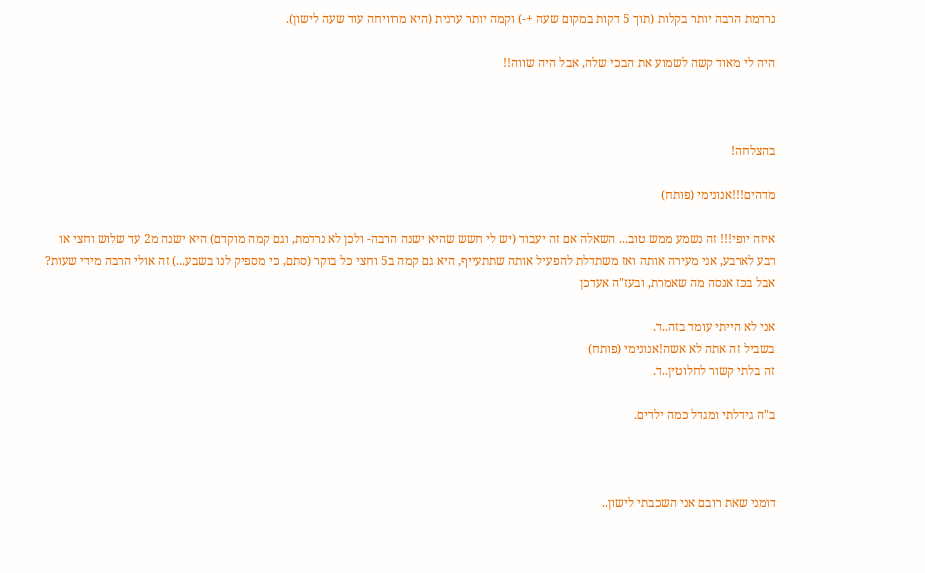נרדמת הרבה יותר בקלות (תוך 5 דקות במקום שעה +-) וקמה יותר ערנית (היא מרוויחה עוד שעה לישון).

היה לי מאוד קשה לשמוע את הבכי שלה, אבל היה שווה!!



בהצלחה!

מדהים!!!אנונימי (פותח)

איזה יופי!!! זה נשמע ממש טוב... השאלה אם זה יעבוד (יש לי חשש שהיא ישנה הרבה- ולכן לא נרדמת, וגם קמה מוקדם) היא ישנה מ2 עד שלוש וחצי או רבע לארבע, אני מעירה אותה ואז משתדלת להפעיל אותה שתתעייף, היא גם קמה ב5 וחצי כל בוקר (סתם, כי מספיק לנו בשבע...) זה אולי הרבה מידי שעות? אבל בכז אנסה מה שאמרת, ובעז"ה אעדכן

אני לא הייתי עומד בזה..ד.
בשביל זה אתה לא אשה!אנונימי (פותח)
זה בלתי קשור לחלוטין..ד.

ב"ה גידלתי ומגדל כמה ילדים.



דומני שאת רובם אני השכבתי לישון..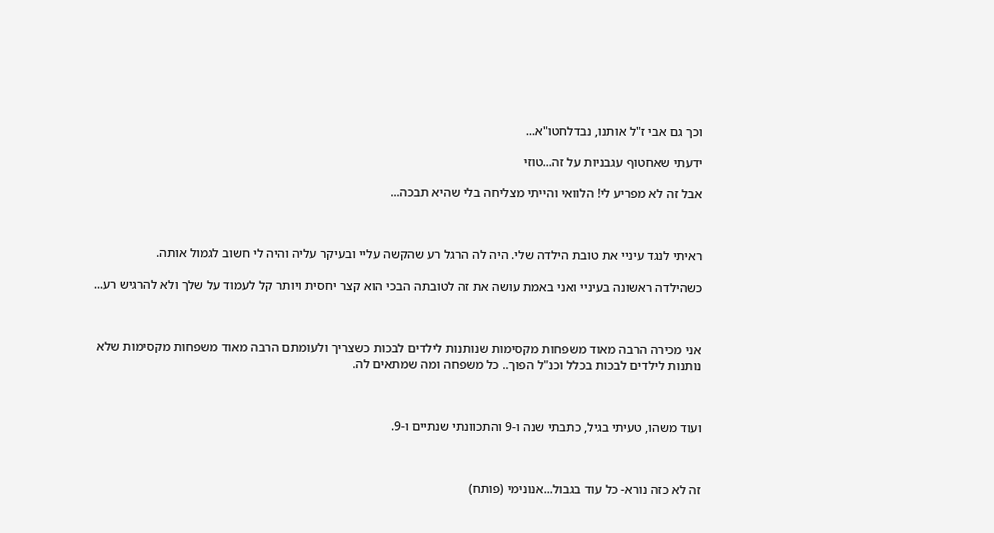וכך גם אבי ז"ל אותנו, נבדלחטו"א...

ידעתי שאחטוף עגבניות על זה...טוזי

אבל זה לא מפריע לי! הלוואי והייתי מצליחה בלי שהיא תבכה...



ראיתי לנגד עיניי את טובת הילדה שלי. היה לה הרגל רע שהקשה עליי ובעיקר עליה והיה לי חשוב לגמול אותה.

כשהילדה ראשונה בעיניי ואני באמת עושה את זה לטובתה הבכי הוא קצר יחסית ויותר קל לעמוד על שלך ולא להרגיש רע...



אני מכירה הרבה מאוד משפחות מקסימות שנותנות לילדים לבכות כשצריך ולעומתם הרבה מאוד משפחות מקסימות שלא נותנות לילדים לבכות בכלל וכנ"ל הפוך.. כל משפחה ומה שמתאים לה.



ועוד משהו, טעיתי בגיל, כתבתי שנה ו-9 והתכוונתי שנתיים ו-9.



זה לא כזה נורא- כל עוד בגבול...אנונימי (פותח)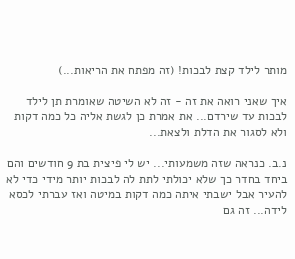מותר לילד קצת לבכות! (זה מפתח את הריאות...)

איך שאני רואה את זה - זה לא השיטה שאומרת תן לילד לבכות עד שירדם... את אמרת כן לגשת אליה כל כמה דקות ולא לסגור את הדלת ולצאת...

נ.ב. כנראה שזה משמעותי... יש לי פיצית בת 9 חודשים והם ביחד בחדר כך שלא יכולתי לתת לה לבכות יותר מידי כדי לא להעיר אבל ישבתי איתה כמה דקות במיטה ואז עברתי לכסא לידה... זה גם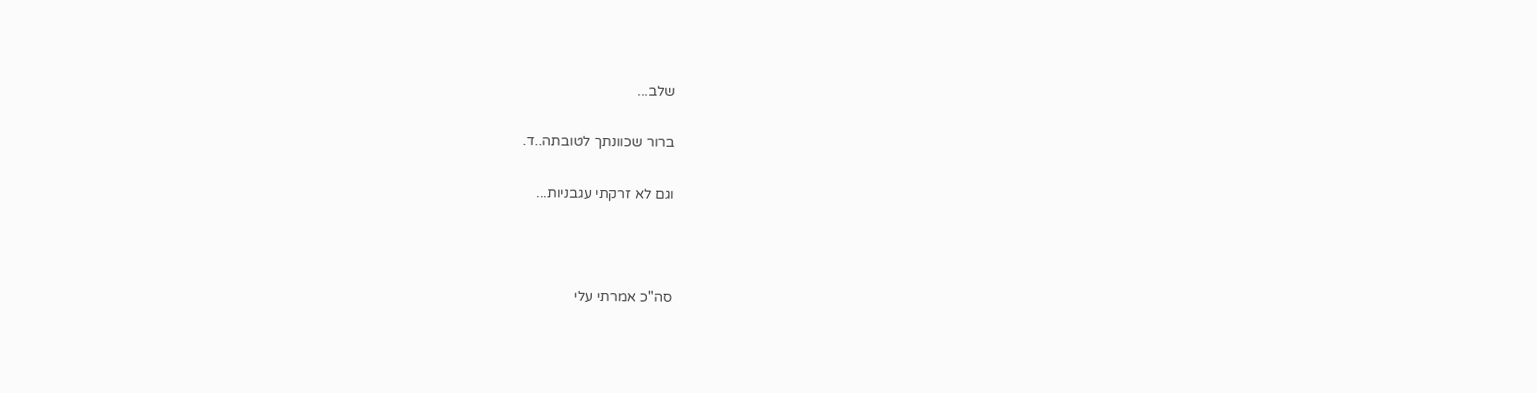שלב...

ברור שכוונתך לטובתה..ד.

וגם לא זרקתי עגבניות...



סה"כ אמרתי עלי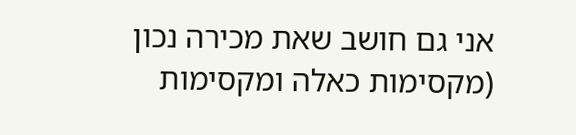אני גם חושב שאת מכירה נכון (מקסימות כאלה ומקסימות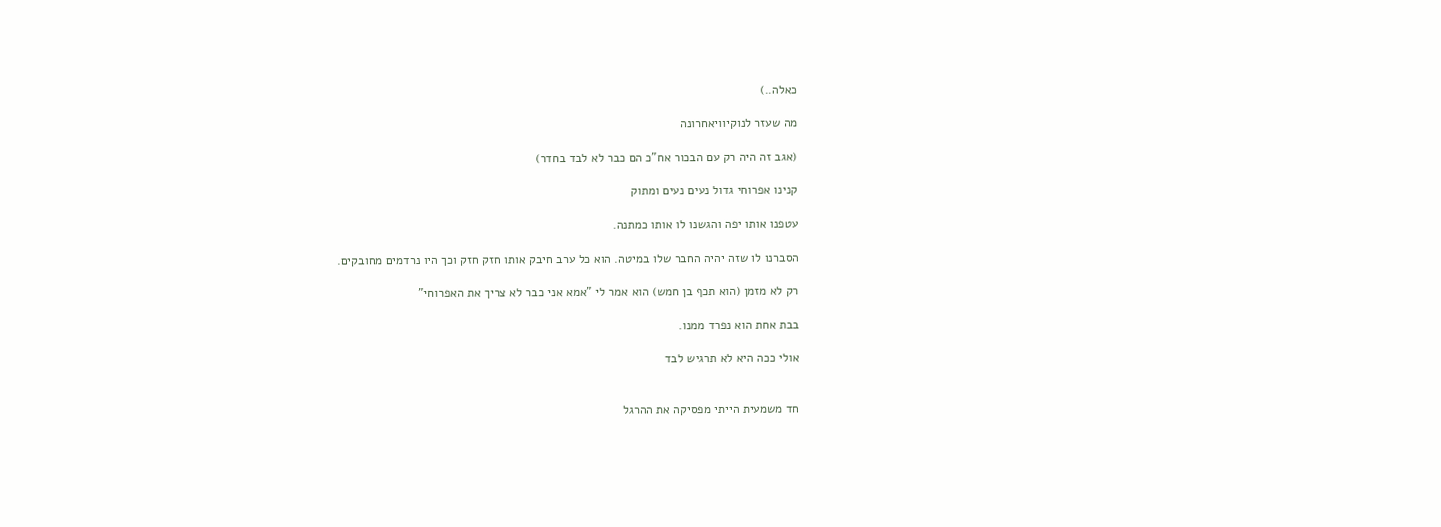כאלה..)

מה שעזר לנוקיוויאחרונה

(אגב זה היה רק עם הבכור אח"כ הם כבר לא לבד בחדר)

קנינו אפרוחי גדול נעים נעים ומתוק

עטפנו אותו יפה והגשנו לו אותו כמתנה.

הסברנו לו שזה יהיה החבר שלו במיטה. הוא כל ערב חיבק אותו חזק חזק וכך היו נרדמים מחובקים.

רק לא מזמן (הוא תכף בן חמש) הוא אמר לי "אמא אני כבר לא צריך את האפרוחי"

בבת אחת הוא נפרד ממנו.

אולי ככה היא לא תרגיש לבד


חד משמעית הייתי מפסיקה את ההרגל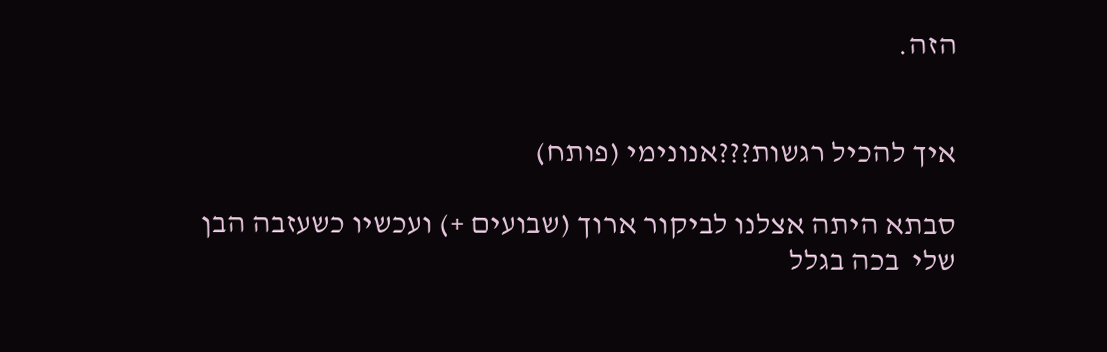הזה.


איך להכיל רגשות???אנונימי (פותח)

סבתא היתה אצלנו לביקור ארוך (שבועים +) ועכשיו כשעזבה הבן שלי  בכה בגלל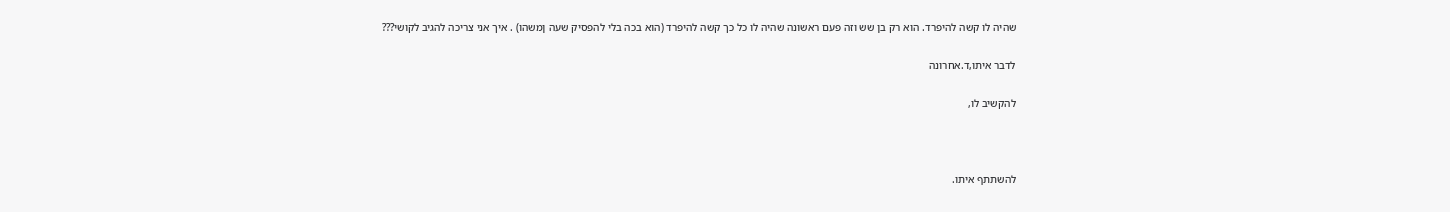שהיה לו קשה להיפרד. הוא רק בן שש וזה פעם ראשונה שהיה לו כל כך קשה להיפרד (הוא בכה בלי להפסיק שעה ןמשהו) . איך אני צריכה להגיב לקושי???

לדבר איתו,ד.אחרונה

להקשיב לו,



להשתתף איתו.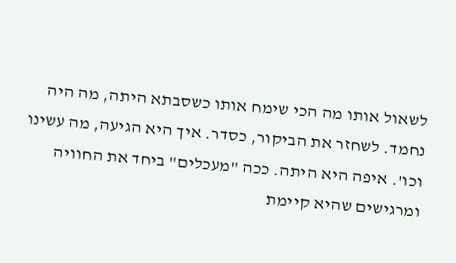לשאול אותו מה הכי שימח אותו כשסבתא היתה, מה היה נחמד. לשחזר את הביקור, כסדר. איך היא הגיעה, מה עשינו וכו'. איפה היא היתה. ככה "מעכלים" ביחד את החוויה ומרגישים שהיא קיימת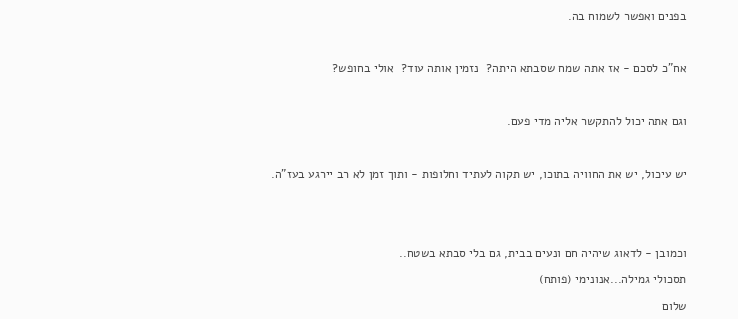בפנים ואפשר לשמוח בה.



אח"כ לסכם - אז אתה שמח שסבתא היתה?  נזמין אותה עוד?  אולי בחופש?



וגם אתה יכול להתקשר אליה מדי פעם.



יש עיכול, יש את החוויה בתוכו, יש תקוה לעתיד וחלופות - ותוך זמן לא רב יירגע בעז"ה.





וכמובן - לדאוג שיהיה חם ונעים בבית, גם בלי סבתא בשטח..

תסכולי גמילה...אנונימי (פותח)

שלום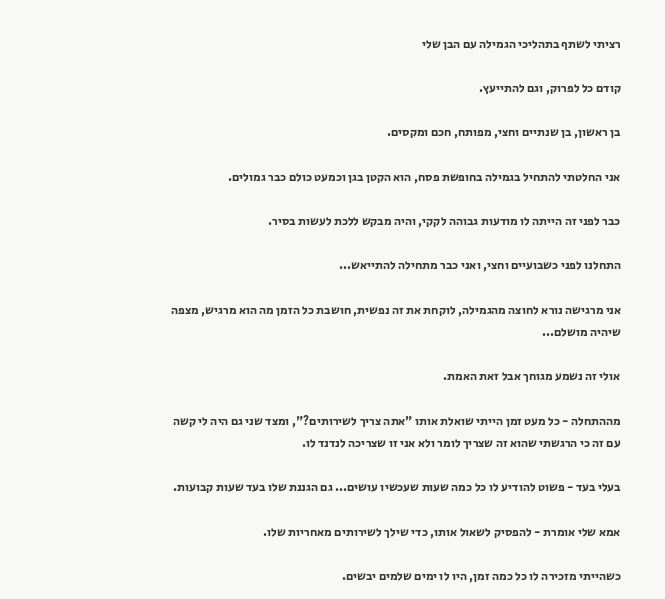רציתי לשתף בתהליכי הגמילה עם הבן שלי

קודם כל לפרוק, וגם להתייעץ.

בן ראשון, בן שנתיים וחצי, מפותח, חכם ומקסים.

אני החלטתי להתחיל בגמילה בחופשת פסח, הוא הקטן בגן וכמעט כולם כבר גמולים.

כבר לפני זה הייתה לו מודעות גבוהה לקקי, והיה מבקש ללכת לעשות בסיר.

התחלנו לפני כשבועיים וחצי, ואני כבר מתחילה להתייאש...

אני מרגישה נורא לחוצה מהגמילה, לוקחת את זה נפשית, חושבת כל הזמן מה הוא מרגיש, מצפה שיהיה מושלם...

אולי זה נשמע מגוחך אבל זאת האמת.

מההתחלה - כל מעט זמן הייתי שואלת אותו "אתה צריך לשירותים?", ומצד שני גם היה לי קשה עם זה כי הרגשתי שהוא זה שצריך לומר ולא אני זו שצריכה לנדנד לו.

בעלי בעד - פשוט להודיע לו כל כמה שעות שעכשיו עושים... גם הגננת שלו בעד שעות קבועות.

אמא שלי אומרת - להפסיק לשאול אותו, כדי שילך לשירותים מאחריות שלו.

כשהייתי מזכירה לו כל כמה זמן, היו לו ימים שלמים יבשים.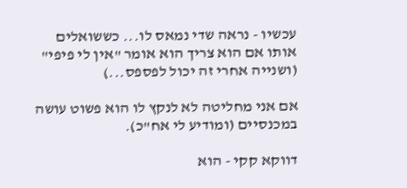עכשיו - נראה שדי נמאס לו... כששואלים אותו אם הוא צריך הוא אומר "אין לי פיפי" (ושנייה אחרי זה יכול לפספס...)

אם אני מחליטה לא לנקץ לו הוא פשוט עושה במכנסיים (ומודיע לי אח"כ).

דווקא קקי - הוא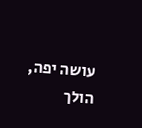עושה יפה, הולך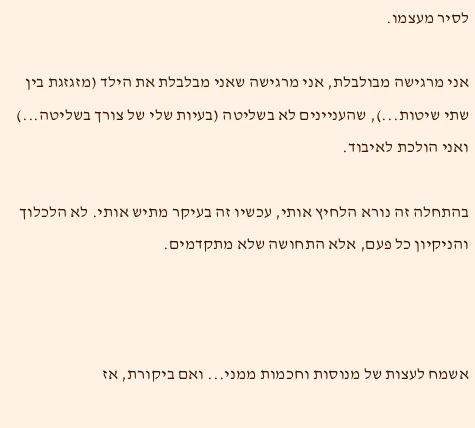לסיר מעצמו.

אני מרגישה מבולבלת, אני מרגישה שאני מבלבלת את הילד (מזגזגת בין שתי שיטות...), שהעניינים לא בשליטה (בעיות שלי של צורך בשליטה...) ואני הולכת לאיבוד.

בהתחלה זה נורא הלחיץ אותי, עכשיו זה בעיקר מתיש אותי. לא הלכלוך והניקיון כל פעם, אלא התחושה שלא מתקדמים.



אשמח לעצות של מנוסות וחכמות ממני... ואם ביקורת, אז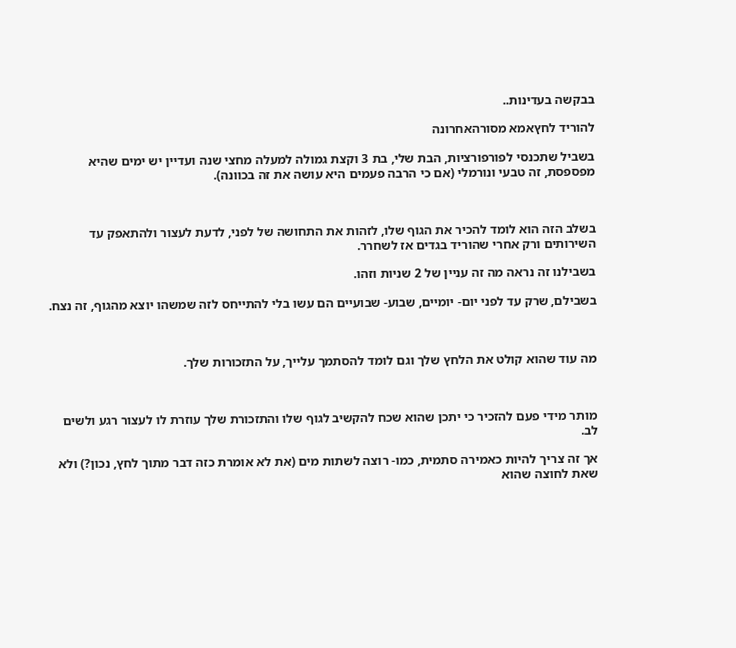בבקשה בעדינות..

להוריד לחץאמא מסורהאחרונה

בשביל שתכנסי לפורפורציות, הבת שלי, בת 3 וקצת גמולה למעלה מחצי שנה ועדיין יש ימים שהיא מפספסת, זה טבעי ונורמלי (אם כי הרבה פעמים היא עושה את זה בכוונה).



בשלב הזה הוא לומד להכיר את הגוף שלו, לזהות את התחושה של לפני, לדעת לעצור ולהתאפק עד השירותים ורק אחרי שהוריד בגדים אז לשחרר.

בשבילנו זה נראה מה זה עניין של 2 שניות וזהו.

בשבילם, שרק עד לפני יום- יומיים, שבוע- שבועיים הם עשו בלי להתייחס לזה שמשהו יוצא מהגוף, זה נצח.



מה עוד שהוא קולט את הלחץ שלך וגם לומד להסתמך עלייך, על התזכורות שלך.



מותר מידי פעם להזכיר כי יתכן שהוא שכח להקשיב לגוף שלו והתזכורת שלך עוזרת לו לעצור רגע ולשים לב.

אך זה צריך להיות כאמירה סתמית, כמו- רוצה לשתות מים (את לא אומרת כזה דבר מתוך לחץ, נכון?) ולא שאת לחוצה שהוא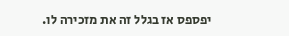יפספס אז בגלל זה את מזכירה לו.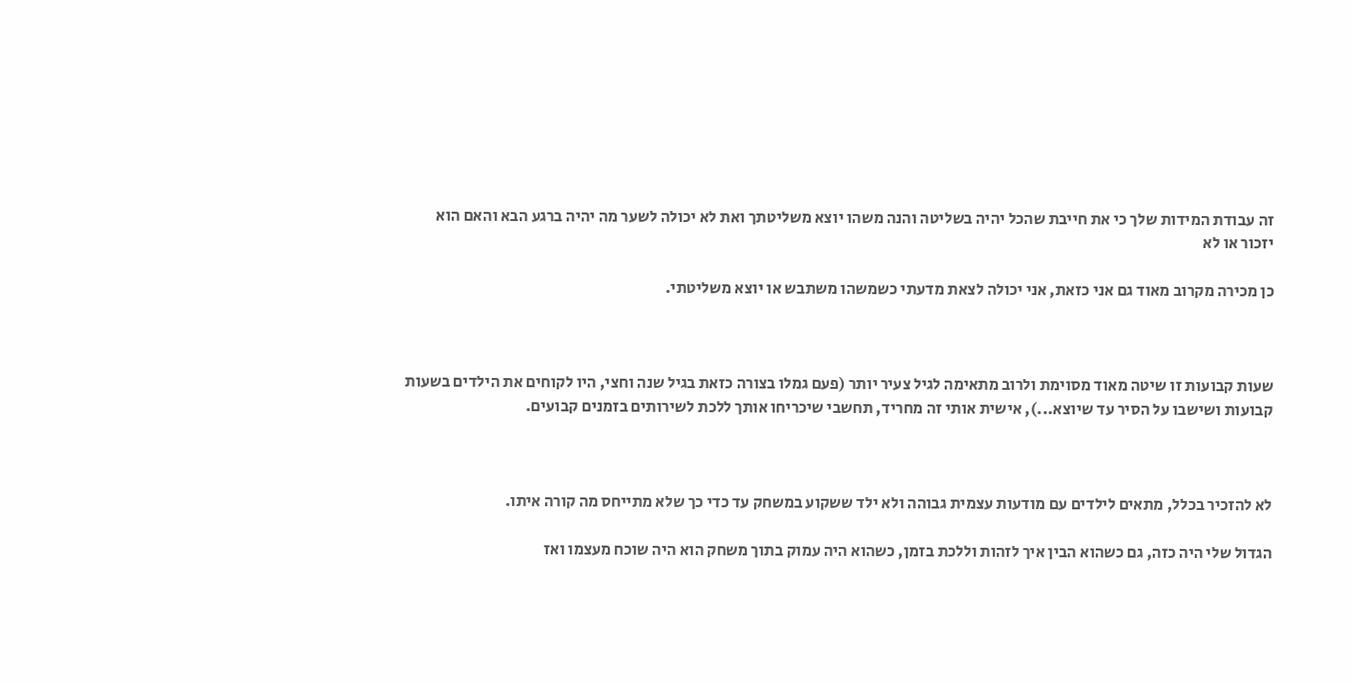זה עבודת המידות שלך כי את חייבת שהכל יהיה בשליטה והנה משהו יוצא משליטתך ואת לא יכולה לשער מה יהיה ברגע הבא והאם הוא יזכור או לא

כן מכירה מקרוב מאוד גם אני כזאת, אני יכולה לצאת מדעתי כשמשהו משתבש או יוצא משליטתי.



שעות קבועות זו שיטה מאוד מסוימת ולרוב מתאימה לגיל צעיר יותר (פעם גמלו בצורה כזאת בגיל שנה וחצי, היו לקוחים את הילדים בשעות קבועות ושישבו על הסיר עד שיוצא...), אישית אותי זה מחריד, תחשבי שיכריחו אותך ללכת לשירותים בזמנים קבועים.



לא להזכיר בכלל, מתאים לילדים עם מודעות עצמית גבוהה ולא ילד ששקוע במשחק עד כדי כך שלא מתייחס מה קורה איתו.

הגדול שלי היה כזה, גם כשהוא הבין איך לזהות וללכת בזמן, כשהוא היה עמוק בתוך משחק הוא היה שוכח מעצמו ואז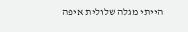הייתי מגלה שלולית איפה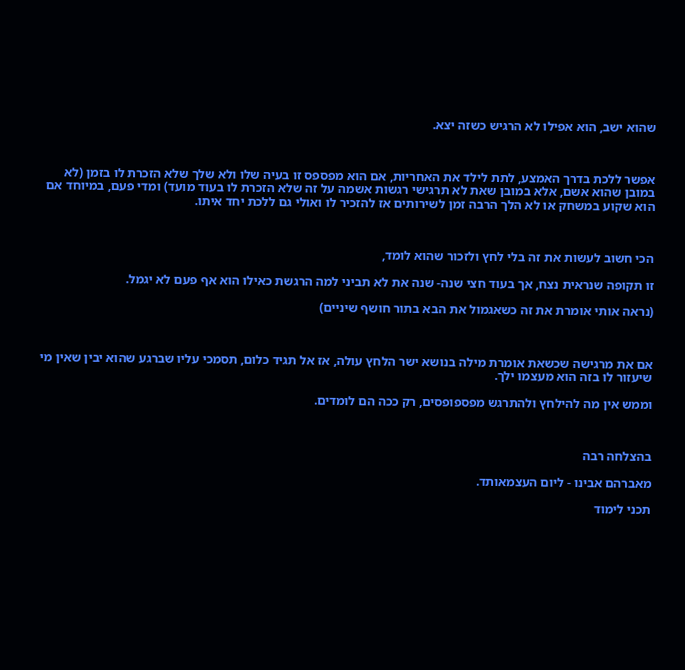שהוא ישב, הוא אפילו לא הרגיש כשזה יצא.



אפשר ללכת בדרך האמצע, לתת לילד את האחריות, אם הוא מפספס זו בעיה שלו ולא שלך שלא הזכרת לו בזמן (לא במובן שהוא אשם, אלא במובן שאת לא תרגישי רגשות אשמה על זה שלא הזכרת לו בעוד מועד) ומדי פעם, במיוחד אם הוא שקוע במשחק או לא הלך הרבה זמן לשירותים אז להזכיר לו ואולי גם ללכת יחד איתו.



הכי חשוב לעשות את זה בלי לחץ ולזכור שהוא לומד,

זו תקופה שנראית נצח, אך בעוד חצי שנה- שנה את לא תביני למה הרגשת כאילו הוא אף פעם לא יגמל.

(נראה אותי אומרת את זה כשאגמול את הבא בתור חושף שיניים)



אם את מרגישה שכשאת אומרת מילה בנושא ישר הלחץ עולה, אז אל תגיד כלום, תסמכי עליו שברגע שהוא יבין שאין מי שיעזור לו בזה הוא מעצמו ילך.

וממש אין מה להילחץ ולהתרגש מפספופסים, רק ככה הם לומדים.



בהצלחה רבה

מאברהם אבינו - ליום העצמאותד.

תכני לימוד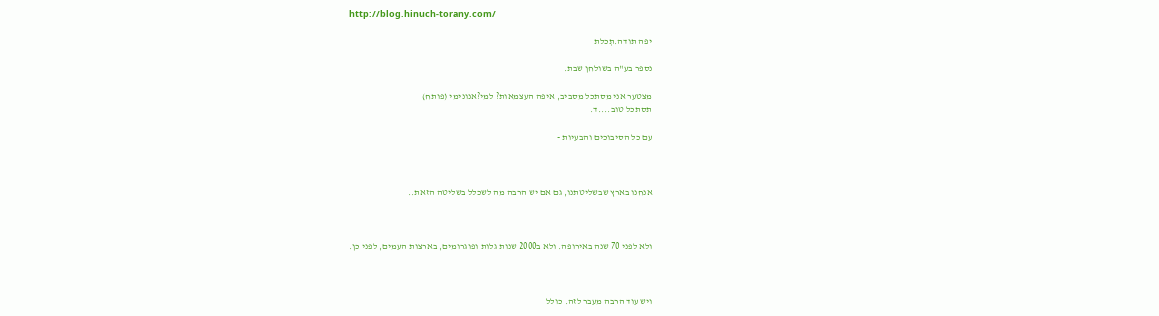http://blog.hinuch-torany.com/

יפה תודה.תְכלת

נספר בע"ה בשולחן שבת.

מצטער אני מסתכל מסביב, איפה העצמאות? למי?אנונימי (פותח)
תסתכל טוב....ד.

עם כל הסיבוכים והבעיות -



אנחנו בארץ שבשליטתנו, גם אם יש הרבה מה לשכלל בשליטה הזאת..



ולא לפני 70 שנה באירופה. ולא ב2000 שנות גלות ופוגרומים, בארצות העמים, לפני כן.



ויש עוד הרבה מעבר לזה. כולל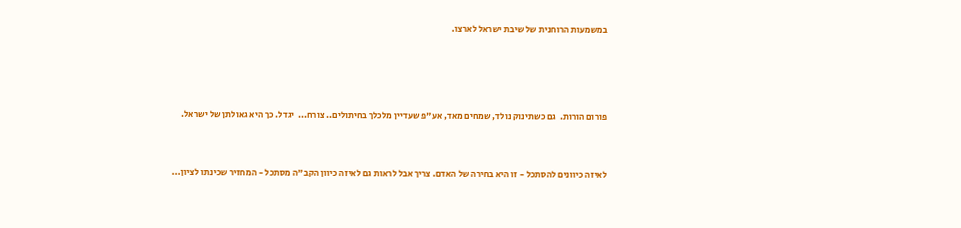במשמעות הרוחנית של שיבת ישראל לארצו.





פורום הורות.  גם כשתינוק נולד, שמחים מאד, אע"פ שעדיין מלכלך בחיתולים.. צורח...  יגדל. כך היא גאולתן של ישראל.



לאיזה כיוונים להסתכל - זו היא בחירה של האדם. צריך אבל לראות גם לאיזה כיוון הקב"ה מסתכל - המחזיר שכינתו לציון...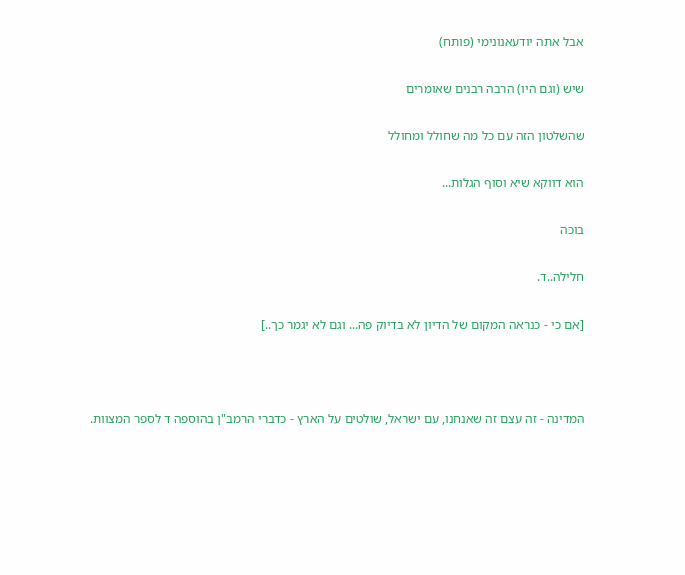אבל אתה יודעאנונימי (פותח)

שיש (וגם היו) הרבה רבנים שאומרים

שהשלטון הזה עם כל מה שחולל ומחולל

הוא דווקא שיא וסוף הגלות...

בוכה

חלילה..ד.

[אם כי - כנראה המקום של הדיון לא בדיוק פה... וגם לא יגמר כך..]



המדינה - זה עצם זה שאנחנו, עם ישראל, שולטים על הארץ - כדברי הרמב"ן בהוספה ד לספר המצוות.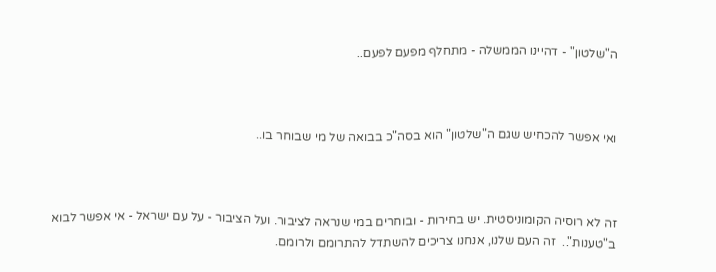ה"שלטון" - דהיינו הממשלה - מתחלף מפעם לפעם..



ואי אפשר להכחיש שגם ה"שלטון" הוא בסה"כ בבואה של מי שבוחר בו..



זה לא רוסיה הקומוניסטית. יש בחירות - ובוחרים במי שנראה לציבור. ועל הציבור - על עם ישראל - אי אפשר לבוא ב"טענות"..  זה העם שלנו, אנחנו צריכים להשתדל להתרומם ולרומם.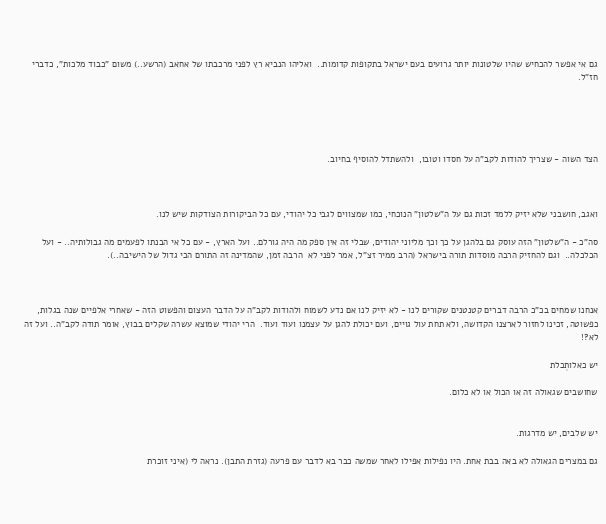גם אי אפשר להכחיש שהיו שלטונות יותר גרועים בעם ישראל בתקופות קדומות..  ואליהו הנביא רץ לפני מרכבתו של אחאב (הרשע..) משום "כבוד מלכות", כדברי חז"ל.





הצד השוה - שצריך להודות לקב"ה על חסדו וטובו,  ולהשתדל להוסיף בחיוב.



ואגב, חושבני שלא יזיק ללמד זכות גם על ה"שלטון" הנוכחי, כמו שמצווים לגבי כל יהודי, עם כל הביקורות הצודקות שיש לנו.

סה"כ - ה"שלטון" הזה עוסק גם בלהגן על כך וכך מליוני יהודים, שבלי זה אין ספק מה היה גורלם.. ועל הארץ, - עם כל אי הבנתו לפעמים מה גבולותיה.. - ועל הכלכלה..  וגם להחזיק הרבה מוסדות תורה בישראל (הרב ממיר זצ"ל, אמר לפני לא  הרבה זמן, שהמדינה זה התורם הכי גדול של הישיבה..).



אנחנו שמחים בכ"כ הרבה דברים קטנטנים שקורים לנו - לא יזיק לנו אם נדע לשמוח ולהודות לקב"ה על הדבר העצום והפשוט הזה - שאחרי אלפיים שנה בגלות, כפשוטה, זכינו לחזור לארצנו הקדושה, ולא תחת עול גויים, ועם יכולת להגן על עצמנו ועוד ועוד.  הרי יהודי שמוצא עשרה שקלים בבוץ, אומר תודה לקב"ה.. ועל זה לא?!

יש כאלותְכלת

שחושבים שגאולה זה או הכול או לא כלום.


יש שלבים, יש מדרגות.

גם במצרים הגאולה לא באה בבת אחת. היו נפילות אפילו לאחר שמשה כבר בא לדבר עם פרעה (גזרת התבן). נראה לי (איני זוכרת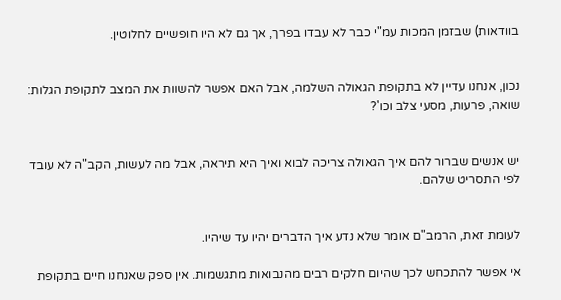בוודאות) שבזמן המכות עמ"י כבר לא עבדו בפרך, אך גם לא היו חופשיים לחלוטין.


נכון, אנחנו עדיין לא בתקופת הגאולה השלמה, אבל האם אפשר להשוות את המצב לתקופת הגלות: שואה, פרעות, מסעי צלב וכו'?


יש אנשים שברור להם איך הגאולה צריכה לבוא ואיך היא תיראה, אבל מה לעשות, הקב"ה לא עובד לפי התסריט שלהם.


לעומת זאת, הרמב"ם אומר שלא נדע איך הדברים יהיו עד שיהיו.

אי אפשר להתכחש לכך שהיום חלקים רבים מהנבואות מתגשמות. אין ספק שאנחנו חיים בתקופת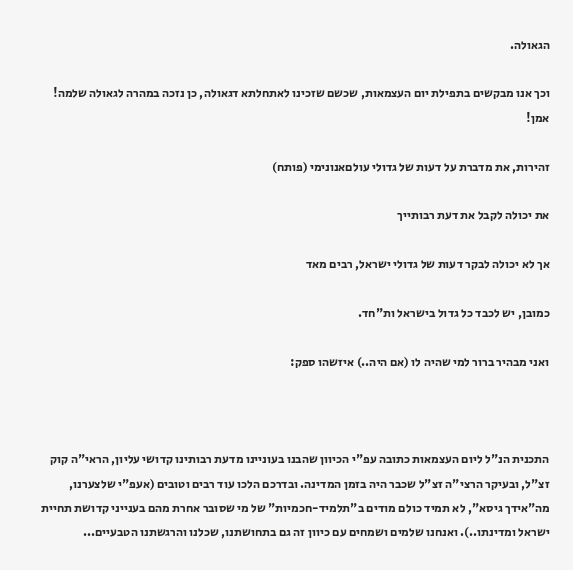הגאולה.

וכך אנו מבקשים בתפילת יום העצמאות, שכשם שזכינו לאתחלתא דגאולה, כן נזכה במהרה לגאולה שלמה! אמן!

זהירות, את מדברת על דעות של גדולי עולםאנונימי (פותח)

את יכולה לקבל את דעת רבותייך

אך לא יכולה לבקר דעות של גדולי ישראל, רבים מאד

כמובן, יש לכבד כל גדול בישראל ות"חד.

ואני מבהיר ברור למי שהיה לו (אם היה..) איזשהו ספק:



התכנית הנ"ל ליום העצמאות כתובה עפ"י הכיוון שהבנו בעוניינו מדעת רבותינו קדושי עליון, הראי"ה קוק זצ"ל, ובעיקר הרצי"ה זצ"ל שכבר היה בזמן המדינה. ובדרכם הלכו עוד רבים וטובים (אעפ"י שלצערנו, מה"אידך גיסא", לא תמיד כולם מודים ב"תלמיד-חכמיות" של מי שסובר אחרת מהם בענייני קדושת תחיית ישראל ומדינתו..). ואנחנו שלמים ושמחים עם כיוון זה גם בתחושתנו, שכלנו והרגשתנו הטבעיים...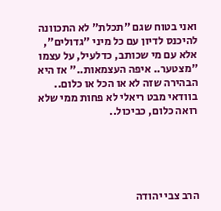ואני בטוח שגם "תכלת" לא התכוונה להיכנס לדיון עם כל מיני "גדולים", אלא עם מי שכותב, כדלעיל, על עצמו "מצטער.. איפה העצמאות.." אז היא הבהירה שזה לא או הכל או כלום.. בוודאי מבט ריאלי לא פחות ממי שלא רואה כלום, כביכול..





הרב צבי יהודה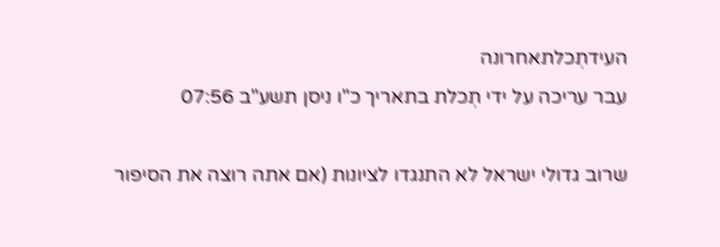העידתְכלתאחרונה
עבר עריכה על ידי תְכלת בתאריך כ"ו ניסן תשע"ב 07:56

שרוב גדולי ישראל לא התנגדו לציונות (אם אתה רוצה את הסיפור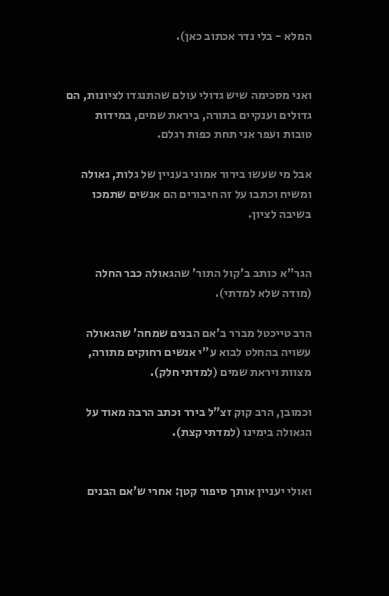המלא - בלי נדר אכתוב כאן).


ואני מסכימה שיש גדולי עולם שהתנגדו לציונות, הם גדולים וענקיים בתורה, ביראת שמים, במידות טובות ועפר אני תחת כפות רגלם.

אבל מי שעשו בירור אמוני בעניין של גלות, גאולה ומשיח וכתבו על זה חיבורים הם אנשים שתמכו בשיבה לציון.


הגר"א כותב ב'קול התור' שהגאולה כבר החלה (מודה שלא למדתי).

הרב טייכטל מברר ב'אם הבנים שמחה' שהגאולה עשויה בהחלט לבוא ע"י אנשים רחוקים מתורה, מצוות ויראת שמים (למדתי חלק).

וכמובן, הרב קוק זצ"ל בירר וכתב הרבה מאוד על הגאולה בימינו (למדתי קצת).


ואולי יעניין אותך סיפור קטן: אחרי ש'אם הבנים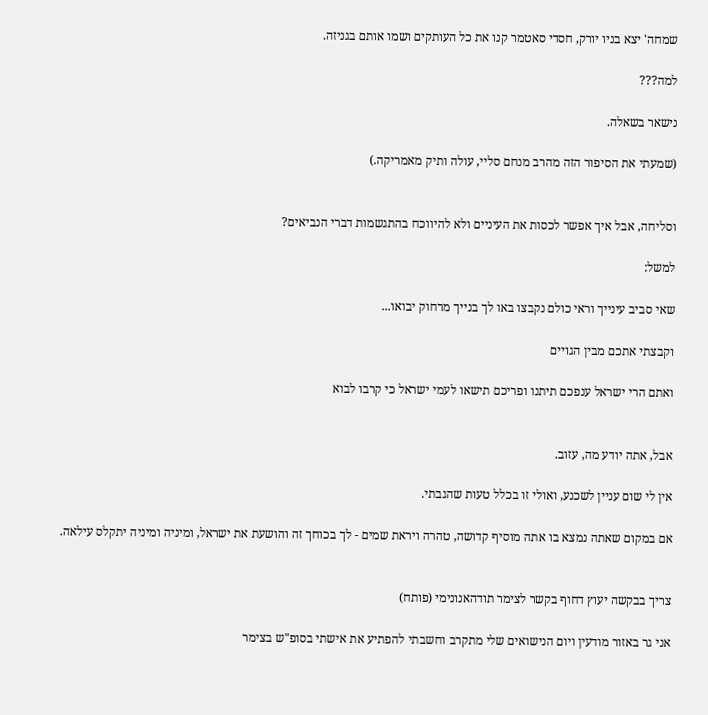שמחה' יצא בניו יורק, חסדי סאטמר קנו את כל העותקים ושמו אותם בגניזה.

למה???

נישאר בשאלה.

(שמעתי את הסיפור הזה מהרב מנחם סליי, עולה ותיק מאמריקה.)


וסליחה, אבל איך אפשר לכסות את העיניים ולא להיווכח בהתגשמות דברי הנביאים?

למשל:

שאי סביב עינייך וראי כולם נקבצו באו לך בנייך מרחוק יבואו...

וקבצתי אתכם מבין הגויים

ואתם הרי ישראל ענפכם תיתנו ופריכם תישאו לעמי ישראל כי קרבו לבוא


אבל, אתה יודע מה, עזוב.

אין לי שום עניין לשכנע, ואולי זו בכלל טעות שהגבתי.

אם במקום שאתה נמצא בו אתה מוסיף קדושה, טהרה ויראת שמים - לך בכוחך זה והושעת את ישראל, ומיניה ומיניה יתקלס עילאה.


צריך בבקשה יעוץ דחוף בקשר לצימר תודהאנונימי (פותח)

אני גר באזור מודעין ויום הנישואים שלי מתקרב וחשבתי להפתיע את אישתי בסופ"ש בצימר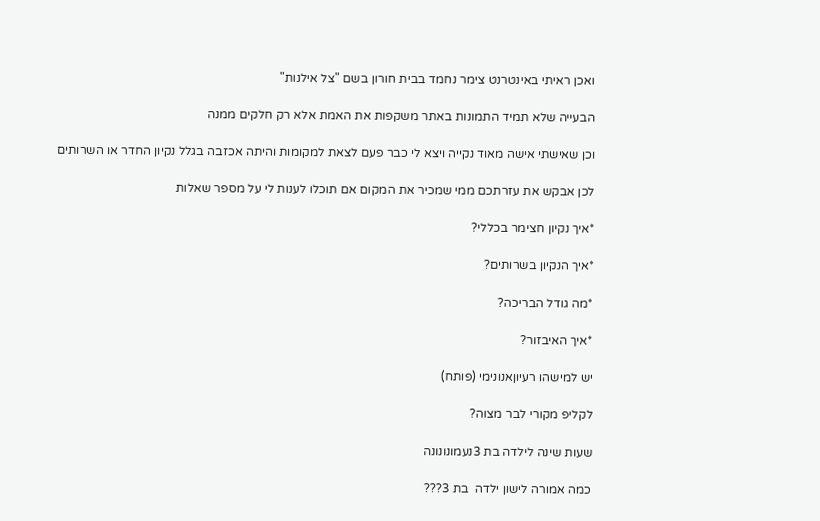ואכן ראיתי באינטרנט צימר נחמד בבית חורון בשם "צל אילנות"

הבעייה שלא תמיד התמונות באתר משקפות את האמת אלא רק חלקים ממנה

וכן שאישתי אישה מאוד נקייה ויצא לי כבר פעם לצאת למקומות והיתה אכזבה בגלל נקיון החדר או השרותים

לכן אבקש את עזרתכם ממי שמכיר את המקום אם תוכלו לענות לי על מספר שאלות

*איך נקיון חצימר בכללי?

*איך הנקיון בשרותים?

*מה גודל הבריכה?

*איך האיבזור?

יש למישהו רעיוןאנונימי (פותח)

לקליפ מקורי לבר מצוה?

שעות שינה לילדה בת 3נעמונונונה

כמה אמורה לישון ילדה  בת 3???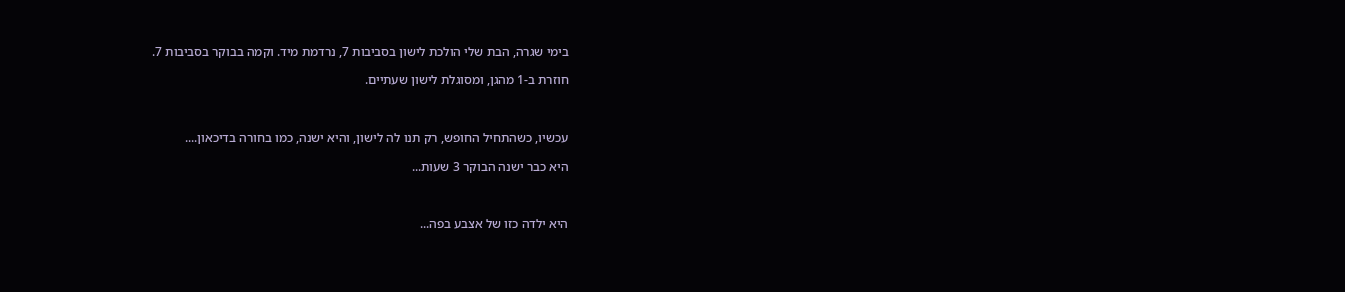בימי שגרה, הבת שלי הולכת לישון בסביבות 7, נרדמת מיד. וקמה בבוקר בסביבות 7.

חוזרת ב-1 מהגן, ומסוגלת לישון שעתיים.



עכשיו, כשהתחיל החופש, רק תנו לה לישון, והיא ישנה, כמו בחורה בדיכאון....

היא כבר ישנה הבוקר 3 שעות...



היא ילדה כזו של אצבע בפה...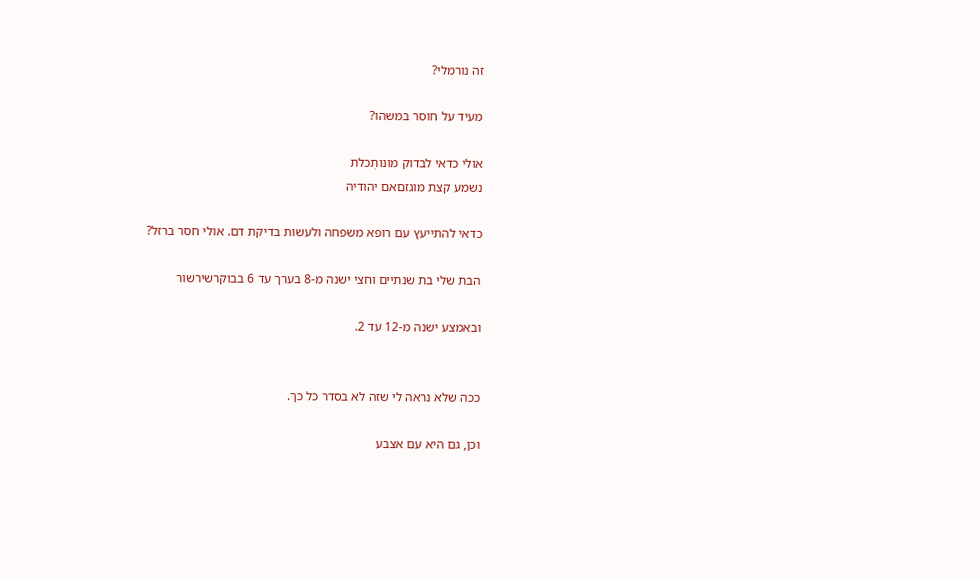זה נורמלי?

מעיד על חוסר במשהו?

אולי כדאי לבדוק מונותְכלת
נשמע קצת מוגזםאם יהודיה

כדאי להתייעץ עם רופא משפחה ולעשות בדיקת דם. אולי חסר ברזל?

הבת שלי בת שנתיים וחצי ישנה מ-8 בערך עד 6 בבוקרשירשור

ובאמצע ישנה מ-12 עד 2.


ככה שלא נראה לי שזה לא בסדר כל כך.

וכן, גם היא עם אצבע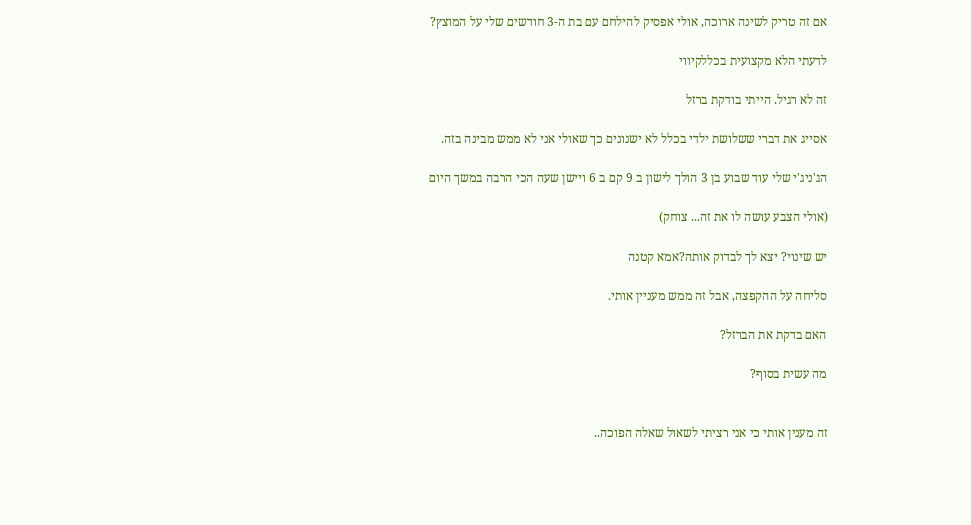אם זה טריק לשינה ארוכה, אולי אפסיק להילחם עם בת ה-3 חודשים שלי על המוצץ?

לדעתי הלא מקצועית בכללקיווי

זה לא רגיל. הייתי בודקת ברזל

אסייג את דברי ששלושת ילדי בכלל לא ישנונים כך שאולי אני לא ממש מבינה בזה.

הג'ניג'י שלי עוד שבוע בן 3 הולך לישון ב 9 קם ב 6 ויישן שעה הכי הרבה במשך היום

(אולי הצבע עושה לו את זה... צוחק)

יש שינוי? יצא לך לבדוק אותה?אמא קטנה

סליחה על ההקפצה, אבל זה ממש מעניין אותי.

האם בדקת את הברזל?

מה עשית בסוף?


זה מענין אותי כי אני רציתי לשאול שאלה הפוכה..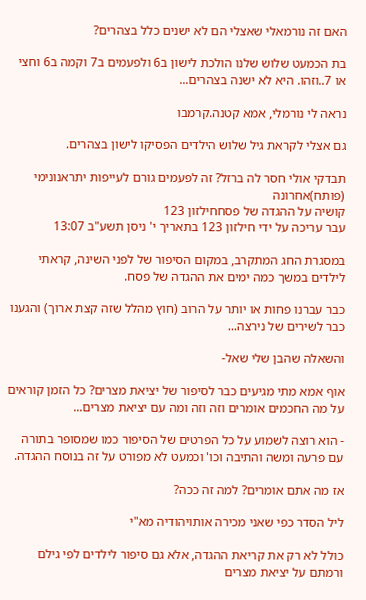האם זה נורמאלי שאצלי הם לא ישנים כלל בצהרים?

בת הכמעט שלוש שלנו הולכת לישון ב6 ולפעמים ב7 וקמה ב6 וחצי או 7..וזהו. היא לא ישנה בצהרים...

נראה לי נורמלי, אמא קטנה.קרמבו

גם אצלי לקראת גיל שלוש הילדים הפסיקו לישון בצהרים.

תבדקי אולי חסר לה ברזל? זה לפעמים גורם לעייפות יתראנונימי (פותח)אחרונה
קושיה על ההגדה של פסחחילזון 123
עבר עריכה על ידי חילזון 123 בתאריך י' ניסן תשע"ב 13:07

במסגרת החג המתקרב, במקום הסיפור של לפני השינה, קראתי לילדים במשך כמה ימים את ההגדה של פסח.

כבר עברנו פחות או יותר על הרוב (חוץ מהלל שזה קצת ארוך) והגענו כבר לשירים של נירצה...

והשאלה שהבן שלי שאל-

אוף אמא מתי מגיעים כבר לסיפור של יציאת מצרים? כל הזמן קוראים על מה החכמים אומרים וזה וזה ומה עם יציאת מצרים...

- הוא רוצה לשמוע על כל הפרטים של הסיפור כמו שמסופר בתורה  עם פרעה ומשה והתיבה וכו' וכמעט לא מפורט על זה בנוסח ההגדה.

אז מה אתם אומרים? למה זה ככה?

ליל הסדר כפי שאני מכירה אותויהודיה מא"י

כולל לא רק את קריאת ההגדה, אלא גם סיפור לילדים לפי גילם ורמתם על יציאת מצרים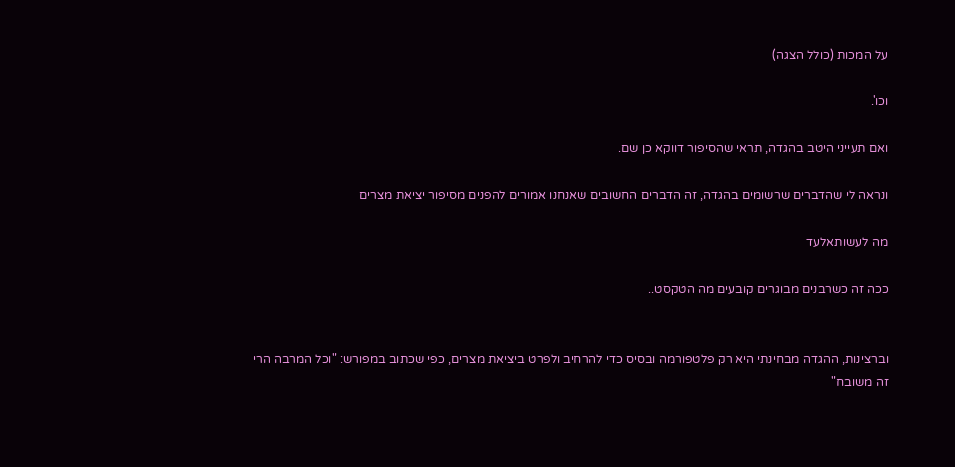על המכות (כולל הצגה)

וכו'.

ואם תעייני היטב בהגדה, תראי שהסיפור דווקא כן שם.

ונראה לי שהדברים שרשומים בהגדה, זה הדברים החשובים שאנחנו אמורים להפנים מסיפור יציאת מצרים

מה לעשותאלעד

ככה זה כשרבנים מבוגרים קובעים מה הטקסט..


וברצינות, ההגדה מבחינתי היא רק פלטפורמה ובסיס כדי להרחיב ולפרט ביציאת מצרים, כפי שכתוב במפורש: "וכל המרבה הרי זה משובח"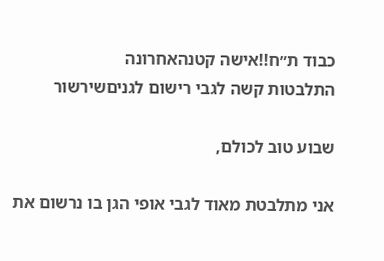כבוד ת״ח!!אישה קטנהאחרונה
התלבטות קשה לגבי רישום לגניםשירשור

שבוע טוב לכולם,

אני מתלבטת מאוד לגבי אופי הגן בו נרשום את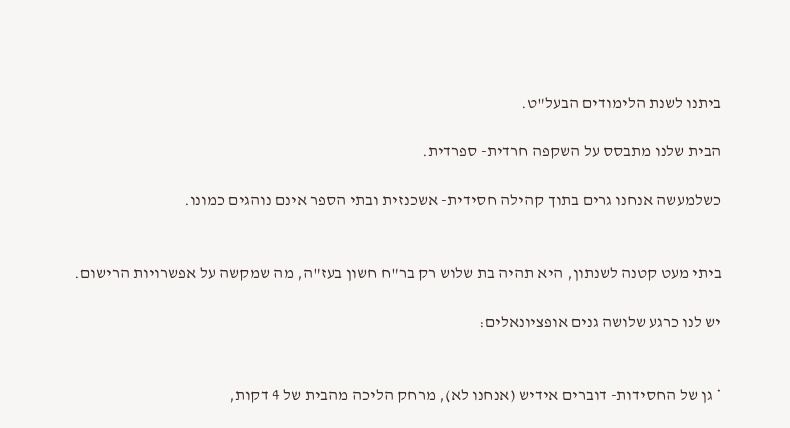ביתנו לשנת הלימודים הבעל"ט.

הבית שלנו מתבסס על השקפה חרדית- ספרדית.

כשלמעשה אנחנו גרים בתוך קהילה חסידית- אשכנזית ובתי הספר אינם נוהגים כמונו.


ביתי מעט קטנה לשנתון, היא תהיה בת שלוש רק בר"ח חשון בעז"ה, מה שמקשה על אפשרויות הרישום.

יש לנו כרגע שלושה גנים אופציונאלים:


* גן של החסידות- דוברים אידיש (אנחנו לא), מרחק הליכה מהבית של 4 דקות,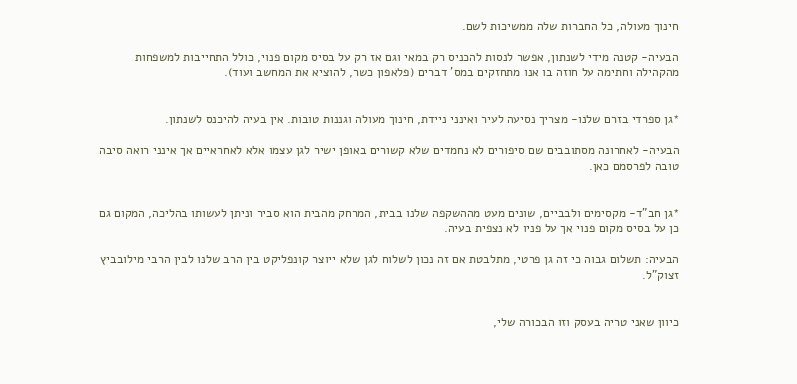חינוך מעולה, כל החברות שלה ממשיכות לשם.

הבעיה- קטנה מידי לשנתון, אפשר לנסות להכניס רק במאי וגם אז רק על בסיס מקום פנוי, כולל התחייבות למשפחות מהקהילה וחתימה על חוזה בו אנו מתחזקים במס' דברים (פלאפון כשר, להוציא את המחשב ועוד).


*גן ספרדי בזרם שלנו- מצריך נסיעה לעיר ואינני ניידת, חינוך מעולה וגננות טובות. אין בעיה להיכנס לשנתון.

הבעיה- לאחרונה מסתובבים שם סיפורים לא נחמדים שלא קשורים באופן ישיר לגן עצמו אלא לאחראיים אך אינני רואה סיבה טובה לפרסמם כאן.


*גן חב"ד- מקסימים ולבביים, שונים מעט מההשקפה שלנו בבית, המרחק מהבית הוא סביר וניתן לעשותו בהליכה, המקום גם כן על בסיס מקום פנוי אך על פניו לא נצפית בעיה.

הבעיה: תשלום גבוה כי זה גן פרטי, מתלבטת אם זה נכון לשלוח לגן שלא ייוצר קונפליקט בין הרב שלנו לבין הרבי מילובביץ זצוק"ל.


כיוון שאני טריה בעסק וזו הבכורה שלי,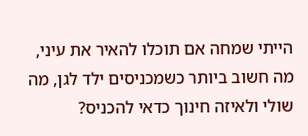הייתי שמחה אם תוכלו להאיר את עיני, מה חשוב ביותר כשמכניסים ילד לגן, מה שולי ולאיזה חינוך כדאי להכניס?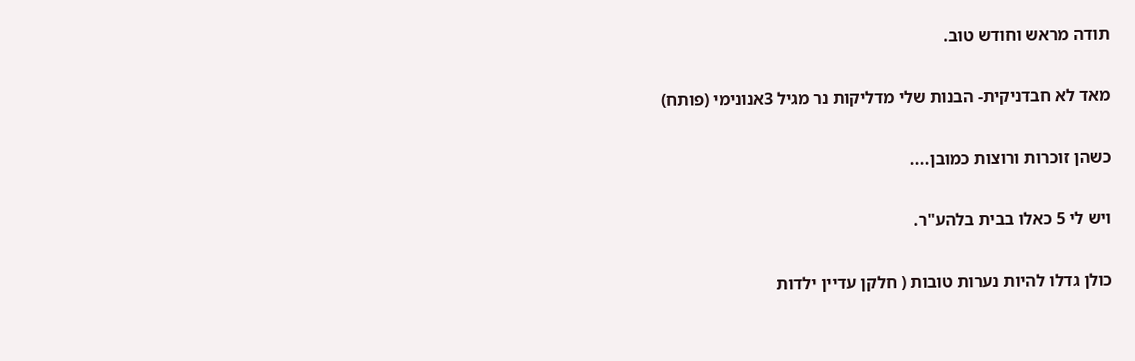תודה מראש וחודש טוב.

מאד לא חבדניקית- הבנות שלי מדליקות נר מגיל 3אנונימי (פותח)

כשהן זוכרות ורוצות כמובן....

ויש לי 5 כאלו בבית בלהע"ר.

כולן גדלו להיות נערות טובות ( חלקן עדיין ילדות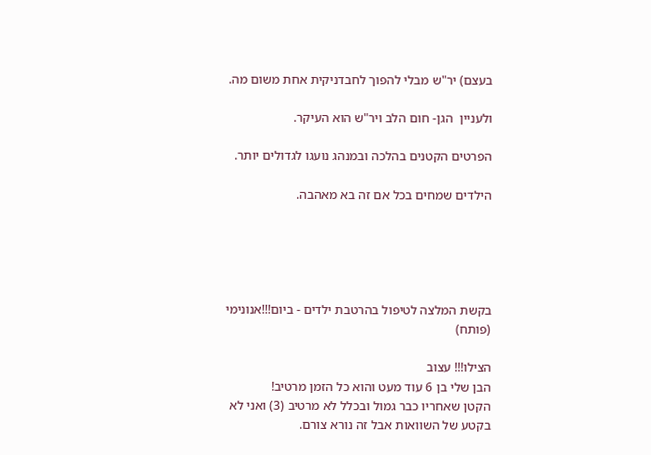בעצם) יר"ש מבלי להפוך לחבדניקית אחת משום מה.

ולעניין  הגן- חום הלב ויר"ש הוא העיקר.

הפרטים הקטנים בהלכה ובמנהג נועגו לגדולים יותר.

הילדים שמחים בכל אם זה בא מאהבה.





בקשת המלצה לטיפול בהרטבת ילדים - ביום!!!אנונימי (פותח)

הצילו!!! עצוב
הבן שלי בן 6 עוד מעט והוא כל הזמן מרטיב!
הקטן שאחריו כבר גמול ובכלל לא מרטיב (3) ואני לא בקטע של השוואות אבל זה נורא צורם.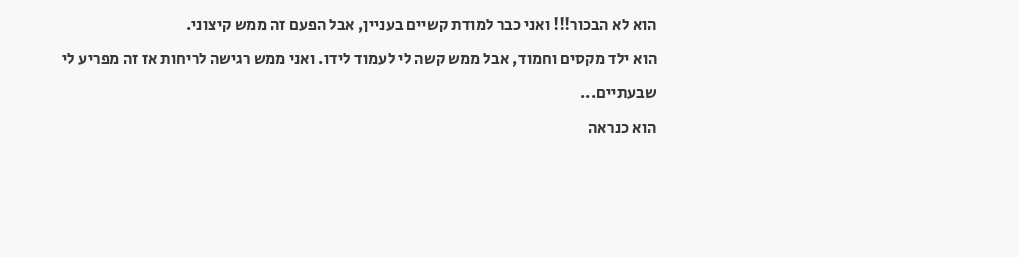הוא לא הבכור!!! ואני כבר למודת קשיים בעניין, אבל הפעם זה ממש קיצוני.
הוא ילד מקסים וחמוד, אבל ממש קשה לי לעמוד לידו. ואני ממש רגישה לריחות אז זה מפריע לי שבעתיים...
הוא כנראה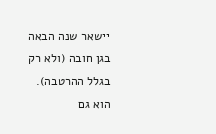יישאר שנה הבאה בגן חובה (ולא רק בגלל ההרטבה).
הוא גם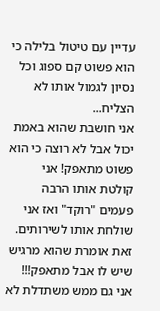עדיין עם טיטול בלילה כי הוא פשוט קם ספוג וכל נסיון לגמול אותו לא הצליח...
אני חושבת שהוא באמת יכול אבל לא רוצה כי הוא פשוט מתאפק! אני קולטת אותו הרבה פעמים "רוקד" ואז אני שולחת אותו לשירותים. זאת אומרת שהוא מרגיש שיש לו אבל מתאפק!!!
אני גם ממש משתדלת לא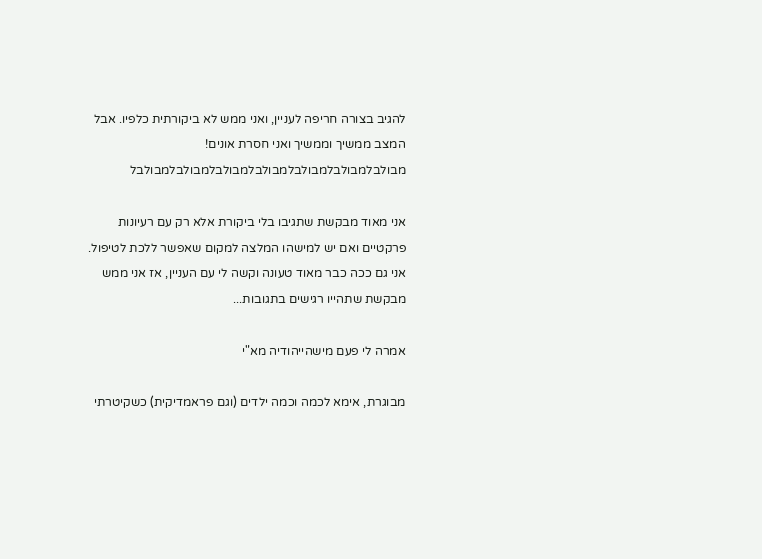להגיב בצורה חריפה לעניין, ואני ממש לא ביקורתית כלפיו. אבל המצב ממשיך וממשיך ואני חסרת אונים! מבולבלמבולבלמבולבלמבולבלמבולבלמבולבלמבולבל

אני מאוד מבקשת שתגיבו בלי ביקורת אלא רק עם רעיונות פרקטיים ואם יש למישהו המלצה למקום שאפשר ללכת לטיפול.
אני גם ככה כבר מאוד טעונה וקשה לי עם העניין, אז אני ממש מבקשת שתהייו רגישים בתגובות...

אמרה לי פעם מישהייהודיה מא"י

מבוגרת, אימא לכמה וכמה ילדים (וגם פראמדיקית) כשקיטרתי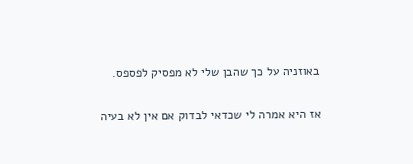באוזניה על כך שהבן שלי לא מפסיק לפספס.

אז היא אמרה לי שכדאי לבדוק אם אין לא בעיה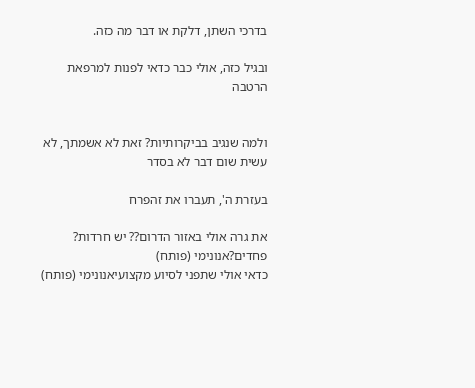בדרכי השתן, דלקת או דבר מה כזה.

ובגיל כזה, אולי כבר כדאי לפנות למרפאת הרטבה


ולמה שנגיב בביקרותיות? זאת לא אשמתך, לא עשית שום דבר לא בסדר

בעזרת ה', תעברו את זהפרח

את גרה אולי באזור הדרום?? יש חרדות? פחדים?אנונימי (פותח)
כדאי אולי שתפני לסיוע מקצועיאנונימי (פותח)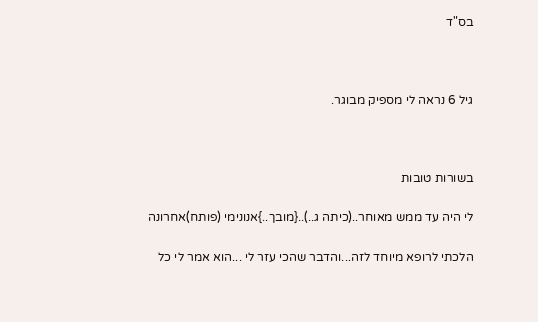בס"ד



גיל 6 נראה לי מספיק מבוגר.



בשורות טובות

לי היה עד ממש מאוחר..(כיתה ג..)..{מובך..}אנונימי (פותח)אחרונה

הלכתי לרופא מיוחד לזה...והדבר שהכי עזר לי ...הוא אמר לי כל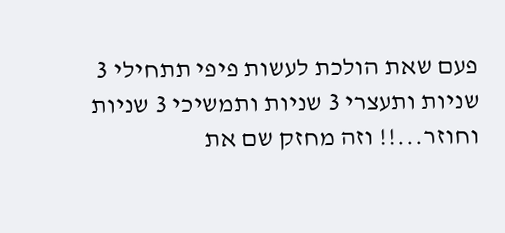פעם שאת הולכת לעשות פיפי תתחילי 3 שניות ותעצרי 3 שניות ותמשיכי 3 שניות וחוזר...!! וזה מחזק שם את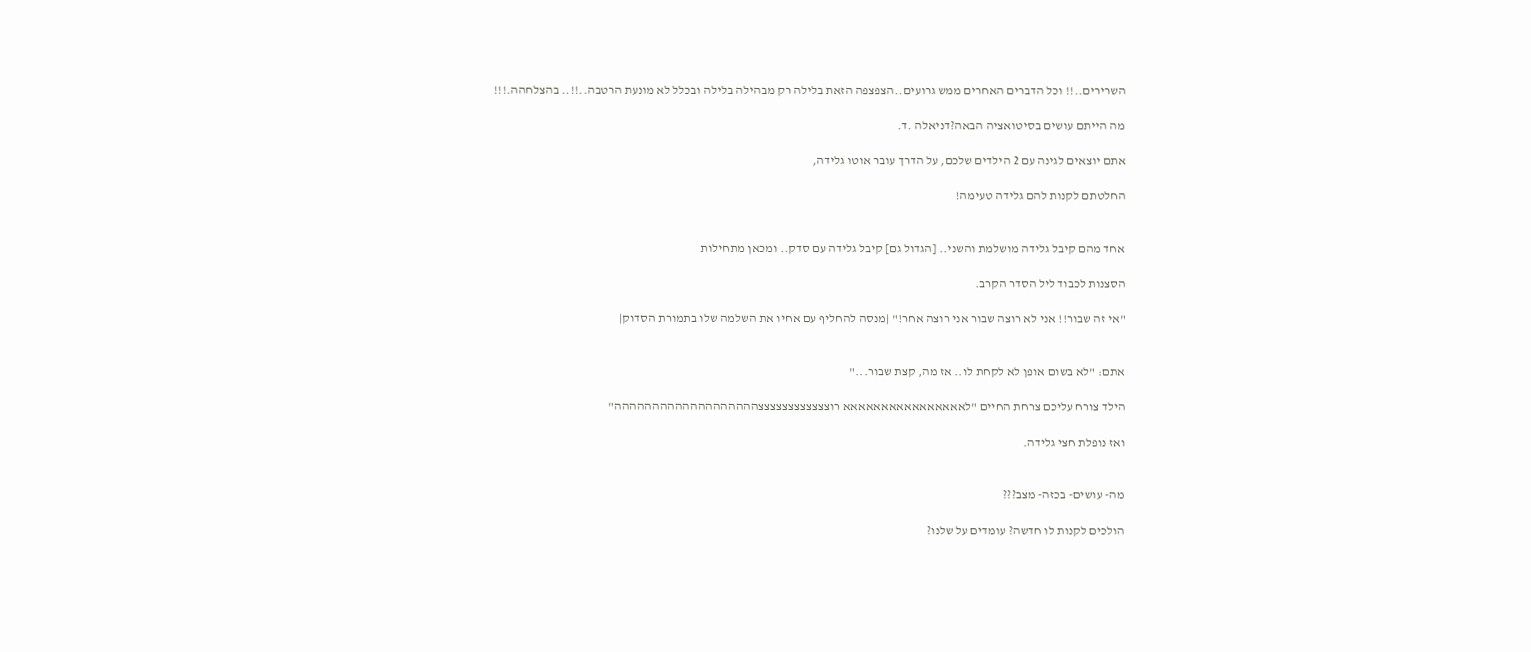השרירים..!! וכל הדברים האחרים ממש גרועים..הצפצפה הזאת בלילה רק מבהילה בלילה ובכלל לא מונעת הרטבה..!!.. בהצלחהה.!!!

מה הייתם עושים בסיטואציה הבאה?דניאלה .ד.

אתם יוצאים לגינה עם 2 הילדים שלכם, על הדרך עובר אוטו גלידה,

החלטתם לקנות להם גלידה טעימה!


אחד מהם קיבל גלידה מושלמת והשני.. [הגדול גם] קיבל גלידה עם סדק.. ומכאן מתחילות

הסצנות לכבוד ליל הסדר הקרב.

"אי זה שבור!! אני לא רוצה שבור אני רוצה אחר!" |מנסה להחליף עם אחיו את השלמה שלו בתמורת הסדוק|


אתם: "לא בשום אופן לא לקחת לו.. אז מה, קצת שבור..."

הילד צורח עליכם צרחת החיים "לאאאאאאאאאאאאאאאא רוצצצצצצצצצצצצההההההההההההההההההה"

ואז נופלת חצי גלידה.


מה- עושים- בכזה- מצב???

הולכים לקנות לו חדשה? עומדים על שלנו?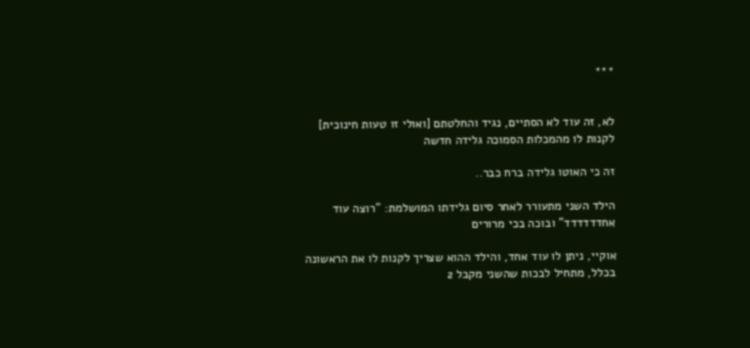***


לא, זה עוד לא הסתיים, נגיד והחלטתם [ואולי זו טעות חינוכית] לקנות לו מהמכלות הסמוכה גלידה חדשה

זה כי האוטו גלידה ברח כבר..

הילד השני מתעורר לאחר סיום גלידתו המושלמת: "רוצה עוד אחדדדדדד" ובוכה בכי מרורים

אוקיי, ניתן לו עוד אחד, והילד ההוא שצריך לקנות לו את הראשונה בכלל, מתחיל לבכות שהשני מקבל 2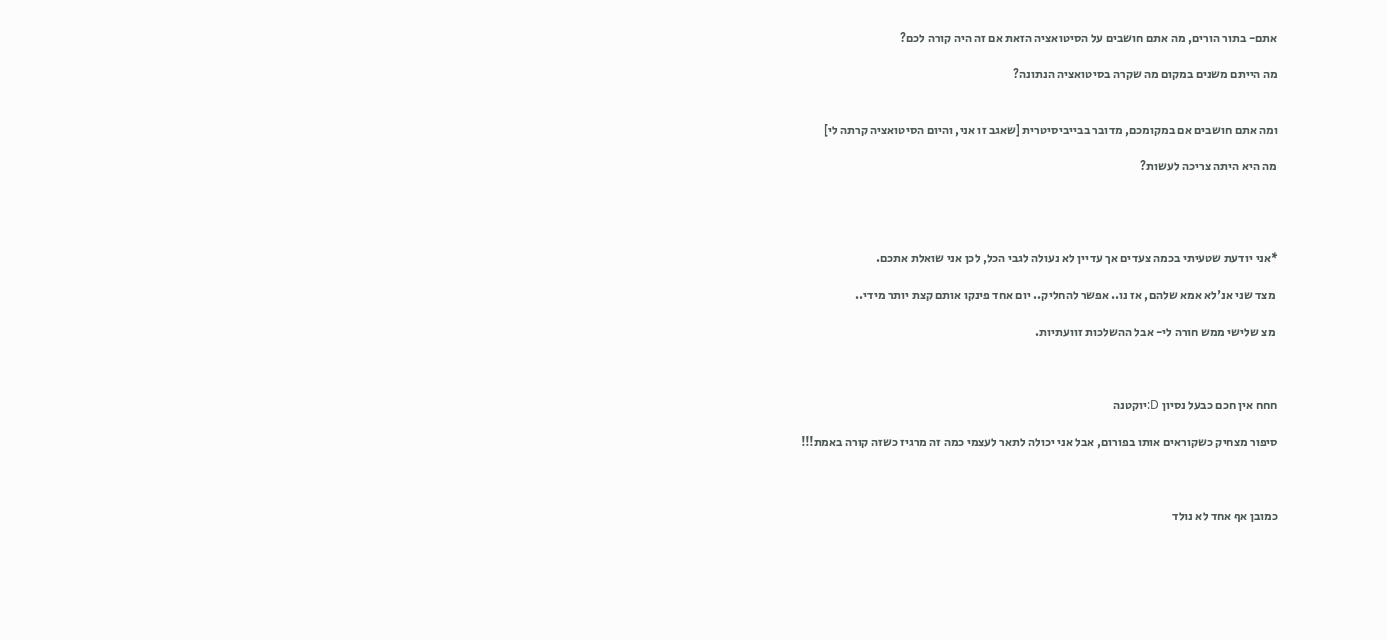אתם- בתור הורים, מה אתם חושבים על הסיטואציה הזאת אם זה היה קורה לכם?

מה הייתם משנים במקום מה שקרה בסיטואציה הנתונה?


ומה אתם חושבים אם במקומכם, מדובר בבייביסיטרית [שאגב זו אני, והיום הסיטואציה קרתה לי]

מה היא היתה צריכה לעשות?




*אני יודעת שטעיתי בכמה צעדים אך עדיין לא נעולה לגבי הכל, לכן אני שואלת אתכם.

 מצד שני אנ'לא אמא שלהם, אז נו.. אפשר להחליק.. יום אחד פינקו אותם קצת יותר מידי..

 מצ שלישי ממש חורה לי- אבל ההשלכות זוועתיות.



חחח אין חכם כבעל נסיון D:יוקטנה

סיפור מצחיק כשקוראים אותו בפורום, אבל אני יכולה לתאר לעצמי כמה זה מרגיז כשזה קורה באמת!!!



כמובן אף אחד לא נולד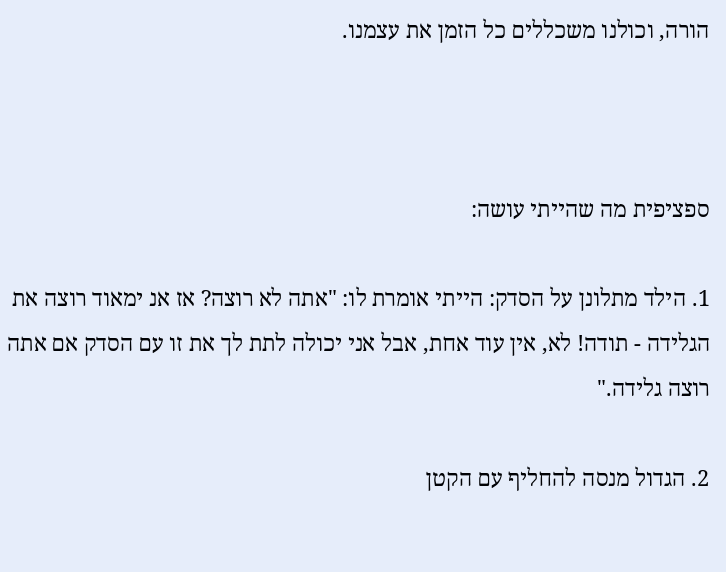הורה, וכולנו משכללים כל הזמן את עצמנו.



ספציפית מה שהייתי עושה:

1. הילד מתלונן על הסדק: הייתי אומרת לו: "אתה לא רוצה? אז אנ ימאוד רוצה את הגלידה - תודה! לא, אין עוד אחת, אבל אני יכולה לתת לך את זו עם הסדק אם אתה רוצה גלידה."

2. הגדול מנסה להחליף עם הקטן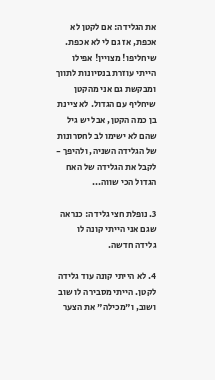את הגלידה: אם לקטן לא אכפת, אז גם לי לא אכפת. שיחליפו! מצויין! אפילו הייתי עוזרת בנסיונות לתווך ומבקשת גם אני מהקטן שיחליף עם הגדול. לא ציינת בן כמה הקטן, אבל יש גיל שהם לא ישימו לב לחסרונות של הגלידה השניה, ולהיפך - לקבל את הגלידה של האח הגדול הכי שווה...

3. נופלת חצי גלידה: כנראה שגם אני הייתי קונה לו גלידה חדשה.

4. לא הייתי קונה עוד גלידה לקטן. הייתי מסבירה לו שוב ושוב, ו"מכילה" את הצער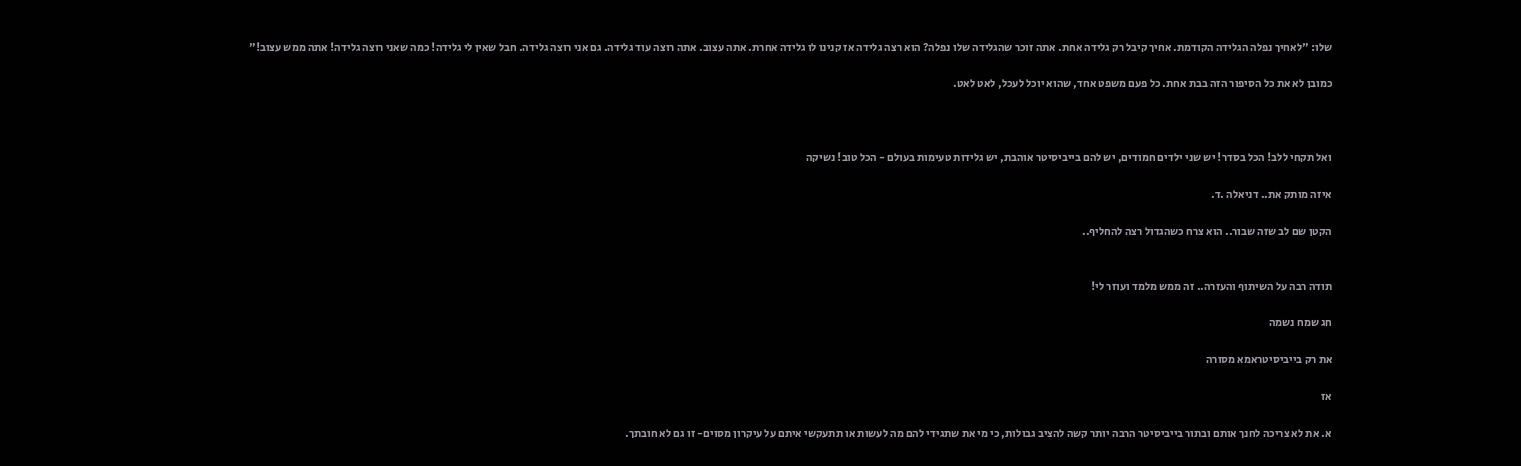שלו: "לאחיך נפלה הגלידה הקודמת. אחיך קיבל רק גלידה אחת. אתה זוכר שהגלידה שלו נפלה? הוא רצה גלידה אז קנינו לו גלידה אחרת. אתה עצוב. אתה רוצה עוד גלידה. גם אני רוצה גלידה. חבל שאין לי גלידה! כמה שאני רוצה גלידה! אתה ממש עצוב!"

כמובן לא את כל הסיפור הזה בבת אחת. כל פעם משפט אחד, שהוא יוכל לעכל, לאט לאט.



ואל תקחי ללב! הכל בסדר! יש שני ילדים חמודים, יש להם בייביסיטר אוהבת, יש גלידות טעימות בעולם - הכל טוב! נשיקה

איזה מותק את.. דניאלה .ד.

הקטן שם לב שזה שבור.. הוא צרח כשהגדול רצה להחליף..


תודה רבה על השיתוף והעזרה.. זה ממש מלמד ועוזר לי!

חג שמח נשמה

את רק בייביסיטראמא מסורה

אז

א. את לא צריכה לחנך אותם ובתור בייביסיטר הרבה יותר קשה להציב גבולות, כי מי את שתגידי להם מה לעשות או תתעקשי איתם על עיקרון מסוים- זו גם לא חובתך.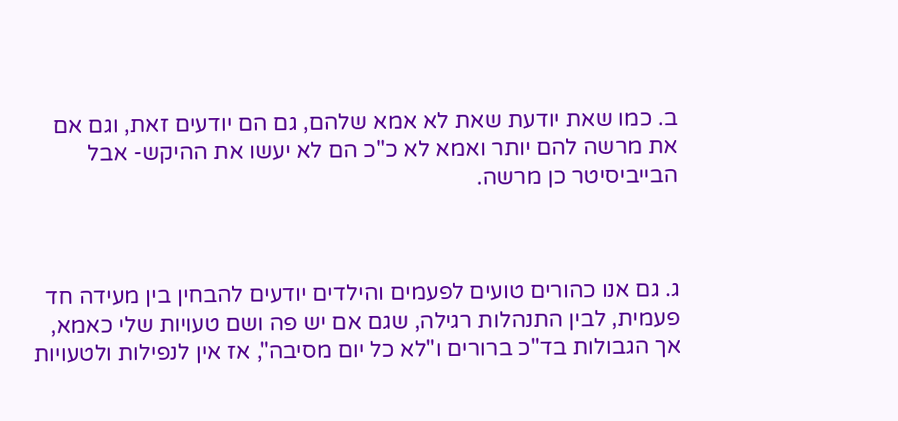ב. כמו שאת יודעת שאת לא אמא שלהם, גם הם יודעים זאת, וגם אם את מרשה להם יותר ואמא לא כ"כ הם לא יעשו את ההיקש- אבל הבייביסיטר כן מרשה.



ג. גם אנו כהורים טועים לפעמים והילדים יודעים להבחין בין מעידה חד פעמית, לבין התנהלות רגילה, שגם אם יש פה ושם טעויות שלי כאמא, אך הגבולות בד"כ ברורים ו"לא כל יום מסיבה", אז אין לנפילות ולטעויות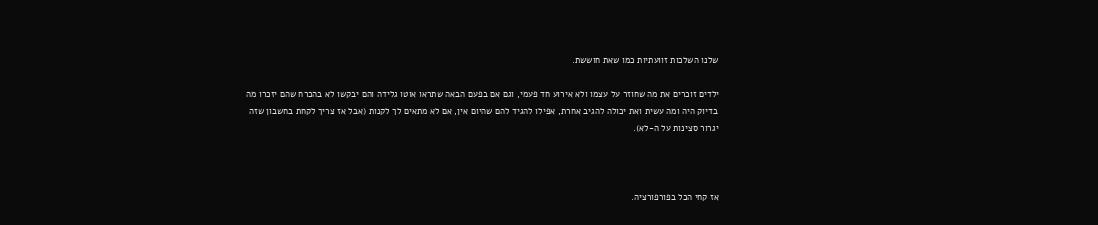שלנו השלכות זוועתיות כמו שאת חוששת.

ילדים זוכרים את מה שחוזר על עצמו ולא אירוע חד פעמי, וגם אם בפעם הבאה שתראו אוטו גלידה והם יבקשו לא בהכרח שהם יזכרו מה בדיוק היה ומה עשית ואת יכולה להגיב אחרת, אפילו להגיד להם שהיום אין, אם לא מתאים לך לקנות (אבל אז צריך לקחת בחשבון שזה יגרור סצינות על ה-לא).



אז קחי הכל בפורפורציה.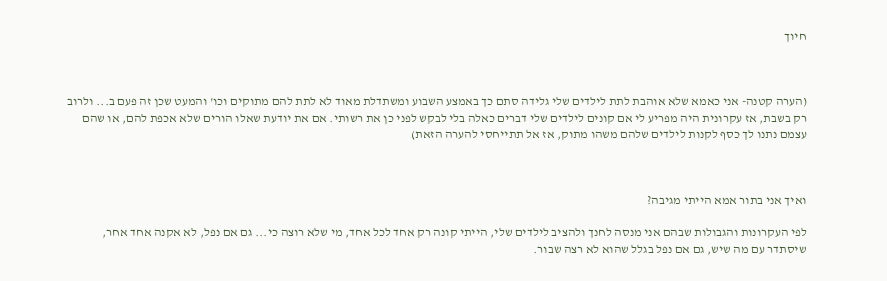חיוך



(הערה קטנה- אני כאמא שלא אוהבת לתת לילדים שלי גלידה סתם כך באמצע השבוע ומשתדלת מאוד לא לתת להם מתוקים וכו' והמעט שכן זה פעם ב... ולרוב רק בשבת, אז עקרונית היה מפריע לי אם קונים לילדים שלי דברים כאלה בלי לבקש לפני כן את רשותי. אם את יודעת שאלו הורים שלא אכפת להם, או שהם עצמם נתנו לך כסף לקנות לילדים שלהם משהו מתוק, אז אל תתייחסי להערה הזאת)



ואיך אני בתור אמא הייתי מגיבה?

לפי העקרונות והגבולות שבהם אני מנסה לחנך ולהציב לילדים שלי, הייתי קונה רק אחד לכל אחד, מי שלא רוצה כי... גם אם נפל, לא אקנה אחד אחר, שיסתדר עם מה שיש, גם אם נפל בגלל שהוא לא רצה שבור.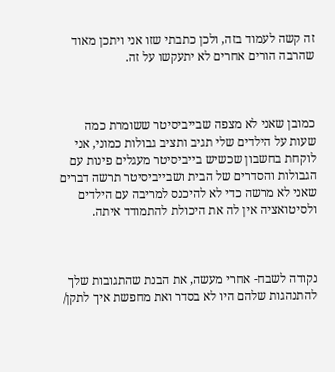זה קשה לעמוד בזה, ולכן כתבתי שזו אני ויתכן מאוד שהרבה הורים אחרים לא יתעקשו על זה.



כמובן שאני לא מצפה שבייביסיטר ששומרת כמה שעות על הילדים שלי תגיב ותציב גבולות כמוני, אני לוקחת בחשבון שכשיש בייביסיטר מעגלים פינות עם הגבולות והסדרים של הבית ושבייביסיטר תרשה דברים שאני לא מרשה כדי לא להיכנס למריבה עם הילדים ולסיטואציה אין לה את היכולת להתמודד איתה.



נקודה לשבח- אחרי מעשה, את הבנת שהתגובות שלך להתנהגות שלהם היו לא בסדר ואת מחפשת איך לתקן/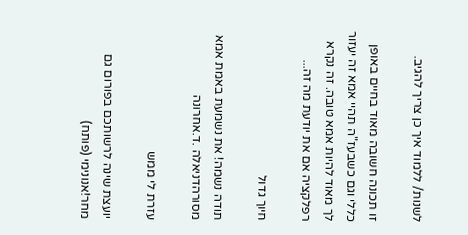לשנות/ ללמוד איך כן צריך להגיב.

זו תכונה חשובה מאוד בחיים באופן כללי וגם כשבעז"ה תהיי אמא זה יעזור לך מאוד להיות אמא טובה. זה נקרא רפלקציה אם את יודעת מה זה...

חיוך גדול

תודה נשמה! את נשמעת באמת אמא מסורהדניאלה .ד.אחרונה

עזרת לי ממש

יועצת שינה לרשותכם בפורום גם מחר!אנונימי (פותח)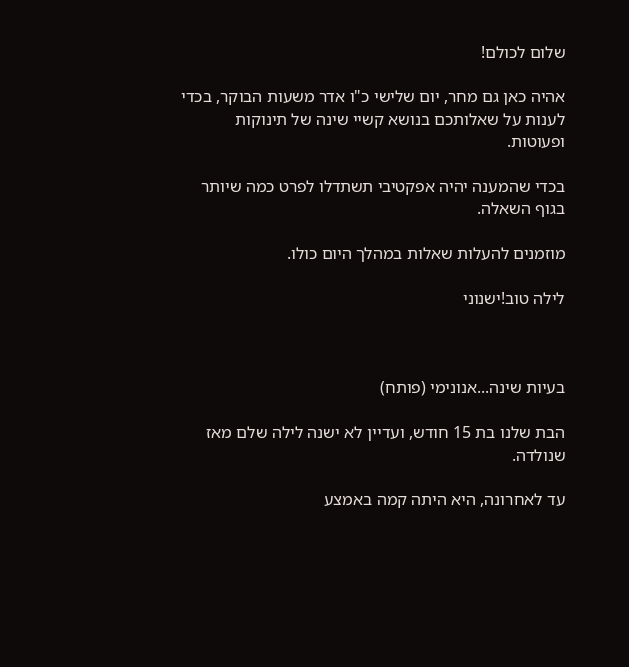שלום לכולם!

אהיה כאן גם מחר, יום שלישי כ"ו אדר משעות הבוקר, בכדי לענות על שאלותכם בנושא קשיי שינה של תינוקות ופעוטות.

בכדי שהמענה יהיה אפקטיבי תשתדלו לפרט כמה שיותר בגוף השאלה.

מוזמנים להעלות שאלות במהלך היום כולו.

לילה טוב!ישנוני



בעיות שינה...אנונימי (פותח)

הבת שלנו בת 15 חודש, ועדיין לא ישנה לילה שלם מאז שנולדה.

עד לאחרונה, היא היתה קמה באמצע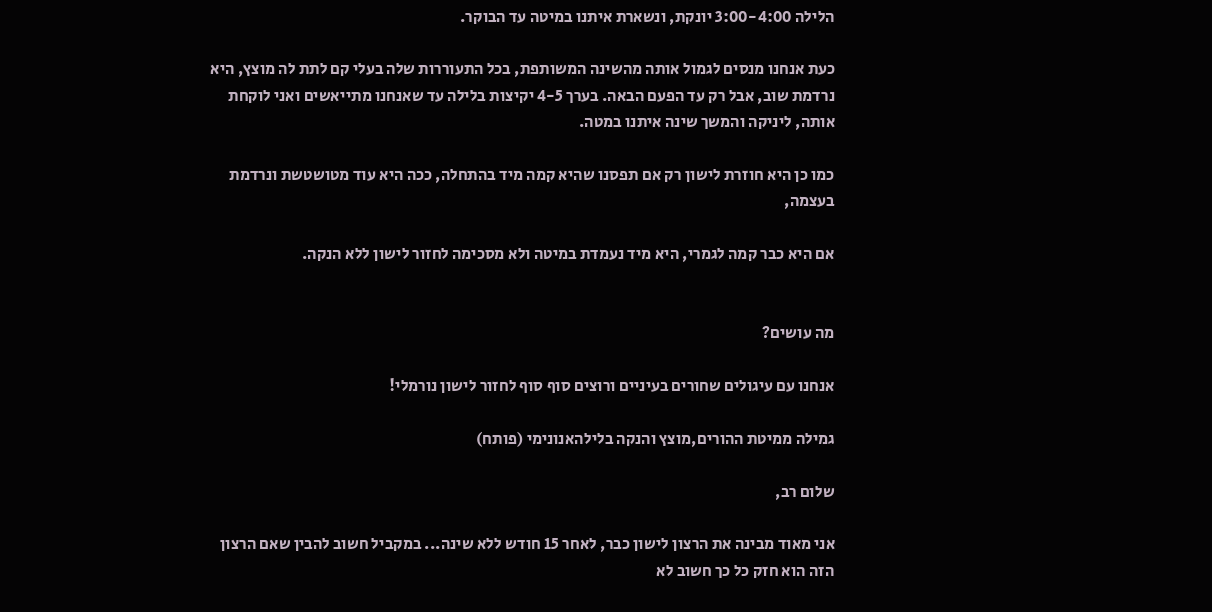הלילה 3:00-4:00 יונקת, ונשארת איתנו במיטה עד הבוקר.

כעת אנחנו מנסים לגמול אותה מהשינה המשותפת, בכל התעוררות שלה בעלי קם לתת לה מוצץ, היא נרדמת שוב, אבל רק עד הפעם הבאה. בערך 4-5 יקיצות בלילה עד שאנחנו מתייאשים ואני לוקחת אותה, ליניקה והמשך שינה איתנו במטה.

כמו כן היא חוזרת לישון רק אם תפסנו שהיא קמה מיד בהתחלה, ככה היא עוד מטושטשת ונרדמת בעצמה,

אם היא כבר קמה לגמרי, היא מיד נעמדת במיטה ולא מסכימה לחזור לישון ללא הנקה.


מה עושים?

אנחנו עם עיגולים שחורים בעיניים ורוצים סוף סוף לחזור לישון נורמלי!

גמילה ממיטת ההורים,מוצץ והנקה בלילהאנונימי (פותח)

שלום רב,

אני מאוד מבינה את הרצון לישון כבר, לאחר 15 חודש ללא שינה... במקביל חשוב להבין שאם הרצון הזה הוא חזק כל כך חשוב לא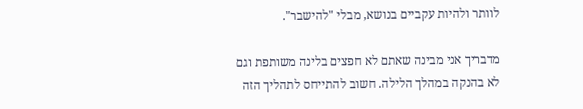לוותר ולהיות עקביים בנושא, מבלי "להישבר".

מדבריך אני מבינה שאתם לא חפצים בלינה משותפת וגם לא בהנקה במהלך הלילה. חשוב להתייחס לתהליך הזה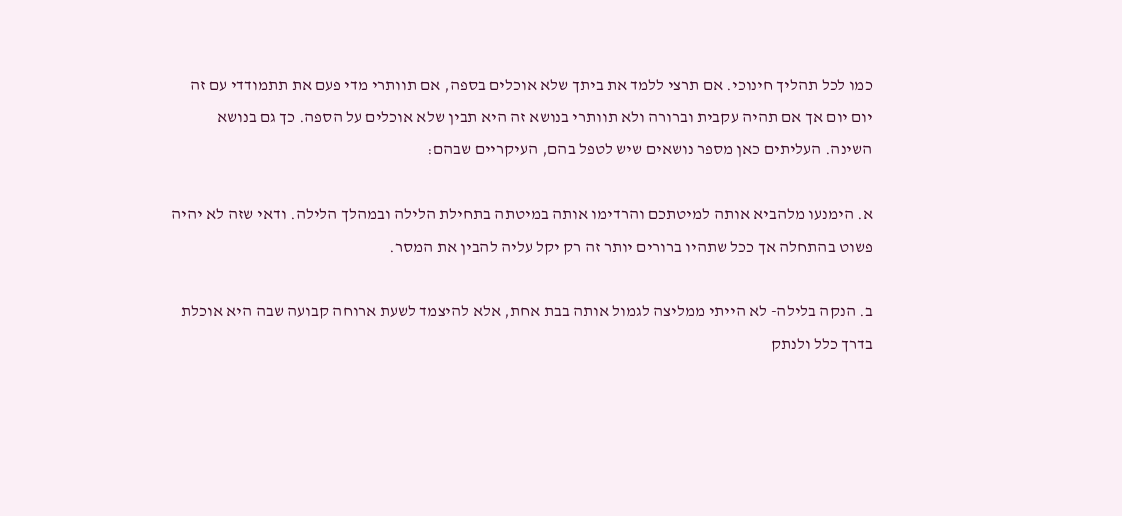כמו לכל תהליך חינוכי. אם תרצי ללמד את ביתך שלא אוכלים בספה, אם תוותרי מדי פעם את תתמודדי עם זה יום יום אך אם תהיה עקבית וברורה ולא תוותרי בנושא זה היא תבין שלא אוכלים על הספה. כך גם בנושא השינה. העליתים כאן מספר נושאים שיש לטפל בהם, העיקריים שבהם:

א. הימנעו מלהביא אותה למיטתכם והרדימו אותה במיטתה בתחילת הלילה ובמהלך הלילה. ודאי שזה לא יהיה פשוט בהתחלה אך ככל שתהיו ברורים יותר זה רק יקל עליה להבין את המסר.

ב. הנקה בלילה- לא הייתי ממליצה לגמול אותה בבת אחת, אלא להיצמד לשעת ארוחה קבועה שבה היא אוכלת בדרך כלל ולנתק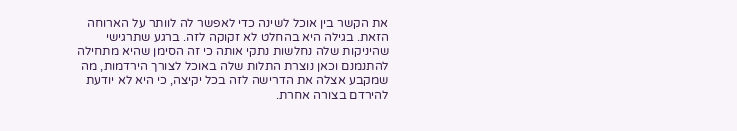את הקשר בין אוכל לשינה כדי לאפשר לה לוותר על הארוחה הזאת. בגילה היא בהחלט לא זקוקה לזה. ברגע שתרגישי שהיניקות שלה נחלשות נתקי אותה כי זה הסימן שהיא מתחילה להתנמנם וכאן נוצרת התלות שלה באוכל לצורך הירדמות, מה שמקבע אצלה את הדרישה לזה בכל יקיצה, כי היא לא יודעת להירדם בצורה אחרת.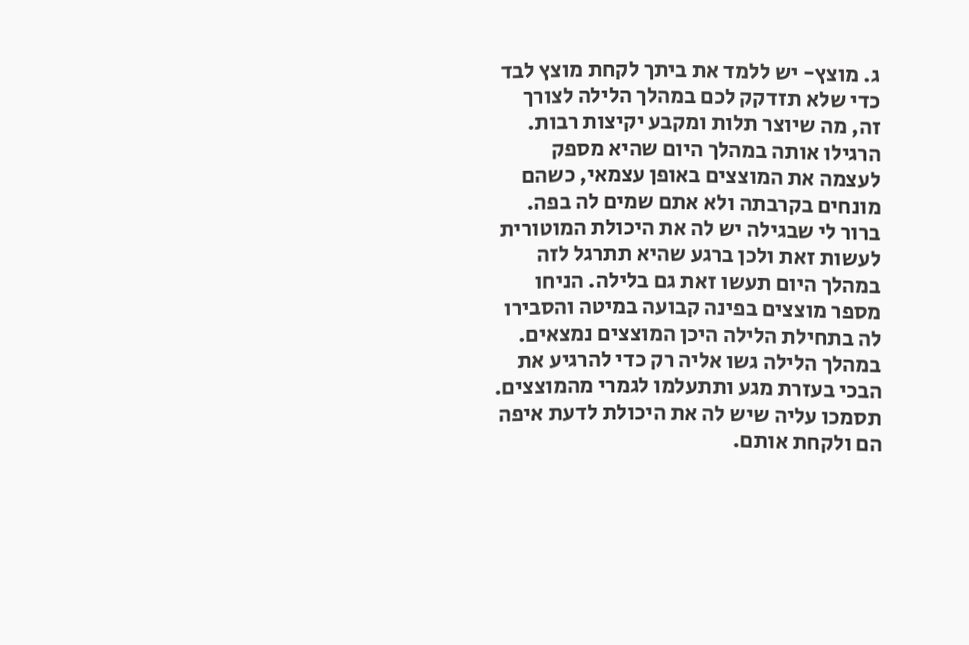ג. מוצץ- יש ללמד את ביתך לקחת מוצץ לבד כדי שלא תזדקק לכם במהלך הלילה לצורך זה, מה שיוצר תלות ומקבע יקיצות רבות. הרגילו אותה במהלך היום שהיא מספק לעצמה את המוצצים באופן עצמאי, כשהם מונחים בקרבתה ולא אתם שמים לה בפה. ברור לי שבגילה יש לה את היכולת המוטורית לעשות זאת ולכן ברגע שהיא תתרגל לזה במהלך היום תעשו זאת גם בלילה. הניחו מספר מוצצים בפינה קבועה במיטה והסבירו לה בתחילת הלילה היכן המוצצים נמצאים. במהלך הלילה גשו אליה רק כדי להרגיע את הבכי בעזרת מגע ותתעלמו לגמרי מהמוצצים. תסמכו עליה שיש לה את היכולת לדעת איפה הם ולקחת אותם.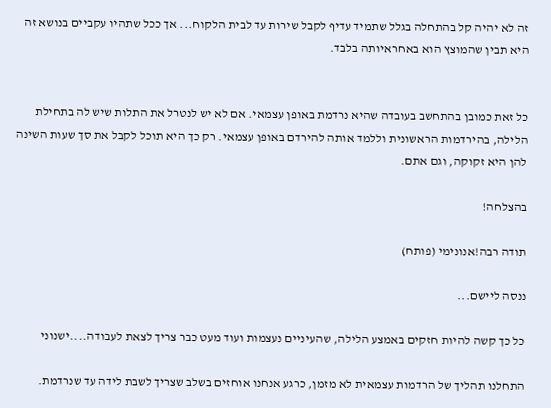זה לא יהיה קל בהתחלה בגלל שתמיד עדיף לקבל שירות עד לבית הלקוח... אך ככל שתהיו עקביים בנושא זה היא תבין שהמוצץ הוא באחראיותה בלבד.


כל זאת כמובן בהתחשב בעובדה שהיא נרדמת באופן עצמאי. אם לא יש לנטרל את התלות שיש לה בתחילת הלילה, בהירדמות הראשונית וללמד אותה להירדם באופן עצמאי. רק כך היא תוכל לקבל את סך שעות השינה להן היא זקוקה, וגם אתם.

בהצלחה!

תודה רבה!אנונימי (פותח)

ננסה ליישם...

כל כך קשה להיות חזקים באמצע הלילה, שהעיניים נעצמות ועוד מעט כבר צריך לצאת לעבודה....ישנוני

התחלנו תהליך של הרדמות עצמאית לא מזמן, כרגע אנחנו אוחזים בשלב שצריך לשבת לידה עד שנרדמת.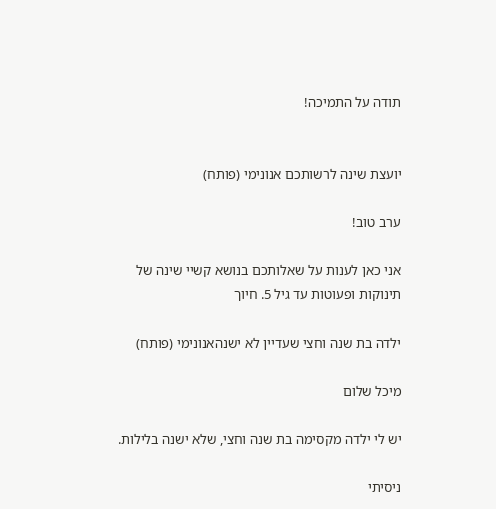תודה על התמיכה!


יועצת שינה לרשותכם אנונימי (פותח)

ערב טוב!

אני כאן לענות על שאלותכם בנושא קשיי שינה של תינוקות ופעוטות עד גיל 5. חיוך

ילדה בת שנה וחצי שעדיין לא ישנהאנונימי (פותח)

מיכל שלום

יש לי ילדה מקסימה בת שנה וחצי, שלא ישנה בלילות.

ניסיתי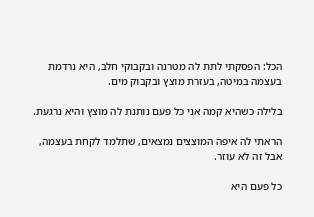הכל: הפסקתי לתת לה מטרנה ובקבוקי חלב, היא נרדמת בעצמה במיטה, בעזרת מוצץ ובקבוק מים.

בלילה כשהיא קמה אני כל פעם נותנת לה מוצץ והיא נרגעת.

הראתי לה איפה המוצצים נמצאים, שתלמד לקחת בעצמה, אבל זה לא עוזר.

כל פעם היא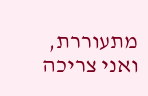מתעוררת, ואני צריכה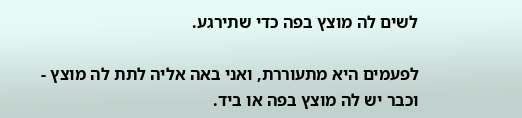לשים לה מוצץ בפה כדי שתירגע.

לפעמים היא מתעוררת, ואני באה אליה לתת לה מוצץ - וכבר יש לה מוצץ בפה או ביד.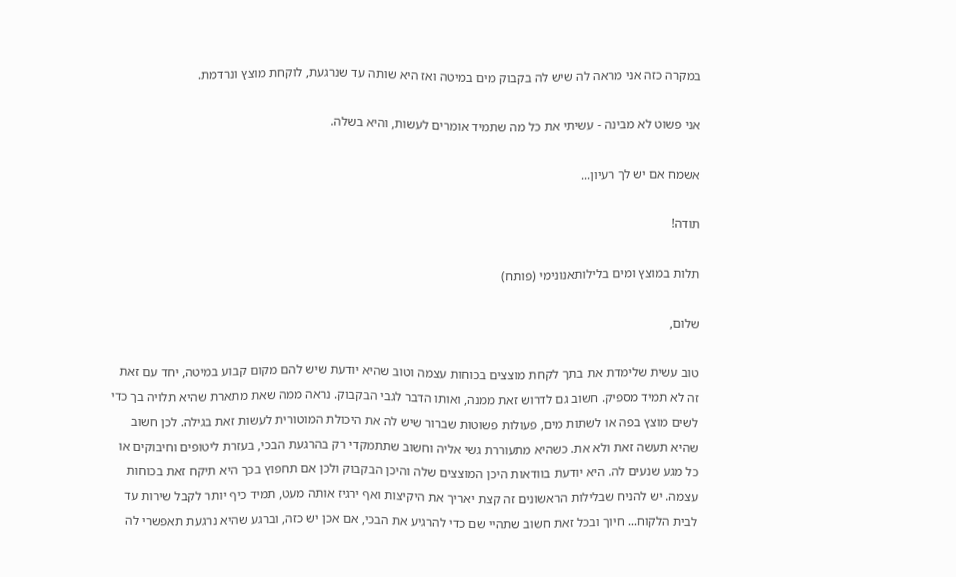במקרה כזה אני מראה לה שיש לה בקבוק מים במיטה ואז היא שותה עד שנרגעת, לוקחת מוצץ ונרדמת.

אני פשוט לא מבינה - עשיתי את כל מה שתמיד אומרים לעשות, והיא בשלה.

אשמח אם יש לך רעיון...

תודה!

תלות במוצץ ומים בלילותאנונימי (פותח)

שלום,

טוב עשית שלימדת את בתך לקחת מוצצים בכוחות עצמה וטוב שהיא יודעת שיש להם מקום קבוע במיטה, יחד עם זאת זה לא תמיד מספיק. חשוב גם לדרוש זאת ממנה, ואותו הדבר לגבי הבקבוק. נראה ממה שאת מתארת שהיא תלויה בך כדי לשים מוצץ בפה או לשתות מים, פעולות פשוטות שברור שיש לה את היכולת המוטורית לעשות זאת בגילה. לכן חשוב שהיא תעשה זאת ולא את. כשהיא מתעוררת גשי אליה וחשוב שתתמקדי רק בהרגעת הבכי, בעזרת ליטופים וחיבוקים או כל מגע שנעים לה. היא יודעת בוודאות היכן המוצצים שלה והיכן הבקבוק ולכן אם תחפוץ בכך היא תיקח זאת בכוחות עצמה. יש להניח שבלילות הראשונים זה קצת יאריך את היקיצות ואף ירגיז אותה מעט, תמיד כיף יותר לקבל שירות עד לבית הלקוח... חיוך ובכל זאת חשוב שתהיי שם כדי להרגיע את הבכי, אם אכן יש כזה, וברגע שהיא נרגעת תאפשרי לה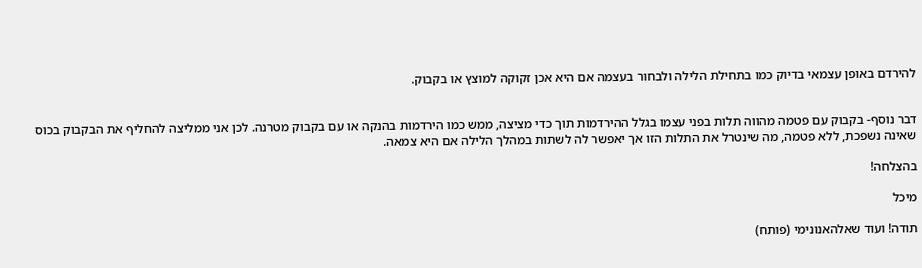להירדם באופן עצמאי בדיוק כמו בתחילת הלילה ולבחור בעצמה אם היא אכן זקוקה למוצץ או בקבוק.


דבר נוסף- בקבוק עם פטמה מהווה תלות בפני עצמו בגלל ההירדמות תוך כדי מציצה, ממש כמו הירדמות בהנקה או עם בקבוק מטרנה. לכן אני ממליצה להחליף את הבקבוק בכוס שאינה נשפכת, ללא פטמה, מה שינטרל את התלות הזו אך יאפשר לה לשתות במהלך הלילה אם היא צמאה.

בהצלחה!

מיכל

תודה! ועוד שאלהאנונימי (פותח)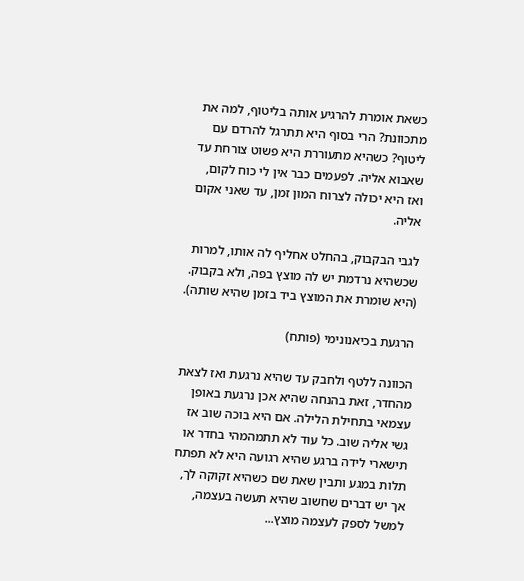כשאת אומרת להרגיע אותה בליטוף, למה את מתכוונת? הרי בסוף היא תתרגל להרדם עם ליטוף? כשהיא מתעוררת היא פשוט צורחת עד שאבוא אליה. לפעמים כבר אין לי כוח לקום, ואז היא יכולה לצרוח המון זמן, עד שאני אקום אליה.

לגבי הבקבוק, בהחלט אחליף לה אותו, למרות שכשהיא נרדמת יש לה מוצץ בפה, ולא בקבוק. (היא שומרת את המוצץ ביד בזמן שהיא שותה).

הרגעת בכיאנונימי (פותח)

הכוונה ללטף ולחבק עד שהיא נרגעת ואז לצאת מהחדר, זאת בהנחה שהיא אכן נרגעת באופן עצמאי בתחילת הלילה. אם היא בוכה שוב אז גשי אליה שוב. כל עוד לא תתמהמהי בחדר או תישארי לידה ברגע שהיא רגועה היא לא תפתח תלות במגע ותבין שאת שם כשהיא זקוקה לך, אך יש דברים שחשוב שהיא תעשה בעצמה, למשל לספק לעצמה מוצץ...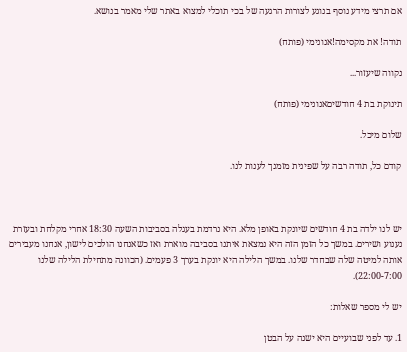אם תרצי מידע נוסף בנוגע לצורות הרגעה של בכי תוכלי למצוא באתר שלי מאמר בנושא.

תודה! את מקסימה!אנונימי (פותח)

נקווה שיעזור...

תינוקת בת 4 חודשיםאנונימי (פותח)

שלום מיכל.

קודם כל, תודה רבה על שפינית מזמנך לענות לנו.



יש לנו ילדה בת 4 חודשים שיונקת באופן מלא. היא נרדמת בעגלה בסביבות השעה 18:30 אחרי מקלחת ובעזרת נענוע ושירים. במשך כל הזמן הזה היא נמצאת איתנו בסביבה מוארת ואז כשאנחנו הולכים לישון, אנחנו מעבירים אותה למיטה שלה שבחדר שלנו. במשך הלילה היא יונקת בערך 3 פעמים. (הכוונה מתחילת הלילה שלנו 22:00-7:00).

יש לי מספר שאלות:

1. עד לפני שבועיים היא ישנה על הבטן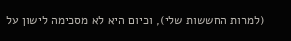(למרות החששות שלי), וכיום היא לא מסכימה לישון על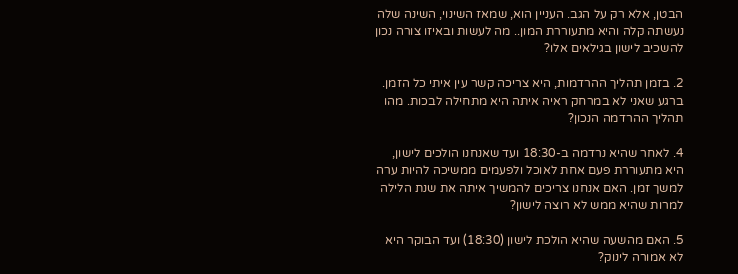הבטן, אלא רק על הגב. העניין הוא, שמאז השינוי, השינה שלה נעשתה קלה והיא מתעוררת המון.. מה לעשות ובאיזו צורה נכון להשכיב לישון בגילאים אלו?

2. בזמן תהליך ההרדמות, היא צריכה קשר עין איתי כל הזמן. ברגע שאני לא במרחק ראיה איתה היא מתחילה לבכות. מהו תהליך ההרדמה הנכון?

4. לאחר שהיא נרדמה ב-18:30 ועד שאנחנו הולכים לישון, היא מתעוררת פעם אחת לאוכל ולפעמים ממשיכה להיות ערה למשך זמן. האם אנחנו צריכים להמשיך איתה את שנת הלילה למרות שהיא ממש לא רוצה לישון?

5. האם מהשעה שהיא הולכת לישון (18:30) ועד הבוקר היא לא אמורה לינוק?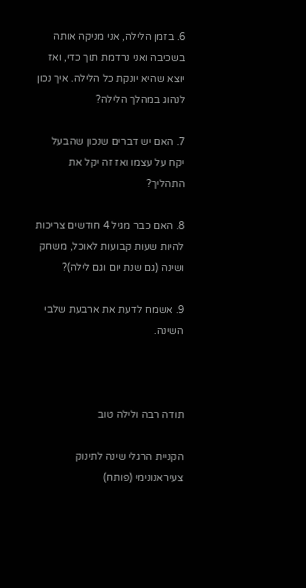6. בזמן הלילה, אני מניקה אותה בשכיבה ואני נרדמת תוך כדי, ואז יוצא שהיא יונקת כל הלילה. איך נכון לנהוג במהלך הלילה?

7. האם יש דברים שנכון שהבעל יקח על עצמו ואז זה יקל את התהליך?

8. האם כבר מגיל 4 חודשים צריכות להיות שעות קבועות לאוכל, משחק ושינה (גם שנת יום וגם לילה)?

9. אשמח לדעת את ארבעת שלבי השינה.



תודה רבה ולילה טוב

הקניית הרגלי שינה לתינוק צעיראנונימי (פותח)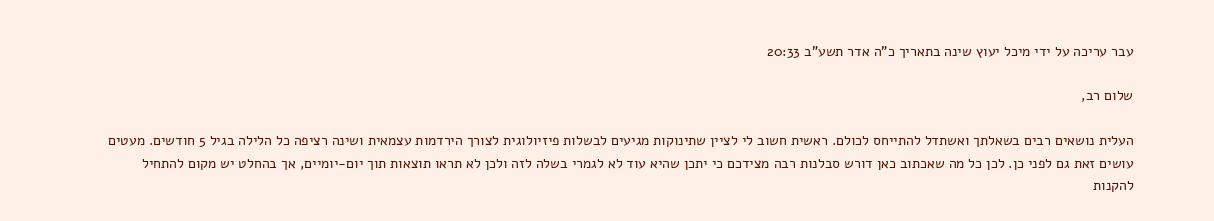עבר עריכה על ידי מיכל יעוץ שינה בתאריך כ"ה אדר תשע"ב 20:33

שלום רב,

העלית נושאים רבים בשאלתך ואשתדל להתייחס לכולם. ראשית חשוב לי לציין שתינוקות מגיעים לבשלות פיזיולוגית לצורך הירדמות עצמאית ושינה רציפה כל הלילה בגיל 5 חודשים. מעטים עושים זאת גם לפני כן. לכן כל מה שאכתוב כאן דורש סבלנות רבה מצידכם כי יתכן שהיא עוד לא לגמרי בשלה לזה ולכן לא תראו תוצאות תוך יום-יומיים, אך בהחלט יש מקום להתחיל להקנות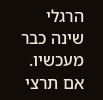הרגלי שינה כבר מעכשיו. אם תרצי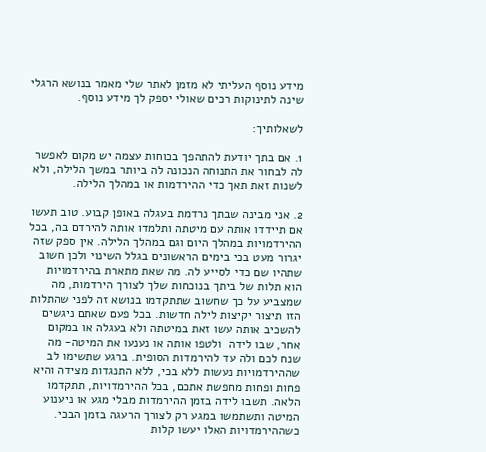מידע נוסף העליתי לא מזמן לאתר שלי מאמר בנושא הרגלי שינה לתינוקות רכים שאולי יספק לך מידע נוסף.

לשאלותיך:

1. אם בתך יודעת להתהפך בכוחות עצמה יש מקום לאפשר לה לבחור את התנוחה הנכונה לה ביותר במשך הלילה, ולא לשנות זאת תאך כדי ההירדמות או במהלך הלילה.

2. אני מבינה שבתך נרדמת בעגלה באופן קבוע. טוב תעשו אם תיידדו אותה עם מיטתה ותלמדו אותה להירדם בה, בכל ההירדמויות במהלך היום וגם במהלך הלילה. אין ספק שזה יגרור מעט בכי בימים הראשונים בגלל השינוי ולכן חשוב שתהיו שם כדי לסייע לה. מה שאת מתארת בהירדמויות הוא תלות של ביתך בנוכחות שלך לצורך הירדמות, מה שמצביע על כך שחשוב שתתקדמו בנושא זה לפני שהתלות הזו תיצור יקיצות לילה חדשות. בכל פעם שאתם ניגשים להשכיב אותה עשו זאת במיטתה ולא בעגלה או במקום אחר, שבו לידה  ולטפו אותה או נענעו את המיטה- מה שנח לכם ולה עד להירמדות הסופית. ברגע שתשימו לב שההירדמויות נעשות ללא בכי, ללא התנגדות מצידה והיא פחות ופחות מחפשת אתכם, בכל ההירמדויות, תתקדמו הלאה. תשבו לידה בזמן ההירמדות מבלי מגע או ניענוע המיטה ותשתמשו במגע רק לצורך הרעגה בזמן הבכי. כשההירמדויות האלו יעשו קלות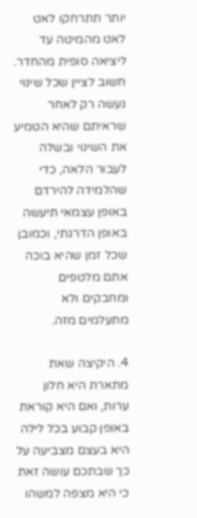יותר תתרחקו לאט לאט מהמיטה עד ליציאה סופית מהחדר. חשוב לציין שכל שינוי נעשה רק לאחר שראיתם שהיא הטמיע את השינוי ובשלה לעבור הלאה, כדי שהלמידה להירדם באופן עצמאי תיעשה באופן הדרגתי, וכמובן שכל זמן שהיא בוכה אתם מלטפים ומחבקים ולא מתעלמים מזה.

4. היקיצה שאת מתארת היא חלון ערות, ואם היא קוראת באופן קבוע בכל לילה היא בעצם מצביעה על כך שבתכם עושה זאת כי היא מצפה למשהו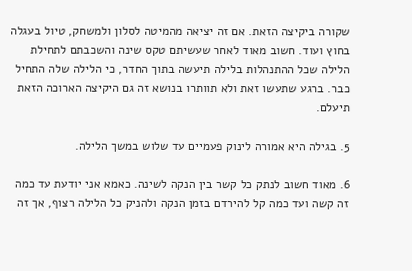שקורה ביקיצה הזאת. אם זה יציאה מהמיטה לסלון ולמשחק, טיול בעגלה בחוץ ועוד. חשוב מאוד לאחר שעשיתם טקס שינה והשכבתם לתחילת הלילה שכל ההתנהלות בלילה תיעשה בתוך החדר, כי הלילה שלה התחיל כבר. ברגע שתעשו זאת ולא תוותרו בנושא זה גם היקיצה הארוכה הזאת תיעלם.

5. בגילה היא אמורה לינוק פעמיים עד שלוש במשך הלילה.

6. מאוד חשוב לנתק כל קשר בין הנקה לשינה. כאמא אני יודעת עד כמה זה קשה ועד כמה קל להירדם בזמן הנקה ולהניק כל הלילה רצוף, אך זה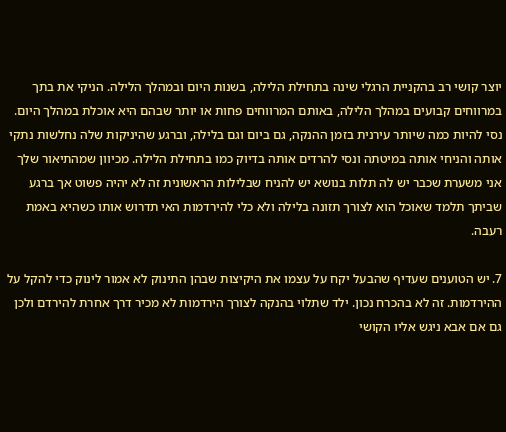יוצר קושי רב בהקניית הרגלי שינה בתחילת הלילה, בשנות היום ובמהלך הלילה. הניקי את בתך במרווחים קבועים במהלך הלילה, באותם המרווחים פחות או יותר שבהם היא אוכלת במהלך היום. נסי להיות כמה שיותר עירנית בזמן ההנקה, גם ביום וגם בלילה, וברגע שהיניקות שלה נחלשות נתקי אותה והניחי אותה במיטתה ונסי להרדים אותה בדיוק כמו בתחילת הלילה. מכיוון שמהתיאור שלך אני משערת שכבר יש לה תלות בנושא יש להניח שבלילות הראשונית זה לא יהיה פשוט אך ברגע שביתך תלמד שאוכל הוא לצורך תזונה בלילה ולא כלי להירדמות האי תדרוש אותו כשהיא באמת רעבה.

7. יש הטוענים שעדיף שהבעל יקח על עצמו את היקיצות שבהן התינוק לא אמור לינוק כדי להקל על ההירדמות. זה לא בהכרח נכון. ילד שתלוי בהנקה לצורך הירדמות לא מכיר דרך אחרת להירדם ולכן גם אם אבא ניגש אליו הקושי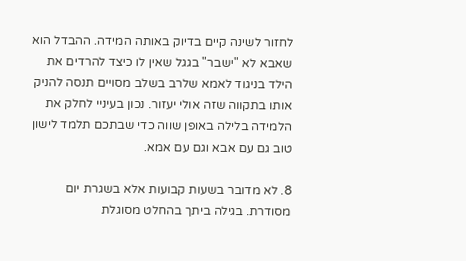לחזור לשינה קיים בדיוק באותה המידה. ההבדל הוא שאבא לא "ישבר" בגגל שאין לו כיצד להרדים את הילד בניגוד לאמא שלרב בשלב מסויים תנסה להניק אותו בתקווה שזה אולי יעזור. נכון בעיניי לחלק את הלמידה בלילה באופן שווה כדי שבתכם תלמד לישון טוב גם עם אבא וגם עם אמא.

8. לא מדובר בשעות קבועות אלא בשגרת יום מסודרת. בגילה ביתך בהחלט מסוגלת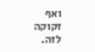ואף זקוקה לזה.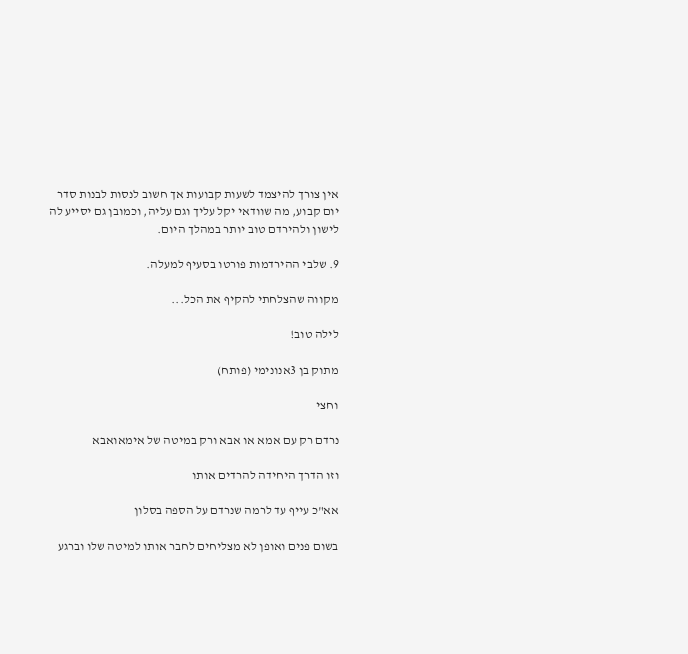אין צורך להיצמד לשעות קבועות אך חשוב לנסות לבנות סדר יום קבוע, מה שוודאי יקל עליך וגם עליה, וכמובן גם יסייע לה לישון ולהירדם טוב יותר במהלך היום.

9. שלבי ההירדמות פורטו בסעיף למעלה.

מקווה שהצלחתי להקיף את הכל...

לילה טוב!

מתוק בן 3אנונימי (פותח)

וחצי

נרדם רק עם אמא או אבא ורק במיטה של אימאואבא

וזו הדרך היחידה להרדים אותו

אא"כ עייף עד לרמה שנרדם על הספה בסלון

בשום פנים ואופן לא מצליחים לחבר אותו למיטה שלו וברגע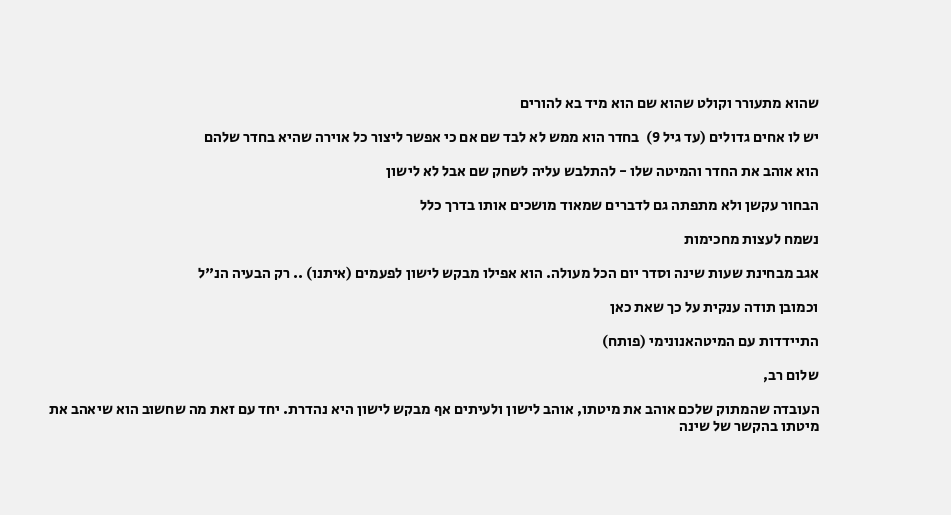שהוא מתעורר וקולט שהוא שם הוא מיד בא להורים

יש לו אחים גדולים (עד גיל 9)  בחדר הוא ממש לא לבד שם אם כי אפשר ליצור כל אוירה שהיא בחדר שלהם

הוא אוהב את החדר והמיטה שלו - להתלבש עליה לשחק שם אבל לא לישון

הבחור עקשן ולא מתפתה גם לדברים שמאוד מושכים אותו בדרך כלל

נשמח לעצות מחכימות

אגב מבחינת שעות שינה וסדר יום הכל מעולה. הוא אפילו מבקש לישון לפעמים (איתנו) .. רק הבעיה הנ"ל

וכמובן תודה ענקית על כך שאת כאן

התיידדות עם המיטהאנונימי (פותח)

שלום רב,

העובדה שהמתוק שלכם אוהב את מיטתו, אוהב לישון ולעיתים אף מבקש לישון היא נהדרת. יחד עם זאת מה שחשוב הוא שיאהב את מיטתו בהקשר של שינה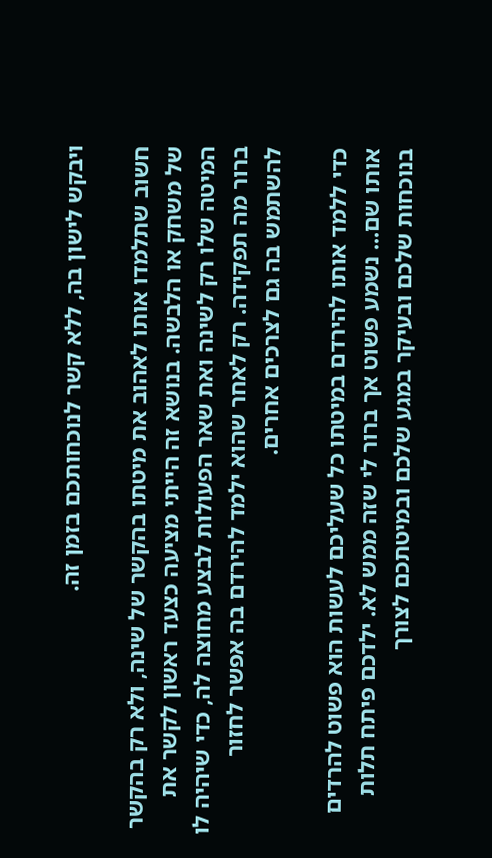ויבקש לישון בה, ללא קשר לנוכחותכם בזמן זה.

חשוב שתלמדו אותו לאהוב את מיטתו בהקשר של שינה, ולא רק בהקשר של משחק או הלבשה. בנושא זה הייתי מציעה כצעד ראשון לקשר את המיטה שלו רק לשינה ואת שאר הפעולות לבצע מחוצה לה, כדי שיהיה לו ברור מה תפקידה. רק לאחר שהוא ילמד להירדם בה אפשר לחזור להשתמש בה גם לצרכים אחרים.

כדי ללמד אותו להירדם במיטתו כל שעליכם לעשות הוא פשוט להרדים אותו שם... נשמע פשוט אך ברור לי שזה ממש לא. ילדכם פיתח תלות בנוכחות שלכם ובעיקר במגע שלכם ובמיטתכם לצורך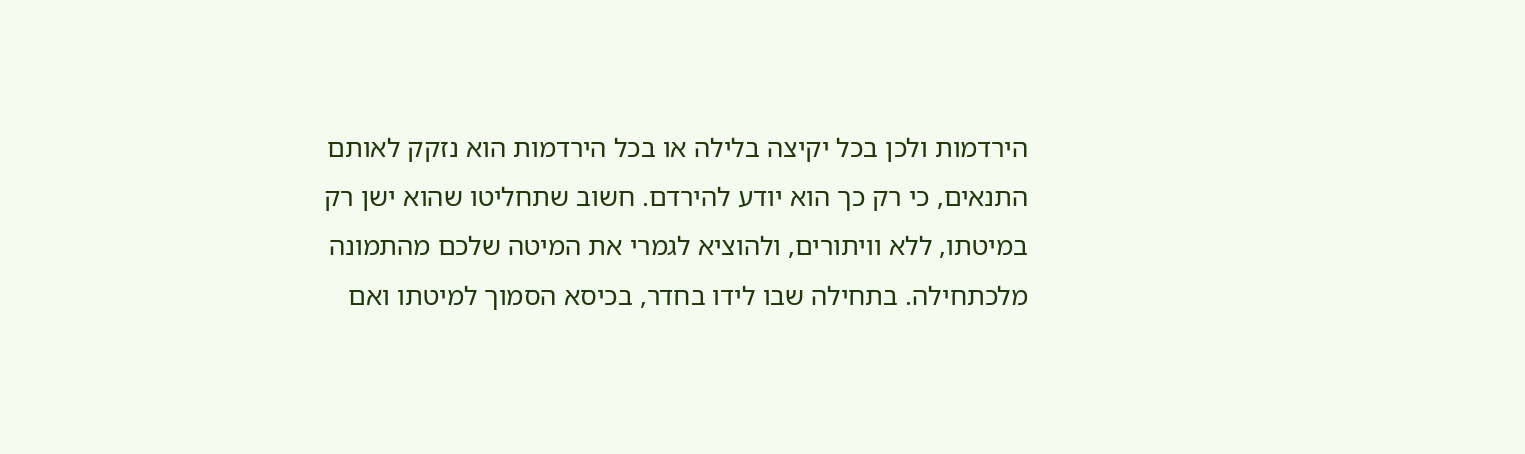הירדמות ולכן בכל יקיצה בלילה או בכל הירדמות הוא נזקק לאותם התנאים, כי רק כך הוא יודע להירדם. חשוב שתחליטו שהוא ישן רק במיטתו, ללא וויתורים, ולהוציא לגמרי את המיטה שלכם מהתמונה מלכתחילה. בתחילה שבו לידו בחדר, בכיסא הסמוך למיטתו ואם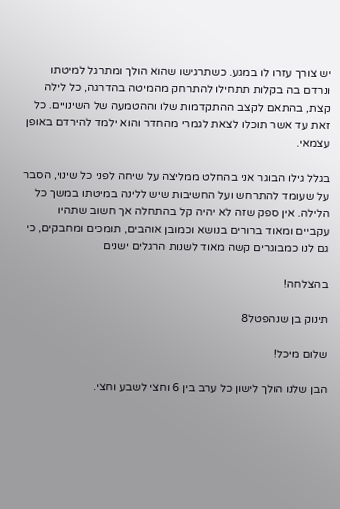יש צורך עזרו לו במגע. כשתרגישו שהוא הולך ומתרגל למיטתו ונרדם בה בקלות תתחילו להתרחק מהמיטה בהדרגה, כל לילה קצת, בהתאם לקצב ההתקדמות שלו וההטמעה של השינויים. כל זאת עד אשר תוכלו לצאת לגמרי מהחדר והוא ילמד להירדם באופן עצמאי.

בגלל גילו הבוגר אני בהחלט ממליצה על שיחה לפני כל שינוי, הסבר על שעומד להתרחש ועל החשיבות שיש ללינה במיטתו במשך כל הלילה. אין ספק שזה לא יהיה קל בהתחלה אך חשוב שתהיו עקביים ומאוד ברורים בנושא וכמובן אוהבים, תומכים ומחבקים, כי גם לנו כמבוגרים קשה מאוד לשנות הרגלים ישנים

בהצלחה!

תינוק בן שנהפטל8

שלום מיכל!

הבן שלנו הולך לישון כל ערב בין 6 וחצי לשבע וחצי.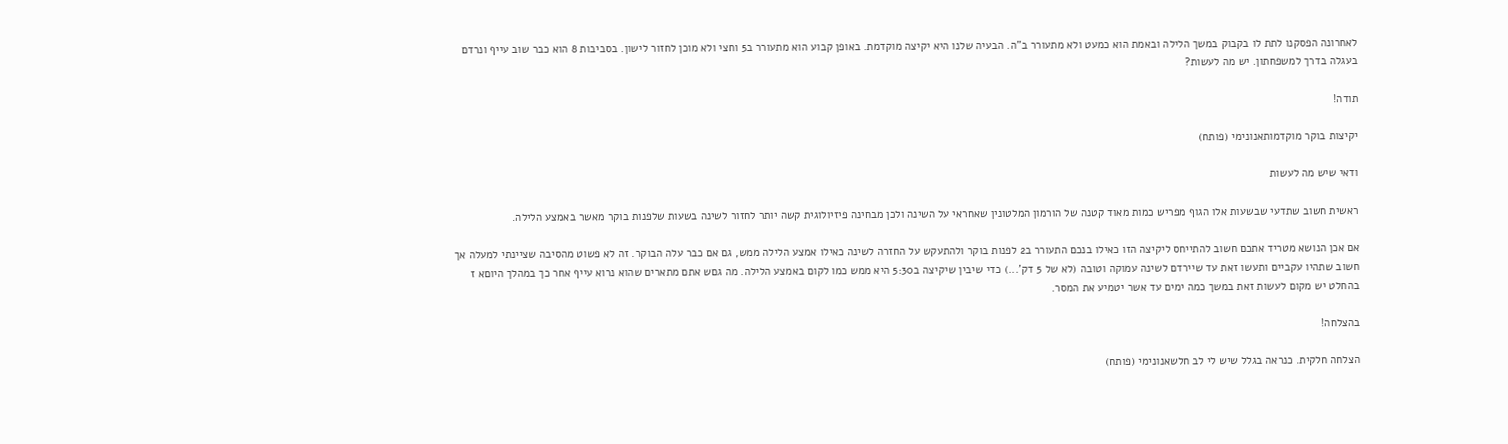לאחרונה הפסקנו לתת לו בקבוק במשך הלילה ובאמת הוא כמעט ולא מתעורר ב"ה. הבעיה שלנו היא יקיצה מוקדמת. באופן קבוע הוא מתעורר ב5 וחצי ולא מוכן לחזור לישון. בסביבות 8 הוא כבר שוב עייף ונרדם בעגלה בדרך למשפחתון. יש מה לעשות?

תודה!

יקיצות בוקר מוקדמותאנונימי (פותח)

ודאי שיש מה לעשות

ראשית חשוב שתדעי שבשעות אלו הגוף מפריש כמות מאוד קטנה של הורמון המלטונין שאחראי על השינה ולכן מבחינה פיזיולוגית קשה יותר לחזור לשינה בשעות שלפנות בוקר מאשר באמצע הלילה.

אם אכן הנושא מטריד אתכם חשוב להתייחס ליקיצה הזו כאילו בנכם התעורר ב2 לפנות בוקר ולהתעקש על החזרה לשינה כאילו אמצע הלילה ממש, גם אם כבר עלה הבוקר. זה לא פשוט מהסיבה שציינתי למעלה אך חשוב שתהיו עקביים ותעשו זאת עד שיירדם לשינה עמוקה וטובה (לא של 5 דק'...) כדי שיבין שיקיצה ב5:30 היא ממש כמו לקום באמצע הלילה. מה גםש אתם מתארים שהוא נרוא עייף אחר כך במהלך היוםא ז בהחלט יש מקום לעשות זאת במשך כמה ימים עד אשר יטמיע את המסר.

בהצלחה!

הצלחה חלקית. כנראה בגלל שיש לי לב חלשאנונימי (פותח)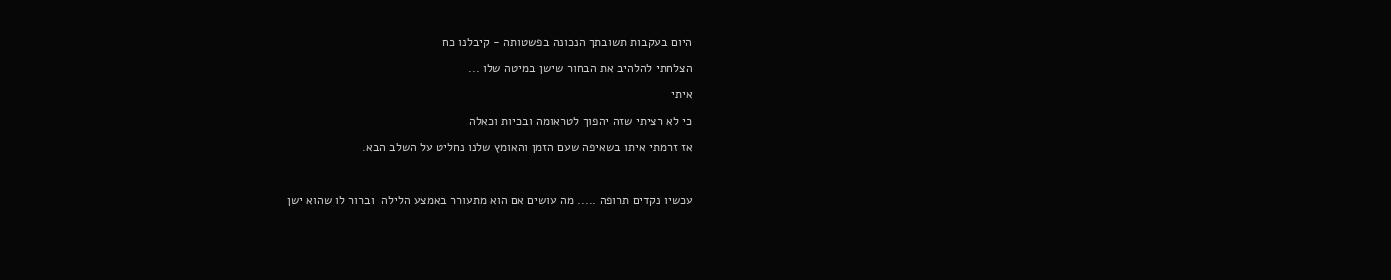היום בעקבות תשובתך הנכונה בפשטותה - קיבלנו כח

הצלחתי להלהיב את הבחור שישן במיטה שלו ...

איתי

כי לא רציתי שזה יהפוך לטראומה ובכיות וכאלה

אז זרמתי איתו בשאיפה שעם הזמן והאומץ שלנו נחליט על השלב הבא.



עכשיו נקדים תרופה ..... מה עושים אם הוא מתעורר באמצע הלילה  וברור לו שהוא ישן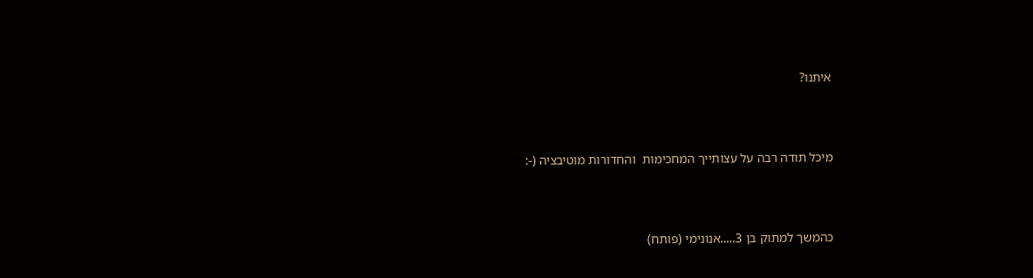איתנו?



מיכל תודה רבה על עצותייך המחכימות  והחדורות מוטיבציה (-:



כהמשך למתוק בן 3.....אנונימי (פותח)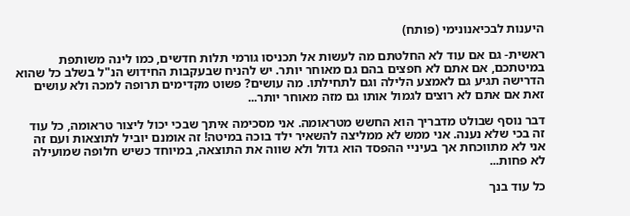היענות לבכיאנונימי (פותח)

ראשית- גם אם עוד לא החלטתם מה לעשות אל תכניסו גורמי תלות חדשים, כמו לינה משותפת במיטתכם, אם אתם לא חפצים בהם גם מאוחר יותר. יש להניח שבעקבות החידוש הנ"ל בשלב כל שהוא הדרישה תגיע גם לאמצע הלילה וגם לתחילתו. מה עושים? פשוט מקדימים תרופה למכה ולא עושים זאת אם אתם לא רוצים לגמול אותו גם מזה מאוחר יותר...

דבר נוסף שבולט מדבריך הוא החשש מטראומה. אני מסכימה איתך שבכי יכול ליצור טראומה, כל עוד זה בכי שלא נענה. אני ממש לא ממליצה להשאיר ילד בוכה במיטה! זה אומנם יוביל לתוצאות ועם זה אני לא מתווכחת אך בעיניי ההפסד הוא גדול ולא שווה את התוצאה, במיוחד כשיש חלופה שמועילה לא פחות...

כל עוד בנך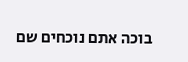בוכה אתם נוכחים שם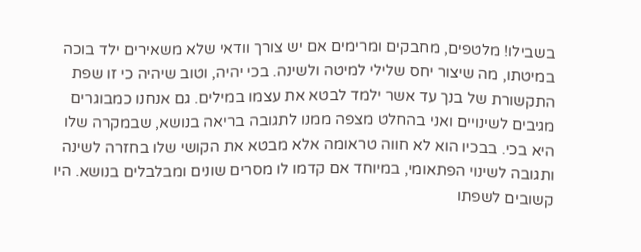בשבילו! מלטפים, מחבקים ומרימים אם יש צורך וודאי שלא משאירים ילד בוכה במיטתו, מה שיצור יחס שלילי למיטה ולשינה. בכי יהיה, וטוב שיהיה כי זו שפת התקשורת של בנך עד אשר ילמד לבטא את עצמו במילים. גם אנחנו כמבוגרים מגיבים לשינויים ואני בהחלט מצפה ממנו לתגובה בריאה בנושא, שבמקרה שלו היא בכי. בבכיו הוא לא חווה טראומה אלא מבטא את הקושי שלו בחזרה לשינה ותגובה לשינוי הפתאומי, במיוחד אם קדמו לו מסרים שונים ומבלבלים בנושא. היו קשובים לשפתו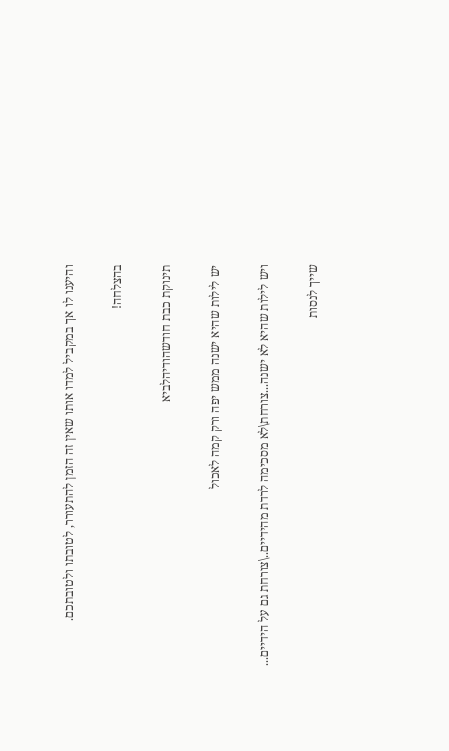והיענו לו אך במקביל למדו אותו שאין זה הזמן להתעורר, לטובתו ולטובתכם.

בהצלחה!

תינוקת כבת חודשהודיהלביא

יש לילות שהיא ישנה ממש יפה ורק קמה לאכול

ויש לילות שהיא לא ישנה...צורחת\לא מסכימה לרדת מהידיים..\צורחת גם על הידיים...

שייך לנסות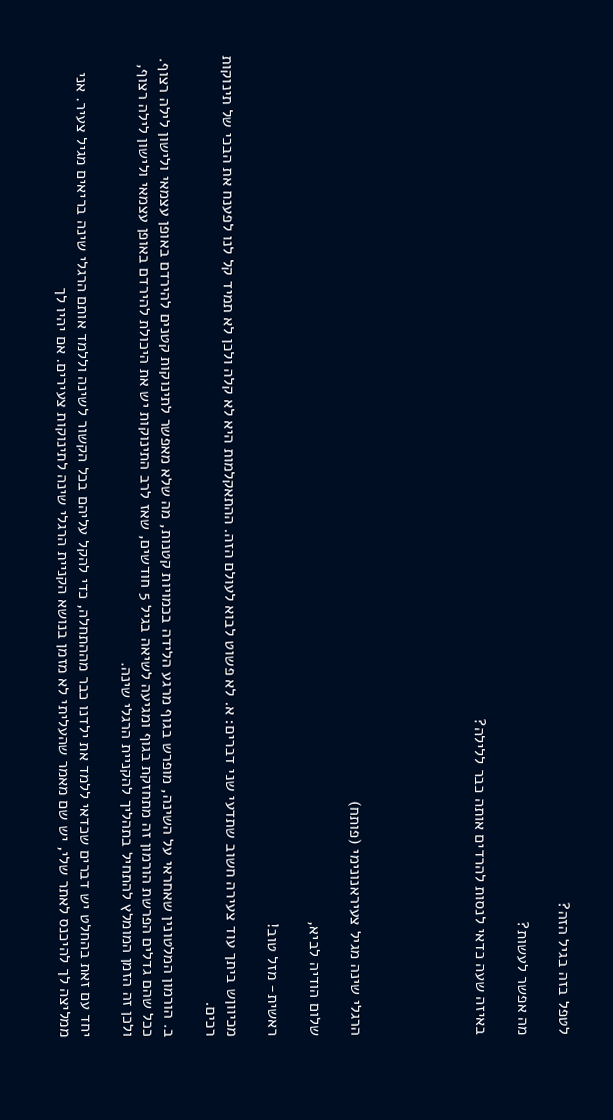לטפל בזה בגיל הזה?

מה אפשר לעשות?

באיזה שעה כדאי לנסות להרדים אותה כבר ללילה?





הרגלי שינה מגיל צעיראנונימי (פותח)

שלום הודיה לביא,

ראשית- מזל טוב!

מכיווןש ביתך עוד צעירה חשוב שתדעי שני דברים: א. לא פשוט לבוא לעולם הזה. ההתאקלמות היא לא קלה ולכן לא תמיד קל לנו לפענח את הבכי של תינוקות רכים.

ב. הורמון המלטונין שאחראי על השינה, מופרש בגוף מרגע הלידה בכמויות קטנות, מה שלא מאפשר לתינוקות קטנים להירדם באופן עצמאי ולישון לילה רצוף. ככל שהם גדלים הפרשת הורמון זה מתחזקת בגוף ומגיעה לשיאה בגיל 5 חודשים, שאז לרב התינוקות יש את היכולת להירדם באופן עצמאי ולישון לילה רצוף, ולכן זה הזמן המומלץ להתחיל בתהליך להקניית הרגלי שינה.

יחד עם זאת בהחלט יש דברים שכדאי ללמד את ילדנו כבר מההתחלה, כדי להקל עליהם בכל הקשור לשינה וללמד אותם הרגלי שינה בריאים מגיל צעיר. אני ממליצה לך להיכנס לאתר שלי, יש שם מאמר שהעליתי לא מזמן בנושא הקניית הרגלי שינה לתינוקות צעירים. אם יהיו לך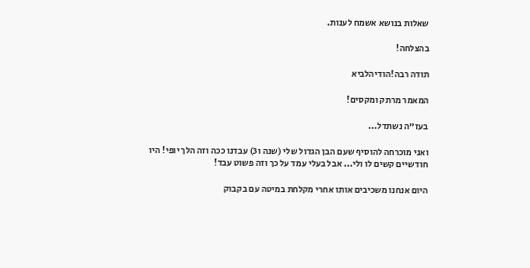שאלות בנושא אשמח לענות.

בהצלחה!

תודה רבה!הודיהלביא

המאמר מרתק ומקסים!

בעז"ה נשתדל...

ואני מוכרחה להוסיף שעם הבן הגדול שלי (שנה ו3) עבדנו ככה וזה הלך יופי! היו חודשיים קשים לו ולי... אבל בעלי עמד על כך וזה פשוט עבד!

היום אנחנו משכיבים אותו אחרי מקלחת במיטה עם בקבוק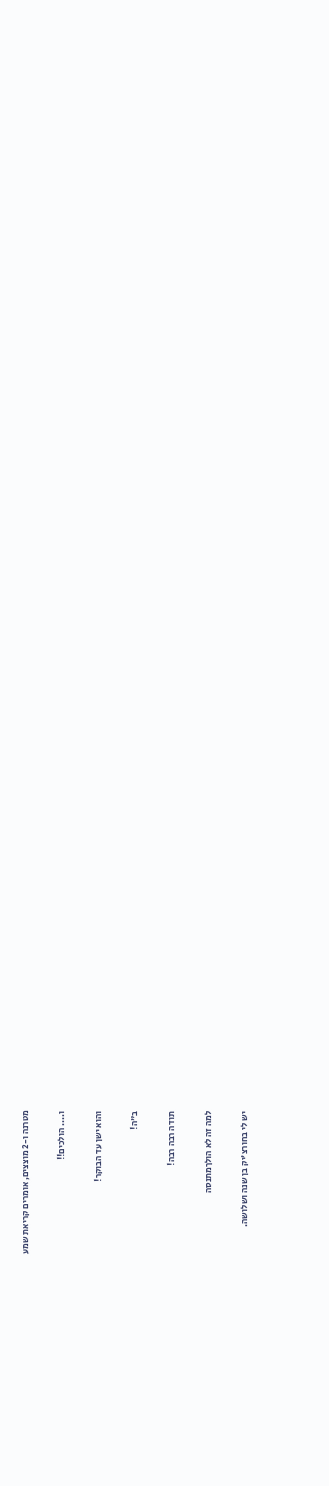מטרנה ו-2 מוצצים, אומרים קריאת שמע

ו.... הולכים!!

והוא ישן עד הבוקר!

ב"ה!

תודה רבה רבה!

למה זה לא הולךמתנסה

יש לי בחורצ'יק בן שנה ושלושה.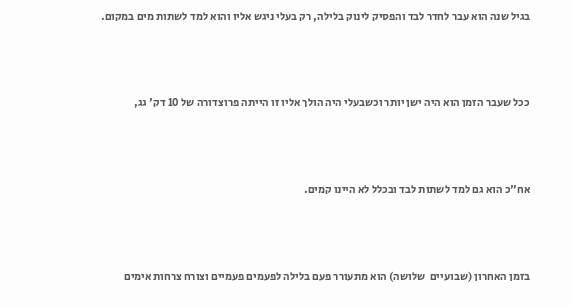בגיל שנה הוא עבר לחדר לבד והפסיק לינוק בלילה, רק בעלי ניגש אליו והוא למד לשתות מים במקום.



ככל שעבר הזמן הוא היה ישן יותר וכשבעלי היה הולך אליו זו הייתה פרוצדורה של 10 דק' גג,



אח"כ הוא גם למד לשתות לבד ובכלל לא היינו קמים.



בזמן האחרון (שבועיים  שלושה) הוא מתעורר פעם בלילה לפעמים פעמיים וצורח צרחות אימים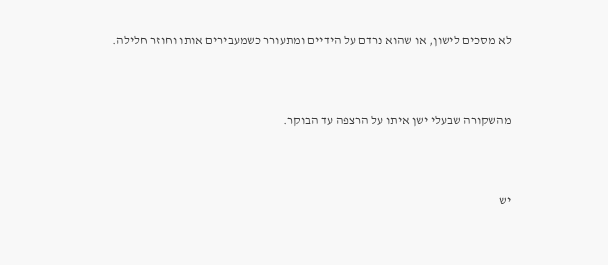לא מסכים לישון, או שהוא נרדם על הידיים ומתעורר כשמעבירים אותו וחוזר חלילה.



מהשקורה שבעלי ישן איתו על הרצפה עד הבוקר.



יש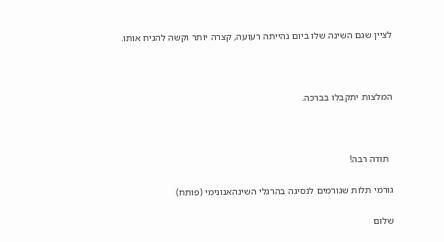לציין שגם השינה שלו ביום נהייתה רעועה, קצרה יותר וקשה להניח אותו.



המלצות יתקבלו בברכה.



  תודה רבה!

גורמי תלות שגורמים לנסיגה בהרגלי השינהאנונימי (פותח)

שלום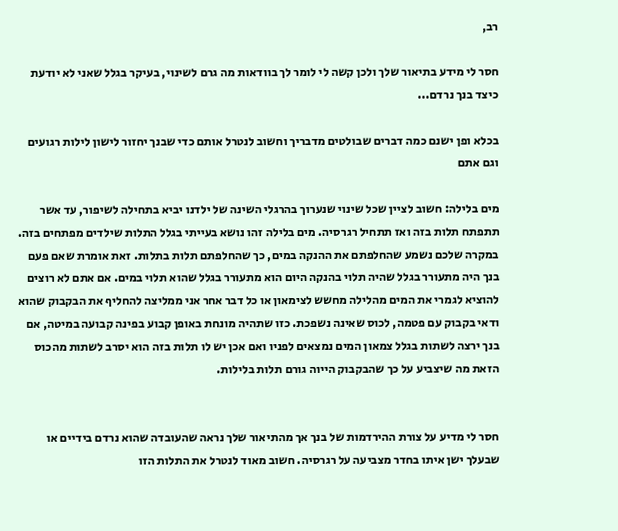רב,

חסר לי מידע בתיאור שלך ולכן קשה לי לומר לך בוודאות מה גרם לשינוי, בעיקר בגלל שאני לא יודעת כיצד בנך נרדם...

בכלא ופן ישנם כמה דברים שבולטים מדבריך וחשוב לנטרל אותם כדי שבנך יחזור לישון לילות רגועים וגם אתם

מים בלילה: חשוב לציין שכל שינוי שנערוך בהרגלי השינה של ילדנו יביא בתחילה לשיפור, עד אשר תתפתח תלות בזה ואז תתחיל רגרסיה. מים בלילה זהו נושא בעייתי בגלל התלות שילדים מפתחים בזה. במקרה שלכם נשמע שהחלפתם את ההנקה במים, כך שהחלפתם תלות בתלות. זאת אומרת שאם פעם בנך היה מתעורר בגלל שהיה תלוי בהנקה היום הוא מתעורר בגלל שהוא תלוי במים. אם אתם לא רוצים להוציא לגמרי את המים מהלילה מחשש לצימאון או כל דבר אחר אני ממליצה להחליף את הבקבוק שהוא ודאי בקבוק עם פטמה, לכוס שאינה נשפכת. כזו שתהיה מונחת באופן קבוע בפינה קבועה במיטה, אם בנך ירצה לשתות בגלל צמאון המים נמצאים לפניו ואם אכן יש לו תלות בזה הוא יסרב לשתות מהכוס הזאת מה שיצביע על כך שהבקבוק הייוה גורם תלות בלילות.


חסר לי מדיע על צורת ההירדמות של בנך אך מהתיאור שלך נראה שהעובדה שהוא נרדם בידיים או שבעלך ישן איתו בחדר מצביעה על רגרסיה. חשוב מאוד לנטרל את התלות הזו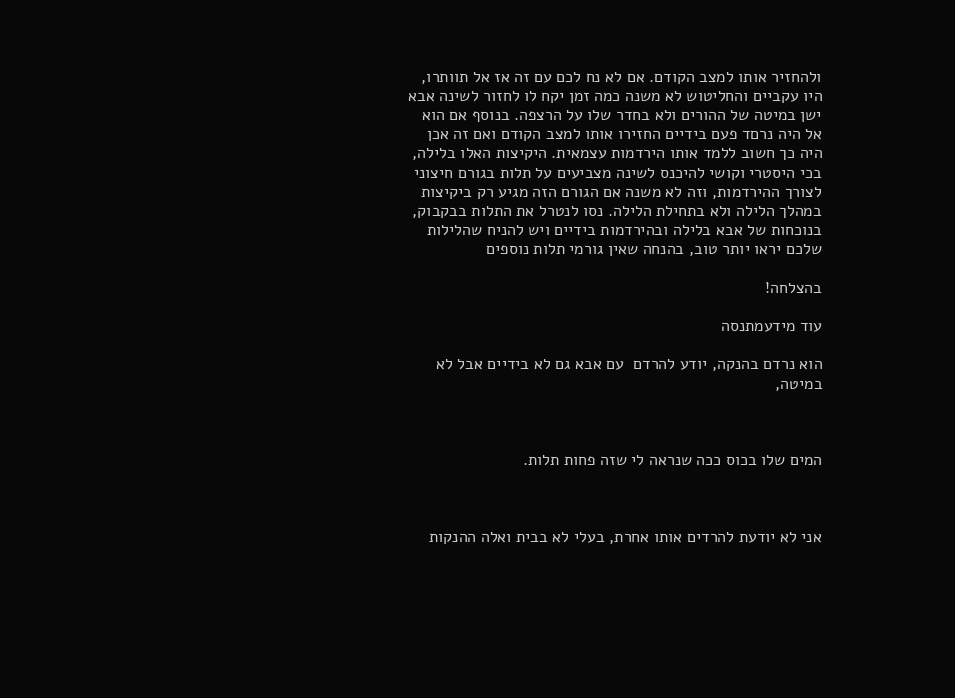ולהחזיר אותו למצב הקודם. אם לא נח לכם עם זה אז אל תוותרו, היו עקביים והחליטוש לא משנה כמה זמן יקח לו לחזור לשינה אבא ישן במיטה של ההורים ולא בחדר שלו על הרצפה. בנוסף אם הוא אל היה נרםד פעם בידיים החזירו אותו למצב הקודם ואם זה אכן היה כך חשוב ללמד אותו הירדמות עצמאית. היקיצות האלו בלילה, בכי היסטרי וקושי להיכנס לשינה מצביעים על תלות בגורם חיצוני לצורך ההירדמות, וזה לא משנה אם הגורם הזה מגיע רק ביקיצות במהלך הלילה ולא בתחילת הלילה. נסו לנטרל את התלות בבקבוק, בנוכחות של אבא בלילה ובהירדמות בידיים ויש להניח שהלילות שלכם יראו יותר טוב, בהנחה שאין גורמי תלות נוספים

בהצלחה!

עוד מידעמתנסה

הוא נרדם בהנקה, יודע להרדם  עם אבא גם לא בידיים אבל לא במיטה,



המים שלו בכוס ככה שנראה לי שזה פחות תלות.



אני לא יודעת להרדים אותו אחרת, בעלי לא בבית ואלה ההנקות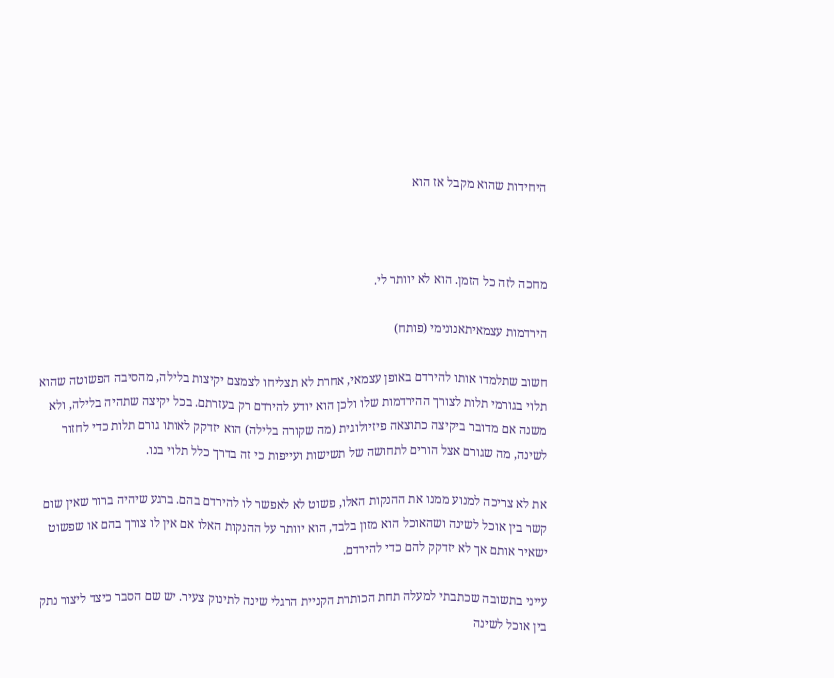היחידות שהוא מקבל אז הוא



מחכה לזה כל הזמן. הוא לא יוותר לי.

הירדמות עצמאיתאנונימי (פותח)

חשוב שתלמדו אותו להירדם באופן עצמאי, אחרת לא תצליחו לצמצם יקיצות בלילה, מהסיבה הפשוטה שהוא תלוי בגורמי תלות לצורך ההירדמות שלו ולכן הוא יודע להירדם רק בעזרתם. בכל יקיצה שתהיה בלילה, ולא משנה אם מדובר ביקיצה כתוצאה פיזיולוגית (מה שקורה בלילה) הוא יזדקק לאותו גורם תלות כדי לחזור לשינה, מה שגורם אצל הורים לתחושה של תשישות ועייפות כי זה בדרך כלל תלוי בנו.

את לא צריכה למנוע ממנו את ההנקות האלו, פשוט לא לאפשר לו להירדם בהם. ברגע שיהיה ברור שאין שום קשר בין אוכל לשינה ושהאוכל הוא מזון בלבד, הוא יוותר על ההנקות האלו אם אין לו צורך בהם או שפשוט ישאיר אותם אך לא יזדקק להם כדי להירדם.

עייני בתשובה שכתבתי למעלה תחת הכותרת הקניית הרגלי שינה לתינוק צעיר. יש שם הסבר כיצד ליצור נתק בין אוכל לשינה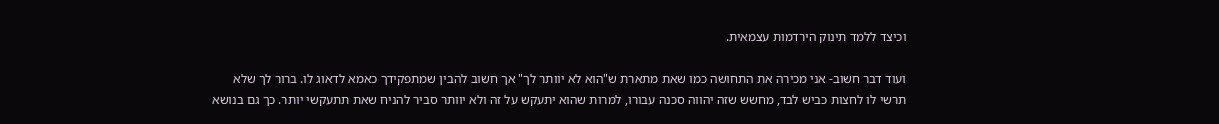וכיצד ללמד תינוק הירדמות עצמאית.

ועוד דבר חשוב- אני מכירה את התחושה כמו שאת מתארת ש"הוא לא יוותר לך" אך חשוב להבין שמתפקידך כאמא לדאוג לו. ברור לך שלא תרשי לו לחצות כביש לבד, מחשש שזה יהווה סכנה עבורו, למרות שהוא יתעקש על זה ולא יוותר סביר להניח שאת תתעקשי יותר. כך גם בנושא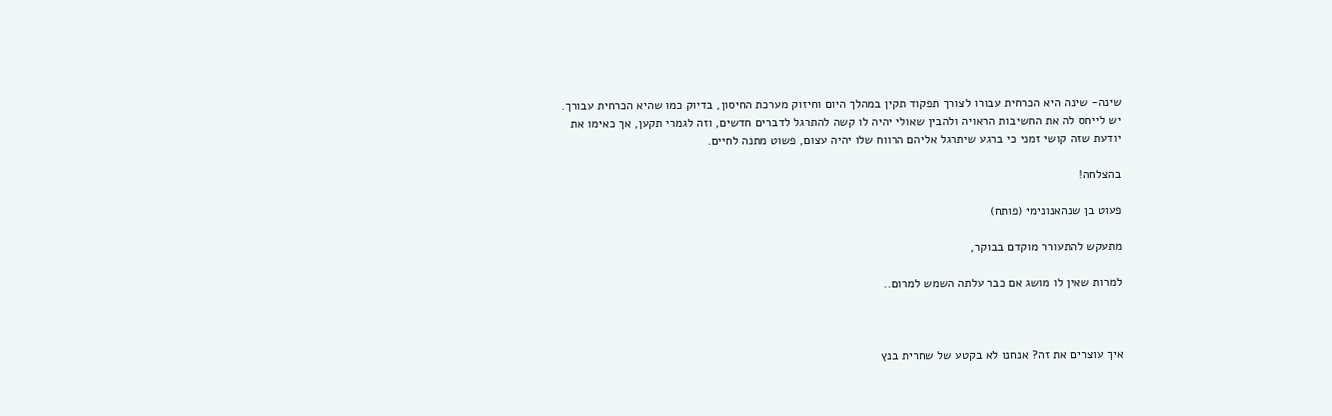שינה- שינה היא הכרחית עבורו לצורך תפקוד תקין במהלך היום וחיזוק מערכת החיסון, בדיוק כמו שהיא הכרחית עבורך. יש לייחס לה את החשיבות הראויה ולהבין שאולי יהיה לו קשה להתרגל לדברים חדשים, וזה לגמרי תקען, אך כאימו את יודעת שזה קושי זמני כי ברגע שיתרגל אליהם הרווח שלו יהיה עצום, פשוט מתנה לחיים.

בהצלחה!

פעוט בן שנהאנונימי (פותח)

מתעקש להתעורר מוקדם בבוקר,

למרות שאין לו מושג אם כבר עלתה השמש למרום..



איך עוצרים את זה? אנחנו לא בקטע של שחרית בנץ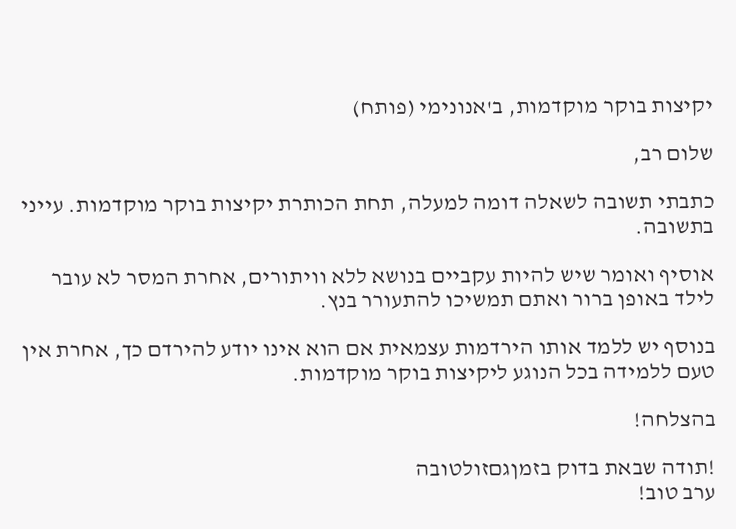יקיצות בוקר מוקדמות, ב'אנונימי (פותח)

שלום רב,

כתבתי תשובה לשאלה דומה למעלה, תחת הכותרת יקיצות בוקר מוקדמות. עייני בתשובה.

אוסיף ואומר שיש להיות עקביים בנושא ללא וויתורים, אחרת המסר לא עובר לילד באופן ברור ואתם תמשיכו להתעורר בנץ.

בנוסף יש ללמד אותו הירדמות עצמאית אם הוא אינו יודע להירדם כך, אחרת אין טעם ללמידה בכל הנוגע ליקיצות בוקר מוקדמות.

בהצלחה!

!תודה שבאת בדוק בזמןגםזולטובה
ערב טוב!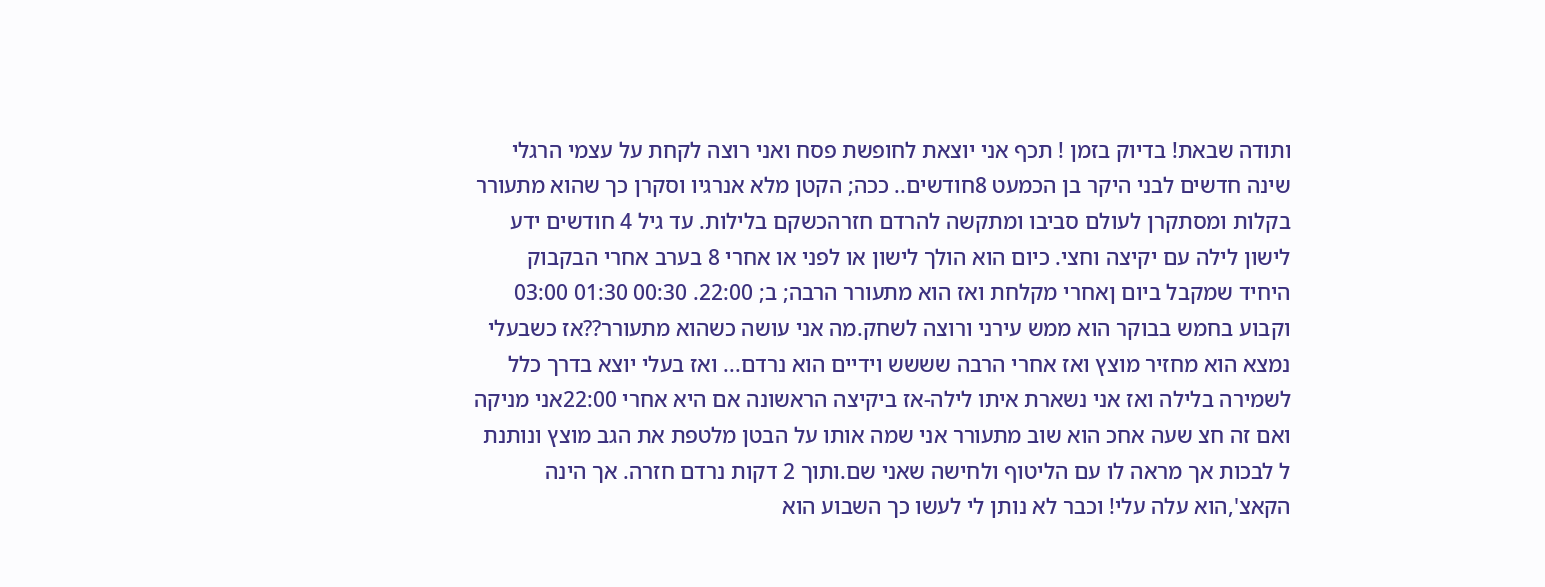ותודה שבאת! בדיוק בזמן ! תכף אני יוצאת לחופשת פסח ואני רוצה לקחת על עצמי הרגלי שינה חדשים לבני היקר בן הכמעט 8חודשים.. ככה; הקטן מלא אנרגיו וסקרן כך שהוא מתעורר בקלות ומסתקרן לעולם סביבו ומתקשה להרדם חזרהכשקם בלילות. עד גיל 4 חודשים ידע לישון לילה עם יקיצה וחצי. כיום הוא הולך לישון או לפני או אחרי 8 בערב אחרי הבקבוק היחיד שמקבל ביום ןאחרי מקלחת ואז הוא מתעורר הרבה; ב; 22:00. 00:30 01:30 03:00 וקבוע בחמש בבוקר הוא ממש עירני ורוצה לשחק.מה אני עושה כשהוא מתעורר??אז כשבעלי נמצא הוא מחזיר מוצץ ואז אחרי הרבה שששש וידיים הוא נרדם... ואז בעלי יוצא בדרך כלל לשמירה בלילה ואז אני נשארת איתו לילה-אז ביקיצה הראשונה אם היא אחרי 22:00אני מניקה ואם זה חצ שעה אחכ הוא שוב מתעורר אני שמה אותו על הבטן מלטפת את הגב מוצץ ונותנת ל לבכות אך מראה לו עם הליטוף ולחישה שאני שם.ותוך 2 דקות נרדם חזרה. אך הינה הקאצ',הוא עלה עלי! וכבר לא נותן לי לעשו כך השבוע הוא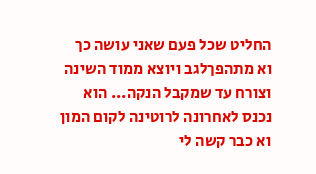החליט שכל פעם שאני עושה כך  וא מתהפךלגב ויוצא ממוד השינה וצורח עד שמקבל הנקה... הוא נכנס לאחרונה לרוטינה לקום המון וא כבר קשה לי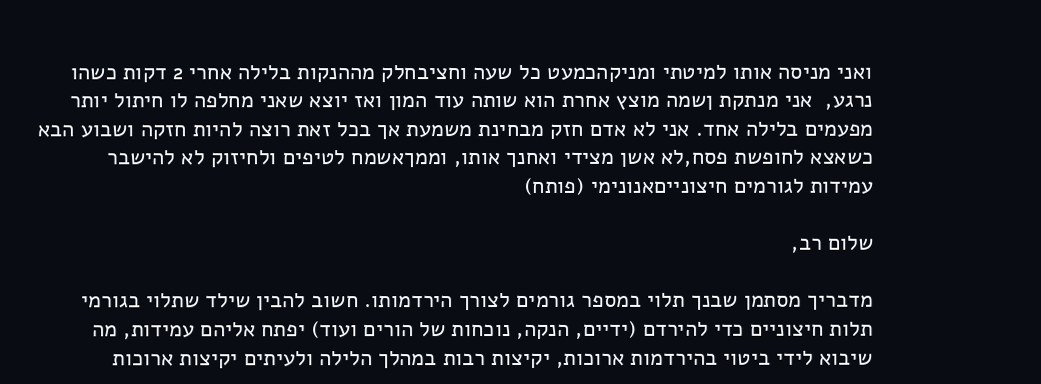ואני מניסה אותו למיטתי ומניקהכמעט כל שעה וחציבחלק מההנקות בלילה אחרי 2 דקות כשהו נרגע,  אני מנתקת ןשמה מוצץ אחרת הוא שותה עוד המון ואז יוצא שאני מחלפה לו חיתול יותר מפעמים בלילה אחד. אני לא אדם חזק מבחינת משמעת אך בכל זאת רוצה להיות חזקה ושבוע הבא כשאצא לחופשת פסח,לא אשן מצידי ואחנך אותו, וממךאשמח לטיפים ולחיזוק לא להישבר
עמידות לגורמים חיצונייםאנונימי (פותח)

שלום רב,

מדבריך מסתמן שבנך תלוי במספר גורמים לצורך הירדמותו. חשוב להבין שילד שתלוי בגורמי תלות חיצוניים כדי להירדם (ידיים, הנקה, נוכחות של הורים ועוד) יפתח אליהם עמידות, מה שיבוא לידי ביטוי בהירדמות ארוכות, יקיצות רבות במהלך הלילה ולעיתים יקיצות ארוכות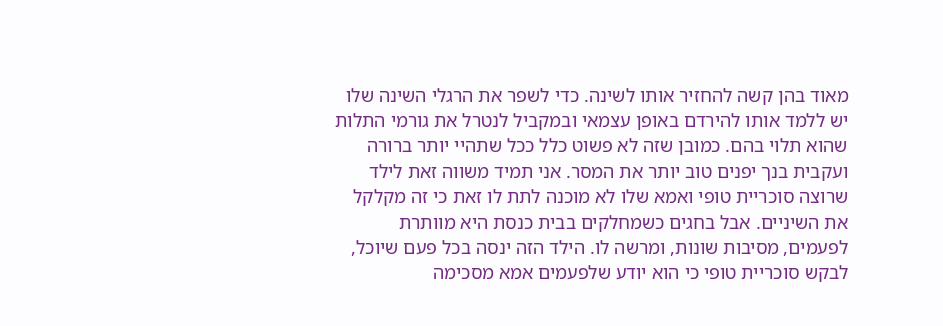מאוד בהן קשה להחזיר אותו לשינה. כדי לשפר את הרגלי השינה שלו יש ללמד אותו להירדם באופן עצמאי ובמקביל לנטרל את גורמי התלות שהוא תלוי בהם. כמובן שזה לא פשוט כלל ככל שתהיי יותר ברורה ועקבית בנך יפנים טוב יותר את המסר. אני תמיד משווה זאת לילד שרוצה סוכריית טופי ואמא שלו לא מוכנה לתת לו זאת כי זה מקלקל את השיניים. אבל בחגים כשמחלקים בבית כנסת היא מוותרת לפעמים, מסיבות שונות, ומרשה לו. הילד הזה ינסה בכל פעם שיוכל, לבקש סוכריית טופי כי הוא יודע שלפעמים אמא מסכימה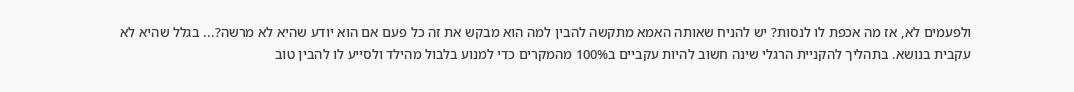ולפעמים לא, אז מה אכפת לו לנסות? יש להניח שאותה האמא מתקשה להבין למה הוא מבקש את זה כל פעם אם הוא יודע שהיא לא מרשה?... בגלל שהיא לא עקבית בנושא. בתהליך להקניית הרגלי שינה חשוב להיות עקביים ב100% מהמקרים כדי למנוע בלבול מהילד ולסייע לו להבין טוב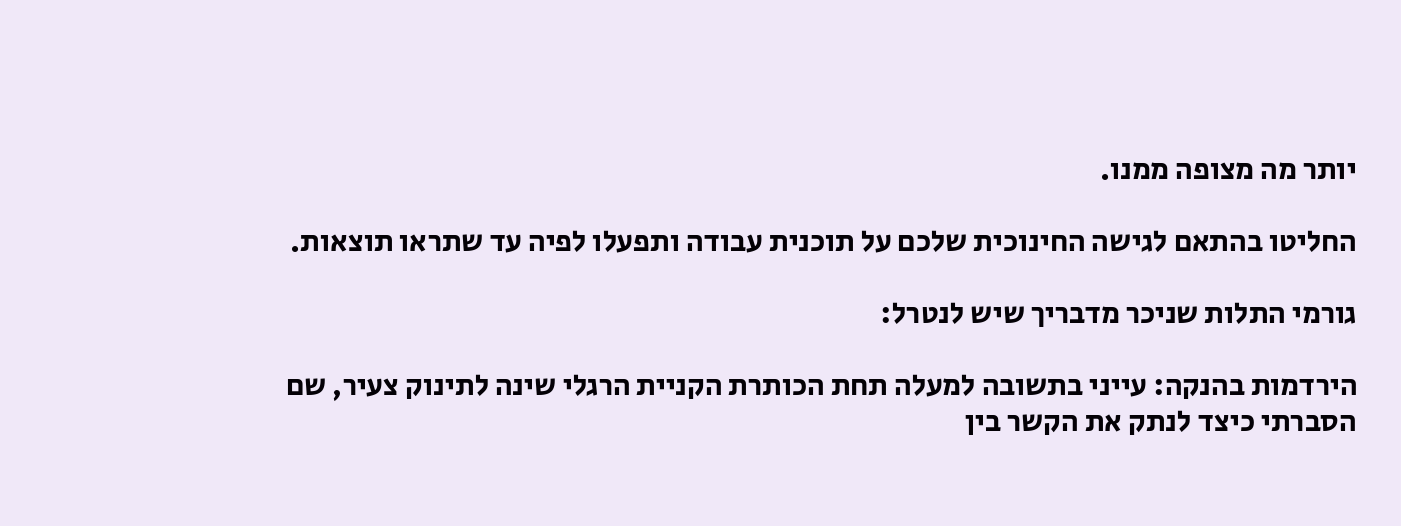יותר מה מצופה ממנו.

החליטו בהתאם לגישה החינוכית שלכם על תוכנית עבודה ותפעלו לפיה עד שתראו תוצאות.

גורמי התלות שניכר מדבריך שיש לנטרל:

הירדמות בהנקה: עייני בתשובה למעלה תחת הכותרת הקניית הרגלי שינה לתינוק צעיר, שם הסברתי כיצד לנתק את הקשר בין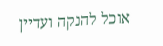אוכל להנקה ועדיין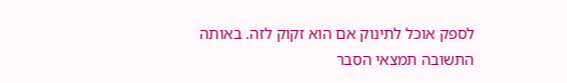לספק אוכל לתינוק אם הוא זקוק לזה. באותה התשובה תמצאי הסבר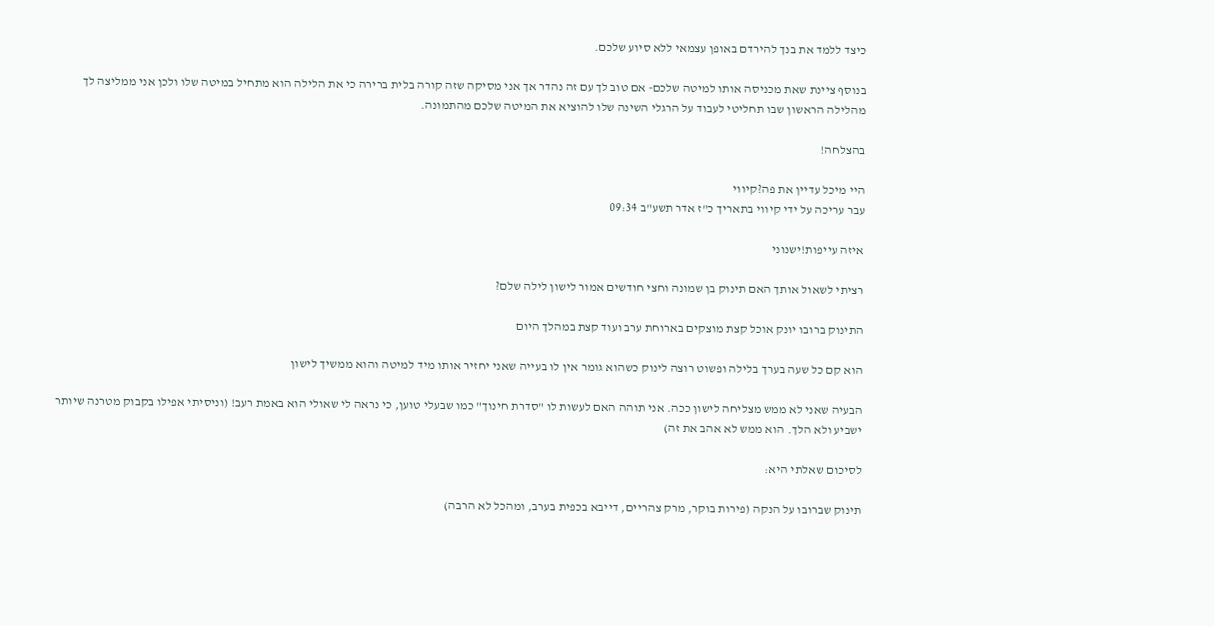כיצד ללמד את בנך להירדם באופן עצמאי ללא סיוע שלכם.

בנוסף ציינת שאת מכניסה אותו למיטה שלכם- אם טוב לך עם זה נהדר אך אני מסיקה שזה קורה בלית ברירה כי את הלילה הוא מתחיל במיטה שלו ולכן אני ממליצה לך מהלילה הראשון שבו תחליטי לעבוד על הרגלי השינה שלו להוציא את המיטה שלכם מהתמונה.

בהצלחה!

היי מיכל עדיין את פה?קיווי
עבר עריכה על ידי קיווי בתאריך כ"ז אדר תשע"ב 09:34

איזה עייפות!ישנוני

רציתי לשאול אותך האם תינוק בן שמונה וחצי חודשים אמור לישון לילה שלם?

התינוק ברובו יונק אוכל קצת מוצקים בארוחת ערב ועוד קצת במהלך היום

הוא קם כל שעה בערך בלילה ופשוט רוצה לינוק כשהוא גומר אין לו בעייה שאני יחזיר אותו מיד למיטה והוא ממשיך לישון

הבעיה שאני לא ממש מצליחה לישון ככה. אני תוהה האם לעשות לו "סדרת חינוך" כמו שבעלי טוען, כי נראה לי שאולי הוא באמת רעב! (וניסיתי אפילו בקבוק מטרנה שיותר ישביע ולא הלך. הוא ממש לא אהב את זה)

לסיכום שאלתי היא:

תינוק שברובו על הנקה (פירות בוקר, מרק צהריים, דייבא בכפית בערב, ומהכל לא הרבה)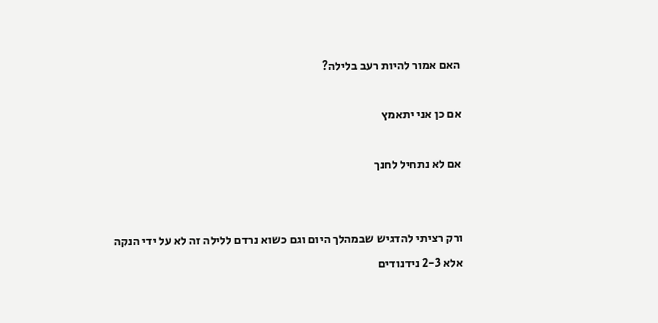האם אמור להיות רעב בלילה?

אם כן אני יתאמץ

אם לא נתחיל לחנך


ורק רציתי להדגיש שבמהלך היום וגם כשוא נרדם ללילה זה לא על ידי הנקה אלא 2-3 נידנודים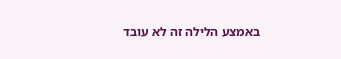באמצע הלילה זה לא עובד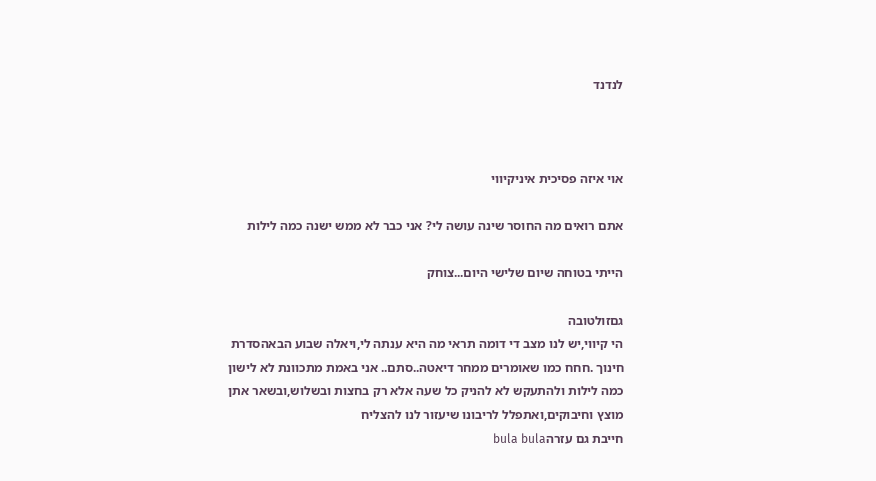לנדנד



אוי איזה פסיכית איניקיווי

אתם רואים מה החוסר שינה עושה לי? אני כבר לא ממש ישנה כמה לילות

הייתי בטוחה שיום שלישי היום...צוחק

גםזולטובה
הי קיווי,יש לנו מצב די דומה תראי מה היא ענתה לי,ויאלה שבוע הבאהסדרת חינוך .חחח כמו שאומרים ממחר דיאטה..סתם.. אני באמת מתכוונת לא לישון כמה לילות ולהתעקש לא להניק כל שעה אלא רק בחצות ובשלוש,ובשאר אתן מוצץ וחיבוקים,ואתפלל לריבונו שיעזור לנו להצליח
חייבת גם עזרהbula bula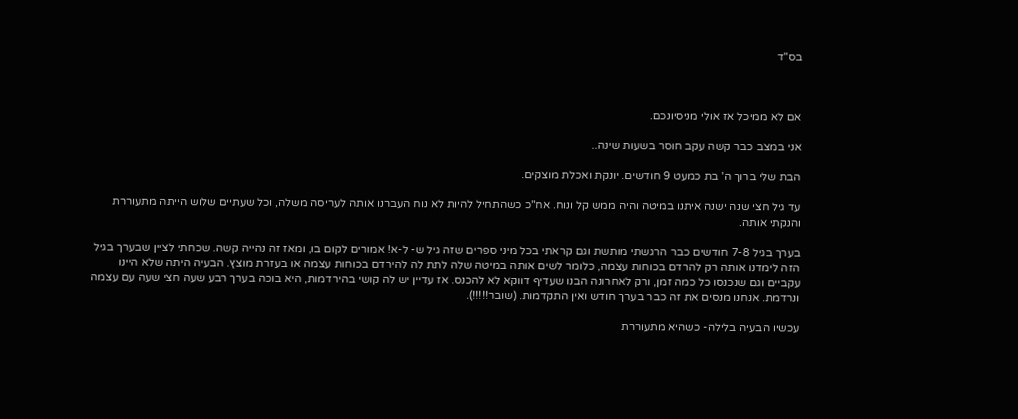בס"ד



אם לא ממיכל אז אולי מניסיונכם.

אני במצב כבר קשה עקב חוסר בשעות שינה..

הבת שלי ברוך ה' בת כמעט 9 חודשים. יונקת ואכלת מוצקים.

עד גיל חצי שנה ישנה איתנו במיטה והיה ממש קל ונוח. אח"כ כשהתחיל להיות לא נוח העברנו אותה לעריסה משלה, וכל שעתיים שלוש הייתה מתעוררת והנקתי אותה.

בערך בגיל 7-8 חודשים כבר הרגשתי מותשת וגם קראתי בכל מיני ספרים שזה גיל ש- ל-א! אמורים לקום בו, ומאז זה נהייה קשה. שכחתי לציין שבערך בגיל הזה לימדנו אותה רק להרדם בכוחות עצמה, כלומר לשים אותה במיטה שלה לתת לה להירדם בכוחות עצמה או בעזרת מוצץ. הבעיה היתה שלא היינו עקביים וגם שנכנסו כל כמה זמן, ורק לאחרונה הבנו שעדיף דווקא לא להכנס. אז עדיין יש לה קושי בהירדמות, היא בוכה בערך רבע שעה חצי שעה עם עצמה ונרדמת. אנחנו מנסים את זה כבר בערך חודש ואין התקדמות. (שובר!!!!!).

עכשיו הבעיה בלילה- כשהיא מתעוררת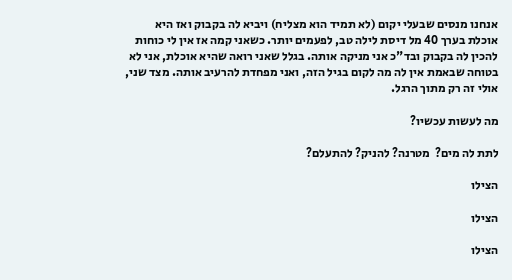אנחנו מנסים שבעלי יקום (לא תמיד הוא מצליח) ויביא לה בקבוק ואז היא אוכלת בערך 40 מל דיסת לילה טב, לפעמים יותר. כשאני קמה אז אין לי כוחות להכין לה בקבוק ובד"כ אני מניקה אותה. בגלל שאני רואה שהיא אוכלת, אני לא בטוחה שבאמת אין לה מה לקום בגיל הזה, ואני מפחדת להרעיב אותה. מצד שני, אולי זה רק מתוך הרגל.

מה לעשות עכשיו?

לתת לה מים?  מטרנה? להניק? להתעלם?

הצילו

הצילו

הצילו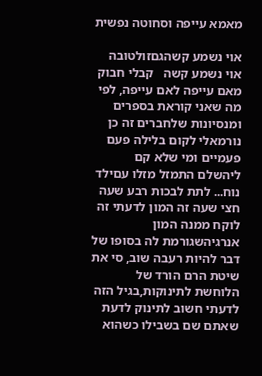מאמא עייפה וסחוטה נפשית

אוי נשמע קשהגםזולטובה
אוי נשמע קשה   קבלי חבוק מאם עייפה לאם עייפה, לפי מה שאני קוראת בספרים ומנסיונות שלחברים זה כן נורמאלי לקום בלילה פעם פעמיים ומי שלא קם ליהשלם התמזל מזלו עםילד נוח... לתת לבכות רבע שעה חצי שעה זה המון לדעתי זה לוקח ממנה המון אנרגיהשגורמת לה בסופו של דבר להיות רעבה שוב, סי את שיטת הרם הורד של הלוחשת לתינוקות,בגיל הזה לדעתי חשוב לתינוק לדעת שאתם שם בשבילו כשהוא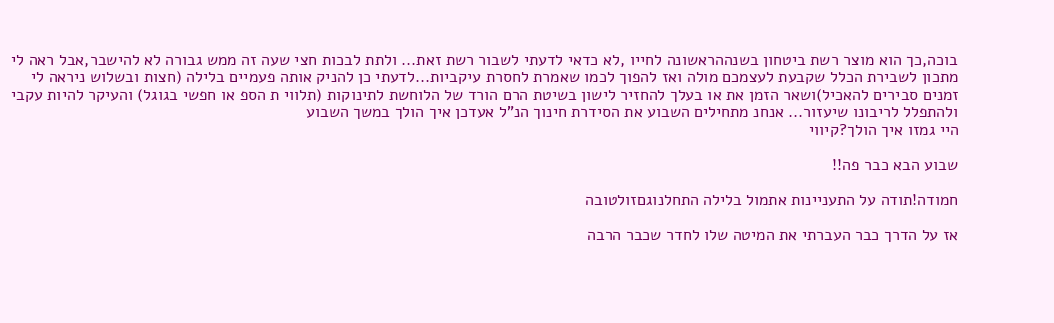בוכה,כך הוא מוצר רשת ביטחון בשנההראשונה לחייו ,לא כדאי לדעתי לשבור רשת זאת... ולתת לבכות חצי שעה זה ממש גבורה לא להישבר,אבל ראה לי מתכון לשבירת הכלל שקבעת לעצמכם מולה ואז להפוך לכמו שאמרת לחסרת עיקביות...לדעתי כן להניק אותה פעמיים בלילה (חצות ובשלוש ניראה לי זמנים סבירים להאכיל)ושאר הזמן את או בעלך להחזיר לישון בשיטת הרם הורד של הלוחשת לתינוקות (תלווי ת הספ או חפשי בגוגל) והעיקר להיות עקבי ולהתפלל לריבונו שיעזור... אנחנ מתחילים השבוע את הסידרת חינוך הנ"ל אעדכן איך הולך במשך השבוע
היי גמזו איך הולך?קיווי

שבוע הבא כבר פה!!

חמודה!תודה על התעניינות אתמול בלילה התחלנוגםזולטובה

אז על הדרך כבר העברתי את המיטה שלו לחדר שכבר הרבה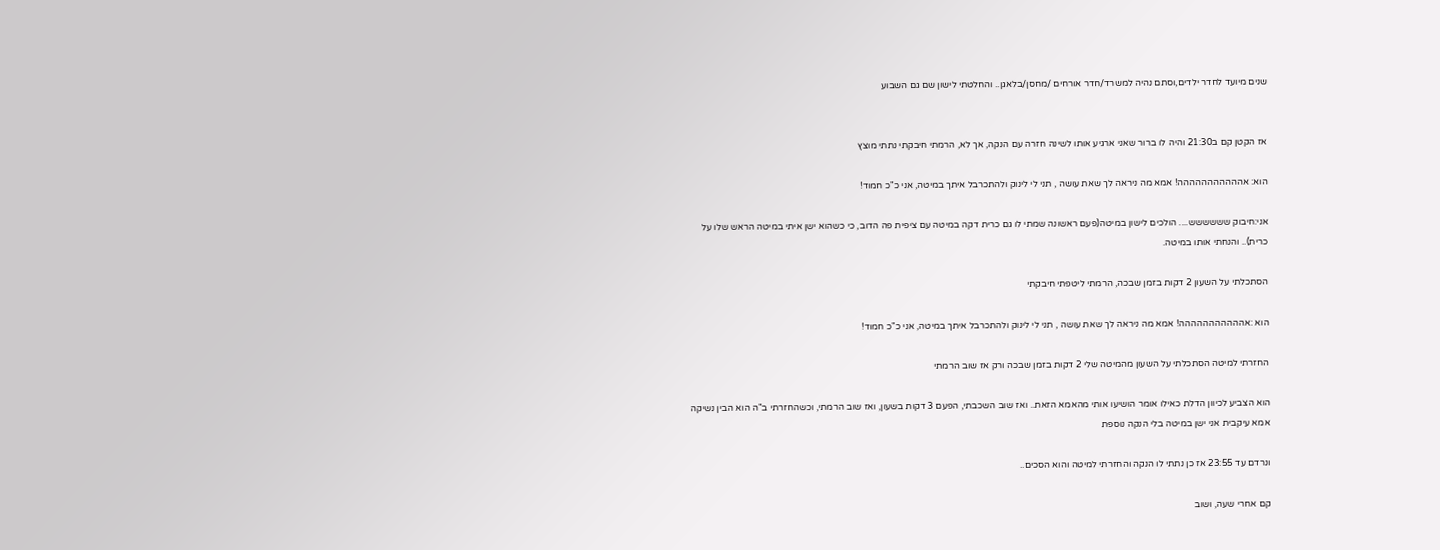שנים מיועד לחדר ילדים,וסתם נהיה למשרד/חדר אורחים /מחסן/בלאגן.. והחלטתי לישון שם גם השבוע


אז הקטן קם ב21:30 והיה לו ברור שאני ארגיע אותו לשינה חזרה עם הנקה, אך לא, הרמתי חיבקתי נתתי מוצץ

הוא: אההההההההההה! אמא מה ניראה לך שאת עושה , תני לי לינוק ולהתכרבל איתך במיטה, אני כ"כ חמוד!

אני:חיבוק שששששש.... הולכים לישון במיטה(פעם ראשונה שמתי לו גם כרית דקה במיטה עם ציפית פה הדוב, כי כשהוא ישן איתי במיטה הראש שלו על כרית).. והנחתי אותו במיטה.

הסתכלתי על השעון 2 דקות בזמן שבכה, הרמתי ליטפתי חיבקתי

הוא :אההההההההההה! אמא מה ניראה לך שאת עושה , תני לי לינוק ולהתכרבל איתך במיטה, אני כ"כ חמוד!

החזרתי למיטה הסתכלתי על השעון מהמיטה שלי 2 דקות בזמן שבכה ורק אז שוב הרמתי

הוא הצביע לכיוון הדלת כאילו אומר הושיעו אותי מהאמא הזאת.. ואז שוב השכבתי, הפעם 3 דקות בשעון, ואז שוב הרמתי, וכשהחזרתי ב"ה הוא הבין נשיקה אמא עיקבית אני ישן במיטה בלי הנקה נוספת

ונרדם עד 23:55 אז כן נתתי לו הנקה והחזרתי למיטה והוא הסכים..

קם אחרי שעה, ושוב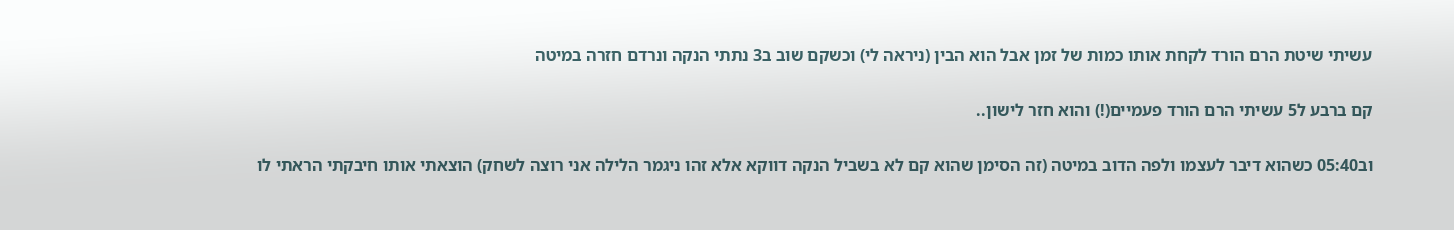עשיתי שיטת הרם הורד לקחת אותו כמות של זמן אבל הוא הבין (ניראה לי) וכשקם שוב ב3 נתתי הנקה ונרדם חזרה במיטה

קם ברבע ל5 עשיתי הרם הורד פעמיים(!) והוא חזר לישון..

וב05:40 כשהוא דיבר לעצמו ולפה הדוב במיטה (זה הסימן שהוא קם לא בשביל הנקה דווקא אלא זהו ניגמר הלילה אני רוצה לשחק) הוצאתי אותו חיבקתי הראתי לו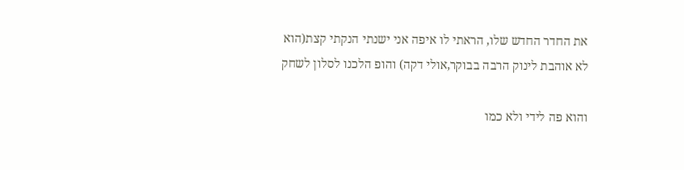את החדר החדש שלו, הראתי לו איפה אני ישנתי הנקתי קצת(הוא לא אוהבת לינוק הרבה בבוקר,אולי דקה) והופ הלכנו לסלון לשחק

והוא פה לידי ולא כמו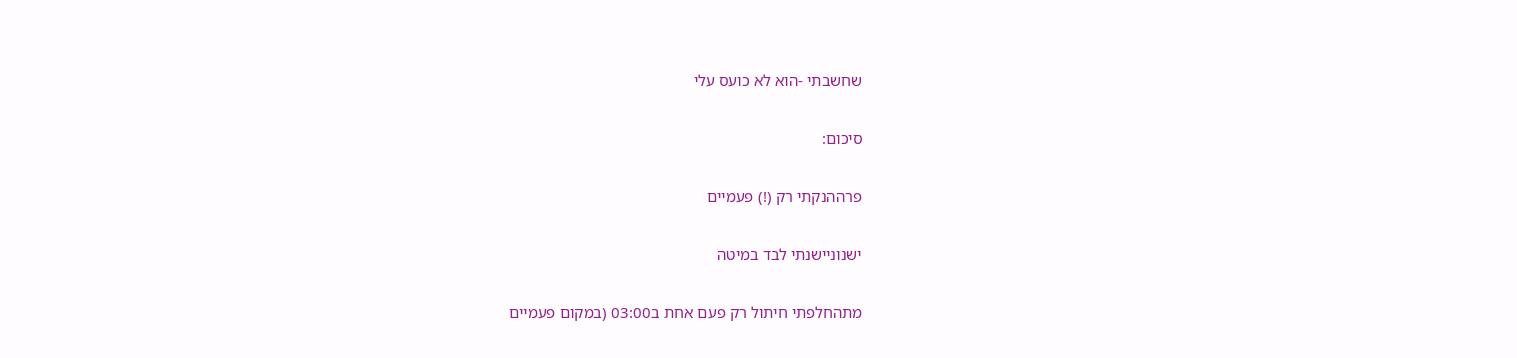שחשבתי -הוא לא כועס עלי

סיכום:

פרההנקתי רק (!) פעמיים

ישנוניישנתי לבד במיטה

מתהחלפתי חיתול רק פעם אחת ב03:00 (במקום פעמיים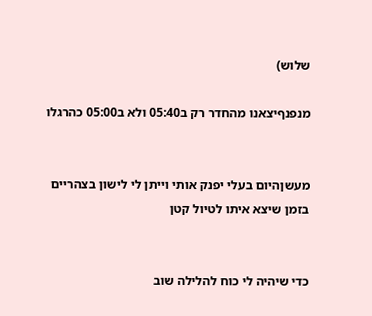שלוש)

מנפנףיצאנו מהחדר רק ב05:40 ולא ב05:00 כהרגלו


מעשןהיום בעלי יפנק אותי וייתן לי לישון בצהריים בזמן שיצא איתו לטיול קטן


כדי שיהיה לי כוח להלילה שוב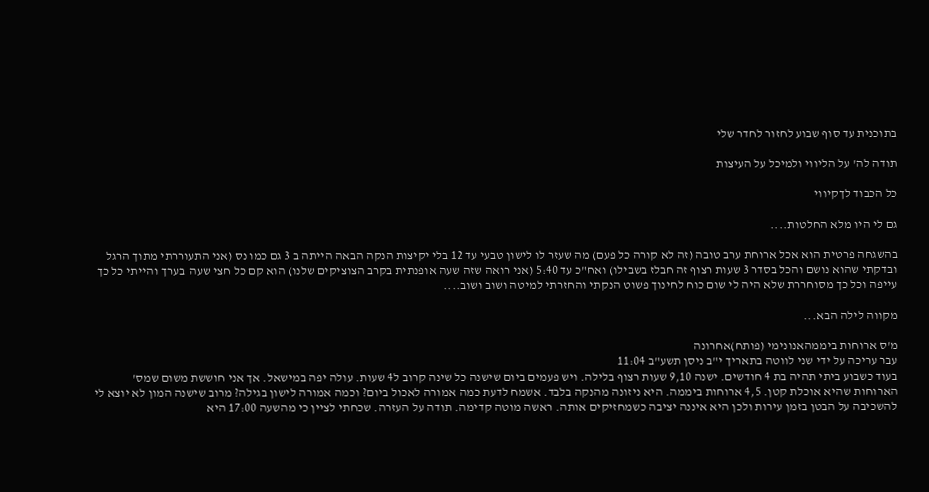בתוכנית עד סוף שבוע לחזור לחדר שלי

תודה לה' על הליווי ולמיכל על העיצות

כל הכבוד לךקיווי

גם לי היו מלא החלטות....

בהשגחה פרטית הוא אכל ארוחת ערב טובה (זה לא קורה כל פעם) מה שעזר לו לישון טבעי עד 12 בלי יקיצות הנקה הבאה הייתה ב 3 גם כמו נס (אני התעוררתי מתוך הרגל ובדקתי שהוא נושם והכל בסדר 3 שעות רצוף זה חבלז בשבילו) ואח"כ עד 5:40 (אני רואה שזה שעה אופנתית בקרב הצוציקים שלנו) הוא קם כל חצי שעה  בערך והייתי כל כך עייפה וכל כך מסוחררת שלא היה לי שום כוח לחינוך פשוט הנקתי והחזרתי למיטה ושוב ושוב....

מקווה לילה הבא...

מ'ס ארוחות ביממהאנונימי (פותח)אחרונה
עבר עריכה על ידי שני לווטה בתאריך י"ב ניסן תשע"ב 11:04
בעוד כשבוע ביתי תהיה בת 4 חודשים. ישנה 9,10 שעות רצוף בלילה. ויש פעמים ביום שישנה כל שינה קרוב ל4 שעות. עולה יפה במישאל. אך אני חוששת משום שמס' הארוחות שהיא אוכלת קטן. 4,5 ארוחות ביממה. היא ניזונה מהנקה בלבד. אשמח לדעת כמה אמורה לאכול ביום? וכמה אמורה לישון בגילה? מרוב שישנה המון לא יוצא לי להשכיבה על הבטן בזמן עירות ולכן היא איננה יציבה כשמחזיקים אותה. ראשה מוטה קדימה. תודה על העזרה. שכחתי לציין כי מהשעה 17:00 היא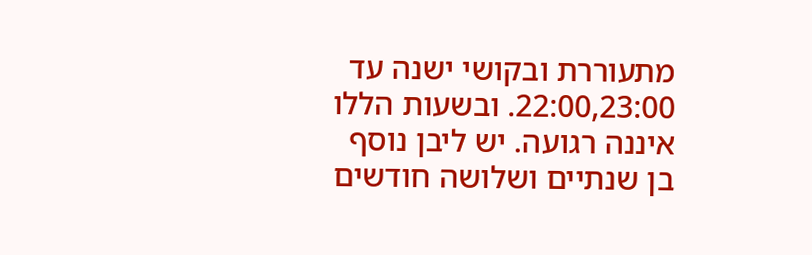מתעוררת ובקושי ישנה עד 22:00,23:00. ובשעות הללו איננה רגועה. יש ליבן נוסף בן שנתיים ושלושה חודשים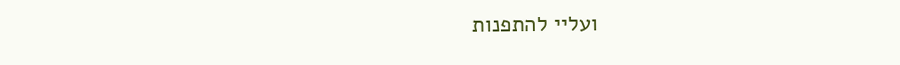ועליי להתפנות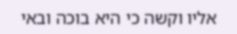אליו וקשה כי היא בוכה ובאי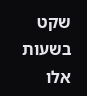שקט בשעות אלו